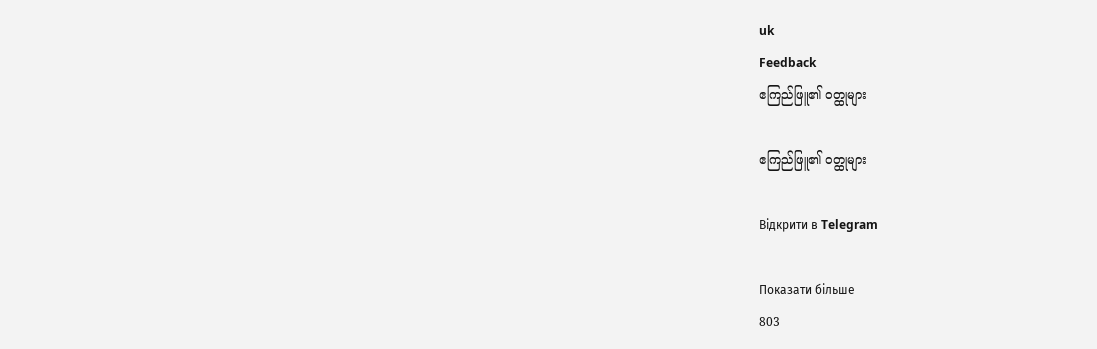uk
Feedback
ဧကြည်ဖြူ၏ ဝတ္ထုများ

ဧကြည်ဖြူ၏ ဝတ္ထုများ

Відкрити в Telegram

Показати більше
803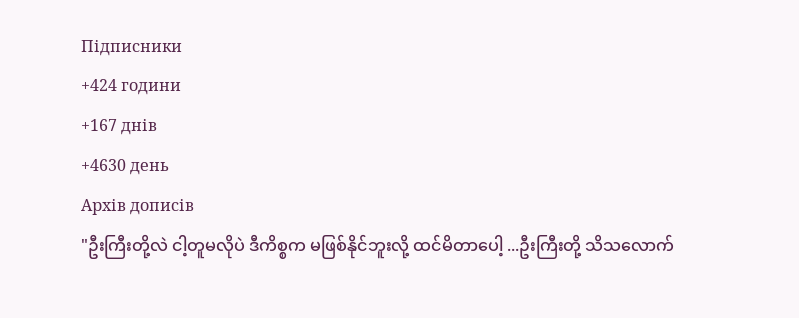Підписники
+424 години
+167 днів
+4630 день
Архів дописів
"ဦးကြီးတို့လဲ ငါ့တူမလိုပဲ ဒီကိစ္စက မဖြစ်နိုင်ဘူးလို့ ထင်မိတာပေါ့ ...ဦးကြီးတို့ သိသလောက်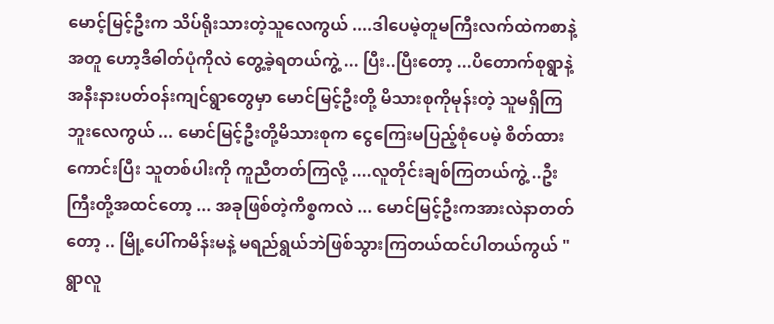မောင့်မြင့်ဦးက သိပ်ရိုးသားတဲ့သူလေကွယ် ....ဒါပေမဲ့တူမကြီးလက်ထဲကစာနဲ့အတူ ဟော့ဒီဓါတ်ပုံကိုလဲ တွေ့ခဲ့ရတယ်ကွဲ့ ... ပြီး..ပြီးတော့ ...ပိတောက်စုရွာနဲ့ အနီးနားပတ်ဝန်းကျင်ရွာတွေမှာ မောင်မြင့်ဦးတို့ မိသားစုကိုမုန်းတဲ့ သူမရှိကြဘူးလေကွယ် ... မောင်မြင့်ဦးတို့မိသားစုက ငွေကြေးမပြည့်စုံပေမဲ့ စိတ်ထားကောင်းပြီး သူတစ်ပါးကို ကူညီတတ်ကြလို့ ....လူတိုင်းချစ်ကြတယ်ကွဲ့ ..ဦးကြီးတို့အထင်တော့ ... အခုဖြစ်တဲ့ကိစ္စကလဲ ... မောင်မြင့်ဦးကအားလဲနာတတ်တော့ .. မြို့ပေါ်ကမိန်းမနဲ့ မရည်ရွယ်ဘဲဖြစ်သွားကြတယ်ထင်ပါတယ်ကွယ် " ရွာလူ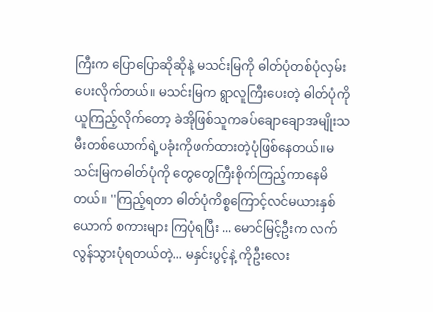ကြီးက ပြောပြောဆိုဆိုနဲ့ မသင်းမြကို ဓါတ်ပုံတစ်ပုံလှမ်းပေးလိုက်တယ်။ မသင်းမြက ရွာလူကြီးပေးတဲ့ ဓါတ်ပုံကိုယူကြည့်လိုက်တော့ ခဲအိုဖြစ်သူကခပ်ချောချောအမျိုးသမီးတစ်ယောက်ရဲ့ပခုံးကိုဖက်ထားတဲ့ပုံဖြစ်နေတယ်။မသင်းမြကဓါတ်ပုံကို တွေတွေကြီးစိုက်ကြည့်ကာနေမိတယ်။ ''ကြည့်ရတာ ဓါတ်ပုံကိစ္စကြောင့်လင်မယားနှစ်ယောက် စကားများ ကြပုံရပြီး ... မောင်မြင့်ဦးက လက်လွန်သွားပုံရတယ်တဲ့... မနှင်းပွင့်နဲ့ ကိုဦးလေး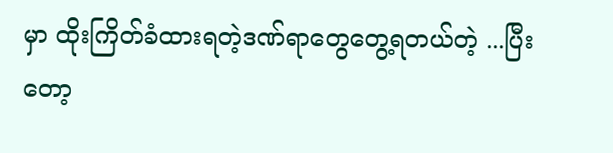မှာ ထိုးကြိတ်ခံထားရတဲ့ဒဏ်ရာတွေတွေ့ရတယ်တဲ့ ...ပြီးတော့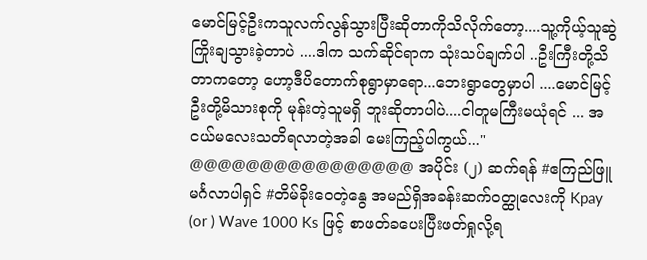မောင်မြင့်ဦးကသူလက်လွန်သွားပြီးဆိုတာကိုသိလိုက်တော့....သူ့ကိုယ့်သူဆွဲကြိုးချသွားခဲ့တာပဲ ....ဒါက သက်ဆိုင်ရာက သုံးသပ်ချက်ပါ ..ဦးကြီးတို့သိတာကတော့ ဟော့ဒီပိတောက်စုရွာမှာရော...ဘေးရွာတွေမှာပါ ....မောင်မြင့်ဦးတို့မိသားစုကို မုန်းတဲ့သူမရှိ ဘူးဆိုတာပါပဲ....ငါတူမကြီးမယုံရင် ... အငယ်မလေးသတိရလာတဲ့အခါ မေးကြည့်ပါကွယ်..." @@@@@@@@@@@@@@@@ အပိုင်း (၂) ဆက်ရန် #ဧကြည်ဖြူ မင်္ဂလာပါရှင် #တိမ်ခိုးဝေတဲ့နွေ အမည်ရှိအခန်းဆက်ဝတ္ထုလေးကို Kpay (or ) Wave 1000 Ks ဖြင့် စာဖတ်ခပေးပြီးဖတ်ရှုလို့ရ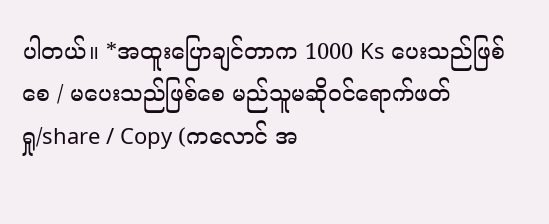ပါတယ်။ *အထူးပြောချင်တာက 1000 Ks ပေးသည်ဖြစ်စေ / မပေးသည်ဖြစ်စေ မည်သူမဆိုဝင်ရောက်ဖတ်ရှု/share / Copy (ကလောင် အ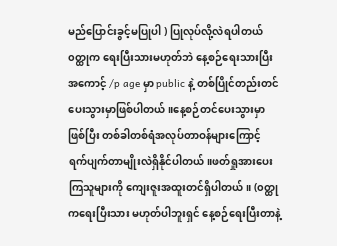မည်ပြောင်းခွင့်မပြုပါ ) ပြုလုပ်လို့လဲရပါတယ် ၀တ္ထုက ရေးပြီးသားမဟုတ်ဘဲ နေ့စဉ်ရေးသားပြီး အကောင့် /p age မှာ public နဲ့ တစ်ပြိုင်တည်းတင်ပေးသွားမှာဖြစ်ပါတယ်။နေ့စဉ်တင်ပေးသွားမှာဖြစ်ပြီး တစ်ခါတစ်ရံအလုပ်တာဝန်များကြောင့် ရက်ပျက်တာမျိုးလဲရှိနိုင်ပါတယ်။ဖတ်ရှုအားပေးကြသူများကို ကျေးဇူးအထူးတင်ရှိပါတယ်။ (၀တ္ထုကရေးပြီးသား မဟုတ်ပါဘူးရှင် နေ့စဉ်ရေးပြီးတာနဲ့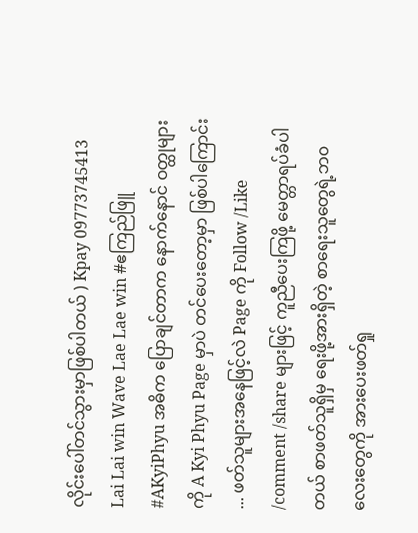လိုင်းပေါ်တင်သွားမှာဖြစ်ပါတယ် ) Kpay 09773745413 Lai Lai win Wave Lae Lae win #ဧကြည်ဖြူ #AKyiPhyu အဓိက ပြောချင်တာက နောက်နောင် ဝတ္ထုများကို A Kyi Phyu Page မှာပဲ တင်ပေးတော့မှာ ဖြစ်ပါကြောင်း ... ဖတ်သူများအနေဖြင့်လဲ Page ကို Follow /Like /comment /share များဖြင့် ကူညီပေးကြဖို့ မေတ္တာရပ်ခံပါတယ် စာဖတ်သူရှိမှ ရေးဖို့အားရှိတဲ့ စာရေးသူတွေရဲ့ဘ၀လေးတွေကို အားပေးဖတ်ရှု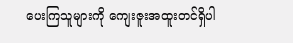ပေးကြသူများကို ကျေးဇူးအထူးတင်ရှိပါ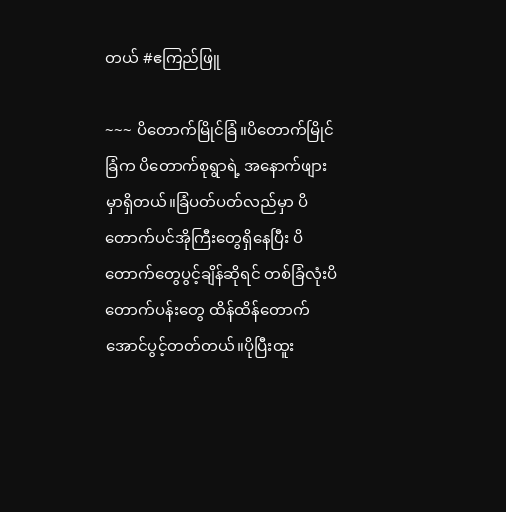တယ် #ဧကြည်ဖြူ

~~~ ပိတောက်မြိုင်ခြံ။ပိတောက်မြိုင်ခြံက ပိတောက်စုရွာရဲ့ အနောက်ဖျားမှာရှိတယ်။ခြံပတ်ပတ်လည်မှာ ပိတောက်ပင်အိုကြီးတွေရှိနေပြီး ပိတောက်တွေပွင့်ချိန်ဆိုရင် တစ်ခြံလုံးပိတောက်ပန်းတွေ ထိန်ထိန်တောက်အောင်ပွင့်တတ်တယ်။ပိုပြီးထူး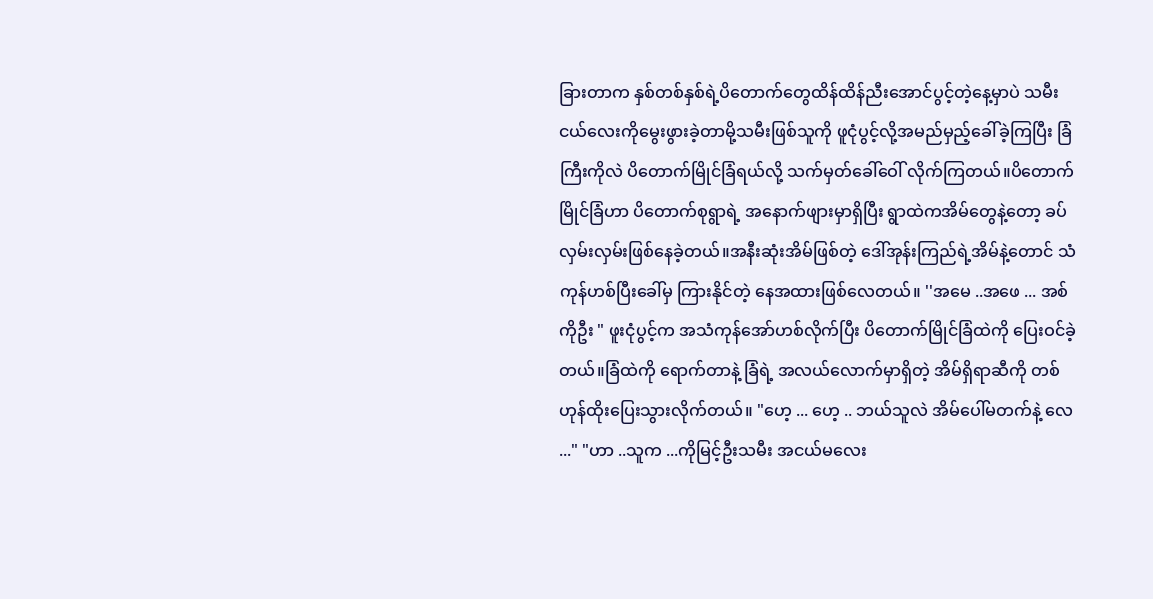ခြားတာက နှစ်တစ်နှစ်ရဲ့ပိတောက်တွေထိန်ထိန်ညီးအောင်ပွင့်တဲ့နေ့မှာပဲ သမီးငယ်လေးကိုမွေးဖွားခဲ့တာမို့သမီးဖြစ်သူကို ဖူငုံပွင့်လို့အမည်မှည့်ခေါ်ခဲ့ကြပြီး ခြံကြီးကိုလဲ ပိတောက်မြိုင်ခြံရယ်လို့ သက်မှတ်ခေါ်ဝေါ် လိုက်ကြတယ်။ပိတောက်မြိုင်ခြံဟာ ပိတောက်စုရွာရဲ့ အနောက်ဖျားမှာရှိပြီး ရွာထဲကအိမ်တွေနဲ့တော့ ခပ်လှမ်းလှမ်းဖြစ်နေခဲ့တယ်။အနီးဆုံးအိမ်ဖြစ်တဲ့ ဒေါ်အုန်းကြည်ရဲ့အိမ်နဲ့တောင် သံကုန်ဟစ်ပြီးခေါ်မှ ကြားနိုင်တဲ့ နေအထားဖြစ်လေတယ်။ ''အမေ ..အဖေ ... အစ်ကိုဦး " ဖူးငုံပွင့်က အသံကုန်အော်ဟစ်လိုက်ပြီး ပိတောက်မြိုင်ခြံထဲကို ပြေးဝင်ခဲ့တယ်။ခြံထဲကို ရောက်တာနဲ့ ခြံရဲ့ အလယ်လောက်မှာရှိတဲ့ အိမ်ရှိရာဆီကို တစ်ဟုန်ထိုးပြေးသွားလိုက်တယ်။ "ဟေ့ ... ဟေ့ .. ဘယ်သူလဲ အိမ်ပေါ်မတက်နဲ့ လေ ..." "ဟာ ..သူက ...ကိုမြင့်ဦးသမီး အငယ်မလေး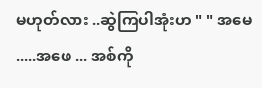မဟုတ်လား ..ဆွဲကြပါအုံးဟ " " အမေ .....အဖေ ... အစ်ကို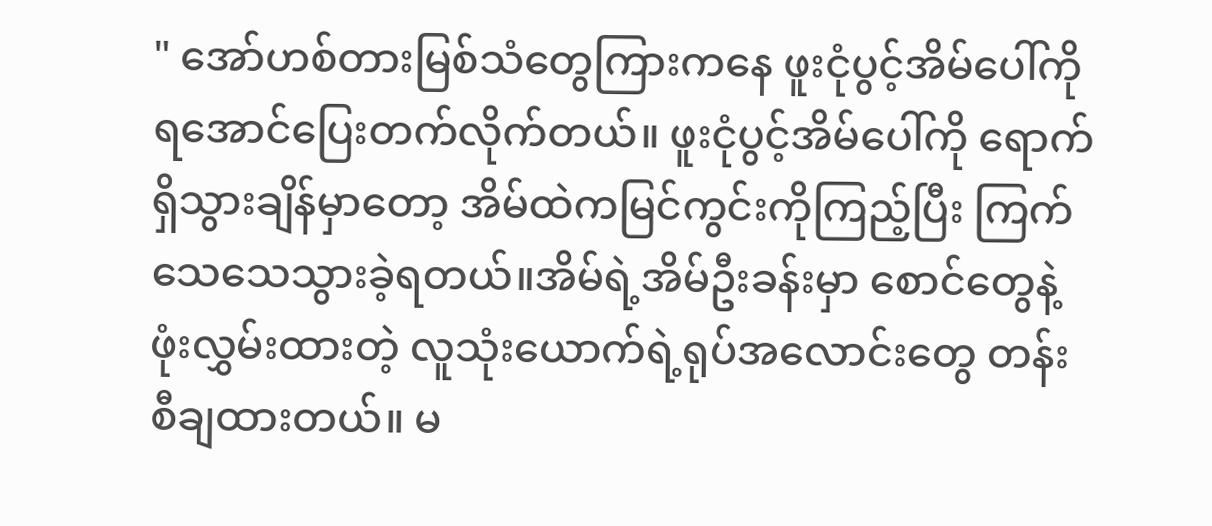" အော်ဟစ်တားမြစ်သံတွေကြားကနေ ဖူးငုံပွင့်အိမ်ပေါ်ကို ရအောင်ပြေးတက်လိုက်တယ်။ ဖူးငုံပွင့်အိမ်ပေါ်ကို ရောက်ရှိသွားချိန်မှာတော့ အိမ်ထဲကမြင်ကွင်းကိုကြည့်ပြီး ကြက်သေသေသွားခဲ့ရတယ်။အိမ်ရဲ့အိမ်ဦးခန်းမှာ စောင်တွေနဲ့ဖုံးလွှမ်းထားတဲ့ လူသုံးယောက်ရဲ့ရုပ်အလောင်းတွေ တန်းစီချထားတယ်။ မ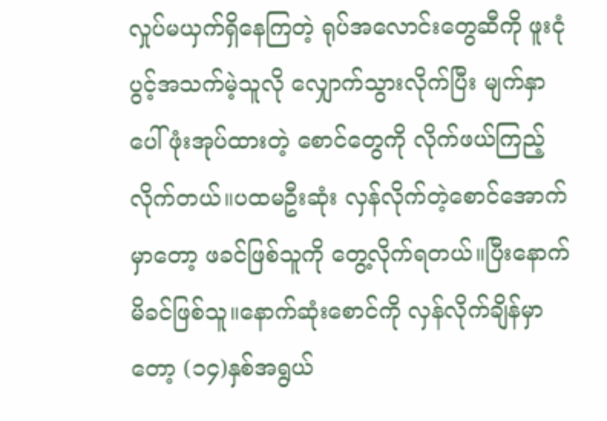လှုပ်မယှက်ရှိနေကြတဲ့ ရုပ်အလောင်းတွေဆီကို ဖူးငုံပွင့်အသက်မဲ့သူလို လျှောက်သွားလိုက်ပြီး မျက်နှာပေါ်ဖုံးအုပ်ထားတဲ့ စောင်တွေကို လိုက်ဖယ်ကြည့်လိုက်တယ်။ပထမဦးဆုံး လှန်လိုက်တဲ့စောင်အောက်မှာတော့ ဖခင်ဖြစ်သူကို တွေ့လိုက်ရတယ်။ပြီးနောက် မိခင်ဖြစ်သူ။နောက်ဆုံးစောင်ကို လှန်လိုက်ချိန်မှာတော့ (၁၄)နှစ်အရွယ်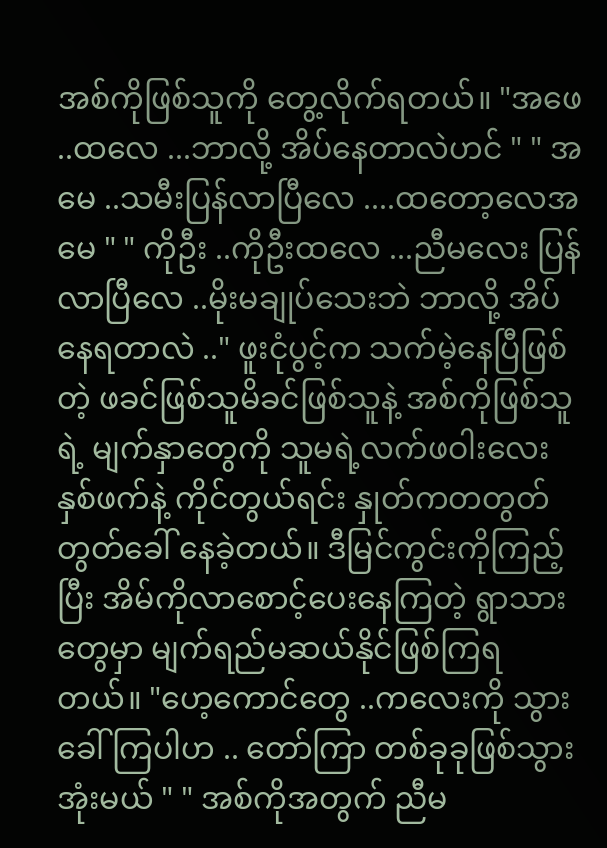အစ်ကိုဖြစ်သူကို တွေ့လိုက်ရတယ်။ "အဖေ ..ထလေ ...ဘာလို့ အိပ်နေတာလဲဟင် " " အမေ ..သမီးပြန်လာပြီလေ ....ထတော့လေအမေ " " ကိုဦး ..ကိုဦးထလေ ...ညီမလေး ပြန်လာပြီလေ ..မိုးမချုပ်သေးဘဲ ဘာလို့ အိပ်နေရတာလဲ .." ဖူးငုံပွင့်က သက်မဲ့နေပြီဖြစ်တဲ့ ဖခင်ဖြစ်သူမိခင်ဖြစ်သူနဲ့ အစ်ကိုဖြစ်သူရဲ့ မျက်နှာတွေကို သူမရဲ့လက်ဖဝါးလေးနှစ်ဖက်နဲ့ ကိုင်တွယ်ရင်း နှုတ်ကတတွတ်တွတ်ခေါ် နေခဲ့တယ်။ ဒီမြင်ကွင်းကိုကြည့်ပြီး အိမ်ကိုလာစောင့်ပေးနေကြတဲ့ ရွာသားတွေမှာ မျက်ရည်မဆယ်နိုင်ဖြစ်ကြရတယ်။ "ဟေ့ကောင်တွေ ..ကလေးကို သွားခေါ်ကြပါဟ .. တော်ကြာ တစ်ခုခုဖြစ်သွားအုံးမယ် " " အစ်ကိုအတွက် ညီမ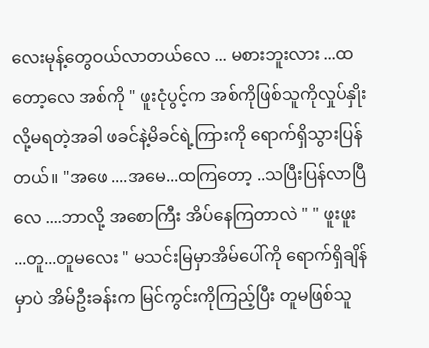လေးမုန့်တွေဝယ်လာတယ်လေ ... မစားဘူးလား ...ထတော့လေ အစ်ကို " ဖူးငုံပွင့်က အစ်ကိုဖြစ်သူကိုလှုပ်နှိုးလို့မရတဲ့အခါ ဖခင်နဲ့မိခင်ရဲ့ကြားကို ရောက်ရှိသွားပြန်တယ်။ "အဖေ ....အမေ...ထကြတော့ ..သပြီးပြန်လာပြီလေ ....ဘာလို့ အစောကြီး အိပ်နေကြတာလဲ " " ဖူးဖူး ...တူ...တူမလေး " မသင်းမြမှာအိမ်ပေါ်ကို ရောက်ရှိချိန်မှာပဲ အိမ်ဦးခန်းက မြင်ကွင်းကိုကြည့်ပြီး တူမဖြစ်သူ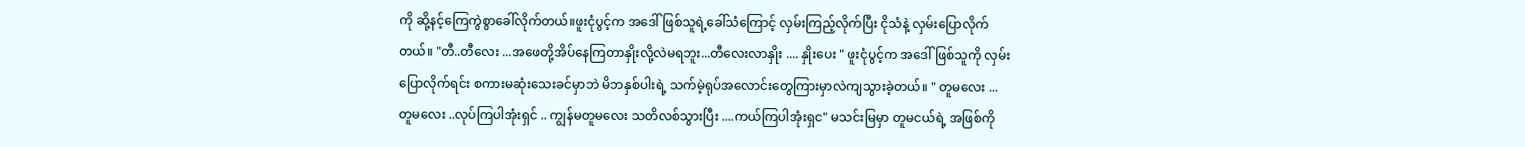ကို ဆို့နင့်ကြေကွဲစွာခေါ်လိုက်တယ်။ဖူးငုံပွင့်က အဒေါ်ဖြစ်သူရဲ့ခေါ်သံကြောင့် လှမ်းကြည့်လိုက်ပြီး ငိုသံနဲ့ လှမ်းပြောလိုက်တယ်။ "တီ..တီလေး ...အဖေတို့အိပ်နေကြတာနှိုးလို့လဲမရဘူး...တီလေးလာနှိုး .... နှိုးပေး " ဖူးငုံပွင့်က အဒေါ်ဖြစ်သူကို လှမ်းပြောလိုက်ရင်း စကားမဆုံးသေးခင်မှာဘဲ မိဘနှစ်ပါးရဲ့ သက်မဲ့ရုပ်အလောင်းတွေကြားမှာလဲကျသွားခဲ့တယ်။ " တူမလေး ... တူမလေး ..လုပ်ကြပါအုံးရှင် .. ကျွန်မတူမလေး သတိလစ်သွားပြီး ....ကယ်ကြပါအုံးရှင" မသင်းမြမှာ တူမငယ်ရဲ့ အဖြစ်ကို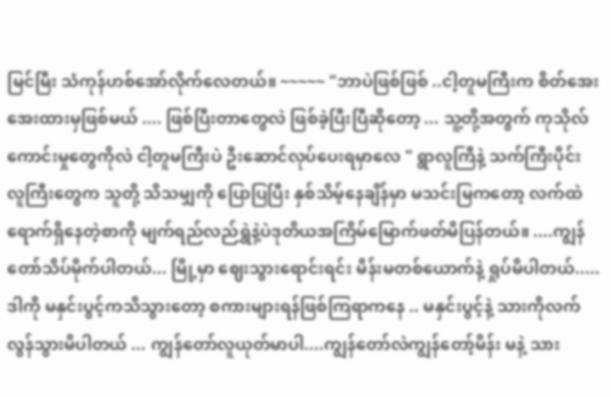မြင်မြီး သံကုန်ဟစ်အော်လိုက်လေတယ်။ ~~~~~ "ဘာပဲဖြစ်ဖြစ် ..ငါ့တူမကြီးက စိတ်အေးအေးထားမှဖြစ်မယ် .... ဖြစ်ပြီးတာတွေလဲ ဖြစ်ခဲ့ပြီးပြီဆိုတော့ ... သူ့တို့အတွက် ကုသိုလ်ကောင်းမှုတွေကိုလဲ ငါ့တူမကြီးပဲ ဦးဆောင်လုပ်ပေးရမှာလေ " ရွာလူကြီနဲ့ သက်ကြီးပိုင်း လူကြီးတွေက သူတို့ သိသမျှကို ပြောပြပြီး နှစ်သိမ့်နေချိန်မှာ မသင်းမြကတော့ လက်ထဲရောက်ရှိနေတဲ့စာကို မျက်ရည်လည်ရွှဲနဲ့ပဲဒုတိယအကြိမ်မြောက်ဖတ်မိပြန်တယ်။ ....ကျွန်တော်သိပ်မိုက်ပါတယ်... မြို့မှာ ဈေးသွားရောင်းရင်း မိန်းမတစ်ယောက်နဲ့ ရှုပ်မိပါတယ်.....ဒါကို မနှင်းပွင့်ကသိသွားတော့ စကားများရန်ဖြစ်ကြရာကနေ .. မနှင်းပွင့်နဲ့ သားကိုလက်လွန်သွားမိပါတယ် ... ကျွန်တော်လူယုတ်မာပါ....ကျွန်တော်လဲကျွန်တော့်မိန်း မနဲ့ သား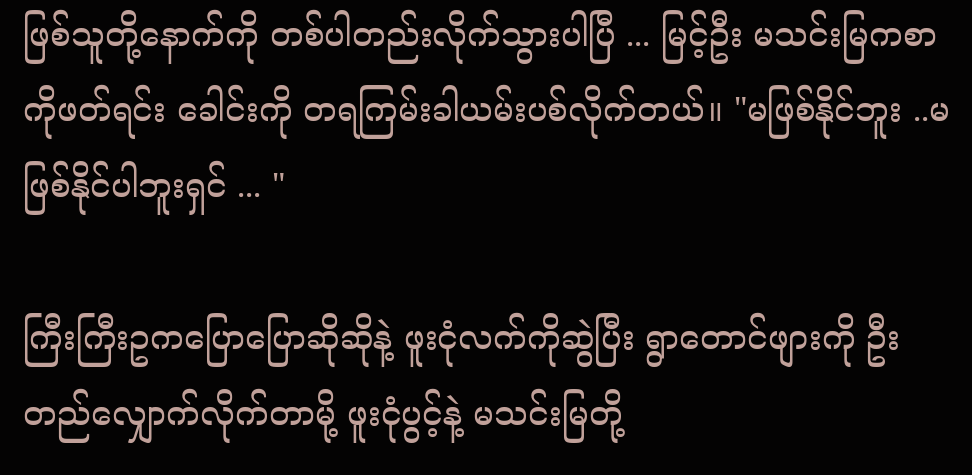ဖြစ်သူတို့နောက်ကို တစ်ပါတည်းလိုက်သွားပါပြီ ... မြင့်ဦး မသင်းမြကစာကိုဖတ်ရင်း ခေါင်းကို တရကြမ်းခါယမ်းပစ်လိုက်တယ်။ "မဖြစ်နိုင်ဘူး ..မဖြစ်နိုင်ပါဘူးရှင် ... "

ကြီးကြီးဥကပြောပြောဆိုဆိုနဲ့ ဖူးငုံလက်ကိုဆွဲပြီး ရွာတောင်ဖျားကို ဦးတည်လျှောက်လိုက်တာမို့ ဖူးငုံပွင့်နဲ့ မသင်းမြတို့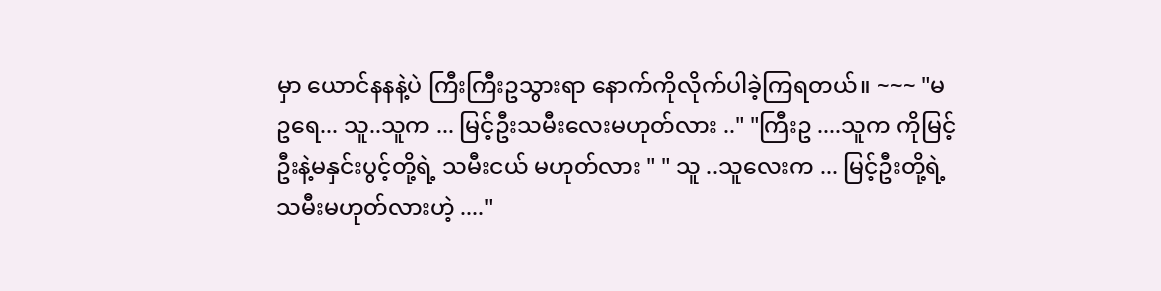မှာ ယောင်နနနဲ့ပဲ ကြီးကြီးဥသွားရာ နောက်ကိုလိုက်ပါခဲ့ကြရတယ်။ ~~~ "မဥရေ... သူ..သူက ... မြင့်ဦးသမီးလေးမဟုတ်လား .." "ကြီးဥ ....သူက ကိုမြင့်ဦးနဲ့မနှင်းပွင့်တို့ရဲ့ သမီးငယ် မဟုတ်လား " " သူ ..သူလေးက ... မြင့်ဦးတို့ရဲ့ သမီးမဟုတ်လားဟဲ့ ...."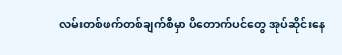လမ်းတစ်ဖက်တစ်ချက်စီမှာ ပိတောက်ပင်တွေ အုပ်ဆိုင်းနေ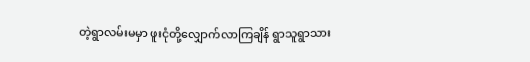တဲ့ရွာလမ်းမမှာ ဖူးငုံတို့လျှောက်လာကြချိန် ရွာသူရွာသား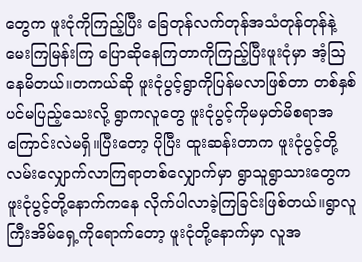တွေက ဖူးငုံကိုကြည့်ပြီး ခြေတုန်လက်တုန်အသံတုန်တုန်နဲ့ မေးကြမြန်းကြ ပြောဆိုနေကြတာကိုကြည့်ပြီးဖူးငုံမှာ အံ့သြနေမိတယ်။တကယ်ဆို ဖူးငုံပွင့်ရွာကိုပြန်မလာဖြစ်တာ တစ်နှစ်ပင်မပြည့်သေးလို့ ရွာကလူတွေ ဖူးငုံပွင့်ကိုမမှတ်မိစရာအကြောင်းလဲမရှိ။ပြီးတော့ ပိုပြီး ထူးဆန်းတာက ဖူးငုံပွင့်တို့လမ်းလျှောက်လာကြရာတစ်လျှောက်မှာ ရွာသူရွာသားတွေက ဖူးငုံပွင့်တို့နောက်ကနေ လိုက်ပါလာခဲ့ကြခြင်းဖြစ်တယ်။ရွာလူကြီးအိမ်ရှေ့ကိုရောက်တော့ ဖူးငုံတို့နောက်မှာ လူအ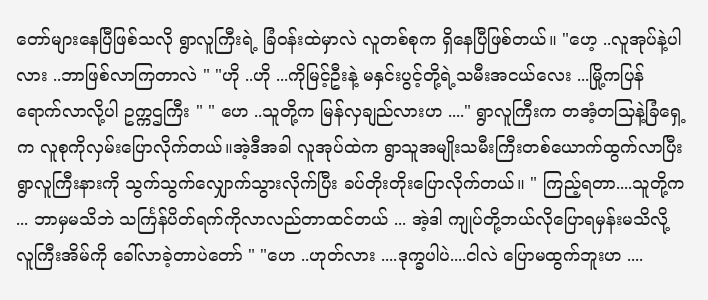တော်များနေပြီဖြစ်သလို ရွာလူကြီးရဲ့ ခြံဝန်းထဲမှာလဲ လူတစ်စုက ရှိနေပြီဖြစ်တယ်။ "ဟေ့ ..လူအုပ်နဲ့ပါလား ..ဘာဖြစ်လာကြတာလဲ " "ဟို ..ဟို ...ကိုမြင့်ဦးနဲ့ မနှင်းပွင့်တို့ရဲ့သမီးအငယ်လေး ...မြို့ကပြန် ရောက်လာလို့ပါ ဥက္ကဌကြီး " " ဟေ ..သူတို့က မြန်လှချည်လားဟ ...." ရွာလူကြီးက တအံ့တသြနဲ့ခြံရှေ့က လူစုကိုလှမ်းပြောလိုက်တယ်။အဲ့ဒီအခါ လူအုပ်ထဲက ရွာသူအမျိုးသမီးကြီးတစ်ယောက်ထွက်လာပြီး ရွာလူကြီးနားကို သွက်သွက်လျှောက်သွားလိုက်ပြီး ခပ်တိုးတိုးပြောလိုက်တယ်။ " ကြည့်ရတာ....သူတို့က ... ဘာမှမသိဘဲ သင်္ကြန်ပိတ်ရက်ကိုလာလည်တာထင်တယ် ... အဲ့ဒါ ကျုပ်တို့ဘယ်လိုပြောရမှန်းမသိလို့ လူကြီးအိမ်ကို ခေါ်လာခဲ့တာပဲတော် " "ဟေ ..ဟုတ်လား ....ဒုက္ခပါပဲ....ငါလဲ ပြောမထွက်ဘူးဟ ....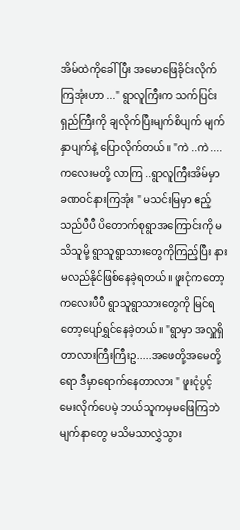အိမ်ထဲကိုခေါ်ပြီး အမောဖြေခိုင်းလိုက်ကြအုံးဟာ ..." ရွာလူကြီးက သက်ပြင်းရှည်ကြီးကို ချလိုက်ပြီးမျက်စိပျက် မျက်နှာပျက်နဲ့ ပြောလိုက်တယ်။ "ကဲ ..ကဲ ....ကလေးမတို့ လာကြ ..ရွာလူကြီးအိမ်မှာ ခဏဝင်နားကြအုံး " မသင်းမြမှာ ဧည့်သည်ပီပီ ပိတောက်စုရွာအကြောင်းကို မသိသူမို့ ရွာသူရွာသားတွေကိုကြည့်ပြီး နားမလည်နိုင်ဖြစ်နေခဲ့ရတယ်။ ဖူးငုံကတော့ ကလေးပီပီ ရွာသူရွာသားတွေကို မြင်ရတော့ပျော်ရွှင်နေခဲ့တယ်။ "ရွာမှာ အလှူရှိတာလားကြီးကြီးဥ.....အဖေတို့အမေတို့ရော ဒီမှာရောက်နေတာလား " ဖူးငုံပွင့်မေးလိုက်ပေမဲ့ ဘယ်သူကမှမဖြေကြဘဲ မျက်နာတွေ မသိမသာလွှဲသွား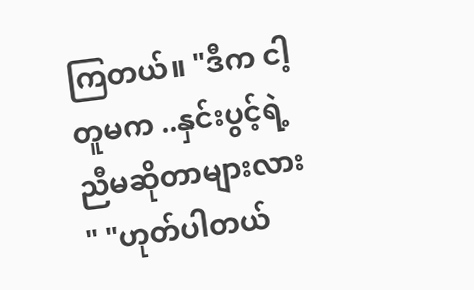ကြတယ်။ "ဒီက ငါ့တူမက ..နှင်းပွင့်ရဲ့ညီမဆိုတာများလား " "ဟုတ်ပါတယ်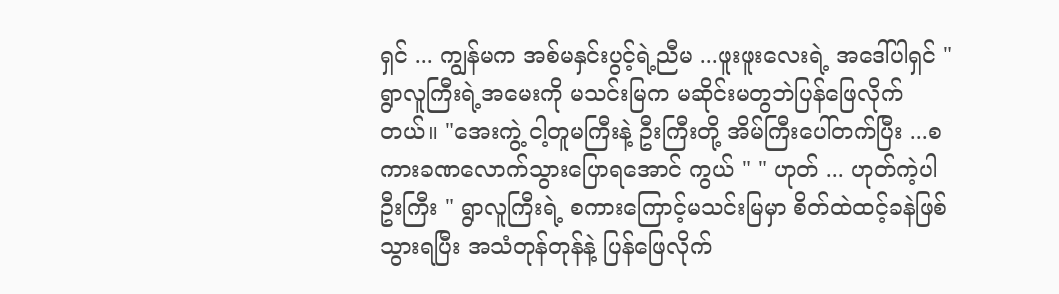ရှင် ... ကျွန်မက အစ်မနှင်းပွင့်ရဲ့ညီမ ...ဖူးဖူးလေးရဲ့ အဒေါ်ပါရှင် " ရွာလူကြီးရဲ့အမေးကို မသင်းမြက မဆိုင်းမတွဘဲပြန်ဖြေလိုက်တယ်။ "အေးကွဲ့ ငါ့တူမကြီးနဲ့ ဦးကြီးတို့ အိမ်ကြီးပေါ်တက်ပြီး ...စကားခဏလောက်သွားပြောရအောင် ကွယ် " " ဟုတ် ... ဟုတ်ကဲ့ပါ ဦးကြီး " ရွာလူကြီးရဲ့ စကားကြောင့်မသင်းမြမှာ စိတ်ထဲထင့်ခနဲဖြစ်သွားရပြီး အသံတုန်တုန်နဲ့ ပြန်ဖြေလိုက်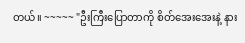တယ်။ ~~~~~ "ဦးကြီးပြောတာကို စိတ်အေးအေးနဲ့ နား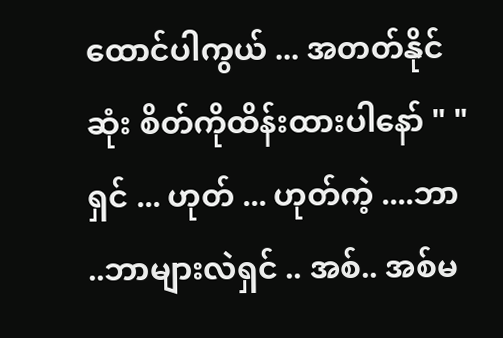ထောင်ပါကွယ် ... အတတ်နိုင်ဆုံး စိတ်ကိုထိန်းထားပါနော် " "ရှင် ... ဟုတ် ... ဟုတ်ကဲ့ ....ဘာ ..ဘာများလဲရှင် .. အစ်.. အစ်မ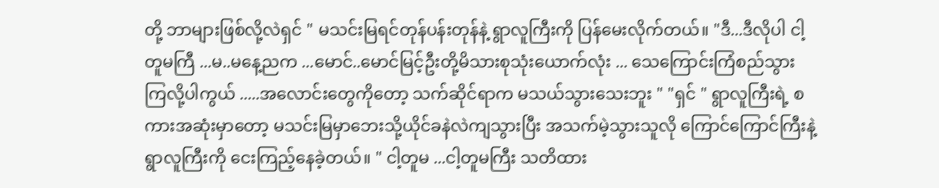တို့ ဘာများဖြစ်လို့လဲရှင် " မသင်းမြရင်တုန်ပန်းတုန်နဲ့ ရွာလူကြီးကို ပြန်မေးလိုက်တယ်။ "ဒီ...ဒီလိုပါ ငါ့တူမကြီ ...မ..မနေ့ညက ...မောင်..မောင်မြင့်ဦးတို့မိသားစုသုံးယောက်လုံး ... သေကြောင်းကြံစည်သွားကြလို့ပါကွယ် .....အလောင်းတွေကိုတော့ သက်ဆိုင်ရာက မသယ်သွားသေးဘူး " "ရှင် " ရွာလူကြီးရဲ့ စကားအဆုံးမှာတော့ မသင်းမြမှာဘေးသို့ယိုင်ခနဲလဲကျသွားပြီး အသက်မဲ့သွားသူလို ကြောင်ကြောင်ကြီးနဲ့ ရွာလူကြီးကို ငေးကြည့်နေခဲ့တယ်။ " ငါ့တူမ ...ငါ့တူမကြီး သတိထား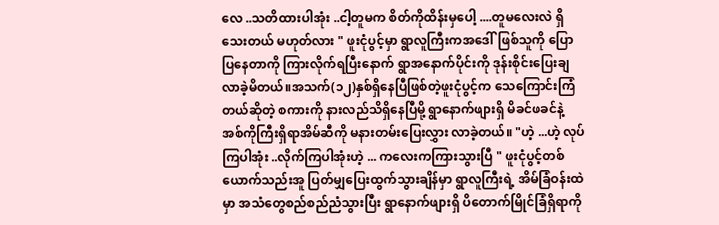လေ ..သတိထားပါအုံး ..ငါ့တူမက စိတ်ကိုထိန်းမှပေါ့ ....တူမလေးလဲ ရှိသေးတယ် မဟုတ်လား " ဖူးငုံပွင့်မှာ ရွာလူကြီးကအဒေါ်ဖြစ်သူကို ပြောပြနေတာကို ကြားလိုက်ရပြီးနောက် ရွာအနောက်ပိုင်းကို ဒုန်းစိုင်းပြေးချလာခဲ့မိတယ်။အသက်(၁၂)နှစ်ရှိနေပြီဖြစ်တဲ့ဖူးငုံပွင့်က သေကြောင်းကြံတယ်ဆိုတဲ့ စကားကို နားလည်သိရှိနေပြီမို့ ရွာနောက်ဖျားရှိ မိခင်ဖခင်နဲ့ အစ်ကိုကြီးရှိရာအိမ်ဆီကို မနားတမ်းပြေးလွှား လာခဲ့တယ်။ "ဟဲ့ ...ဟဲ့ လုပ်ကြပါအုံး ..လိုက်ကြပါအုံးဟဲ့ ... ကလေးကကြားသွားပြီ " ဖူးငုံပွင့်တစ်ယောက်သည်းအူ ပြတ်မျှပြေးထွက်သွားချိန်မှာ ရွာလူကြီးရဲ့ အိမ်ခြံဝန်းထဲမှာ အသံတွေစည်စည်ညံသွားပြီး ရွာနောက်ဖျားရှိ ပိတောက်မြိုင်ခြံရှိရာကို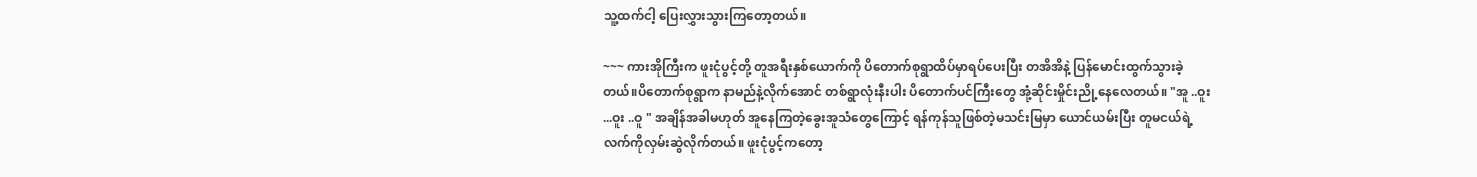သူ့ထက်ငါ့ ပြေးလွှားသွားကြတော့တယ်။

~~~ ကားအိုကြီးက ဖူးငုံပွင့်တို့ တူအရီးနှစ်ယောက်ကို ပိတောက်စုရွာထိပ်မှာရပ်ပေးပြီး တအိအိနဲ့ ပြန်မောင်းထွက်သွားခဲ့တယ်။ပိတောက်စုရွာက နာမည်နဲ့လိုက်အောင် တစ်ရွာလုံးနီးပါး ပိတောက်ပင်ကြီးတွေ အုံ့ဆိုင်းမှိုင်းညို့နေလေတယ်။ "အူ ..ဝူး ...ဝူး ..ဝူ " အချိန်အခါမဟုတ် အူနေကြတဲ့ခွေးအူသံတွေကြောင့် ရန်ကုန်သူဖြစ်တဲ့မသင်းမြမှာ ယောင်ယမ်းပြီး တူမငယ်ရဲ့လက်ကိုလှမ်းဆွဲလိုက်တယ်။ ဖူးငုံပွင့်ကတော့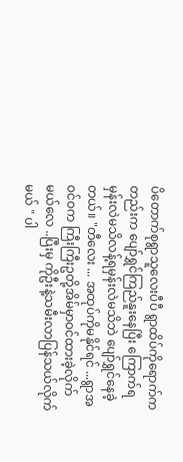ပိတောက်စုရွာသူလေးပီပီ ရွာထိပ်ကိုရောက်ကတည်းက ပျော်ရွှင်ကြည်နူးနေပြီး ကြောက်ရမှန်းလဲမသိလန့်ရမှန်းလဲမသိဘဲ ပျော်ရွှင်နေခဲ့တယ်။ "တီလေး ... အထုပ်ကိုမနိုင်ရင် ...ရွာအဝင်ဝက ကြီးကြီးဥတို့အိမ်မှာဝင်ထားခဲ့လိုက်မယ်လေ ..ပြီးမှ ကိုဦးနဲ့သမီးလာပြန်သယ်လိုက်မယ် " ပါ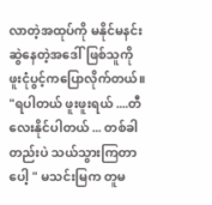လာတဲ့အထုပ်ကို မနိုင်မနင်းဆွဲနေတဲ့အဒေါ်ဖြစ်သူကို ဖူးငုံပွင့်ကပြောလိုက်တယ်။ "ရပါတယ် ဖူးဖူးရယ် ....တီလေးနိုင်ပါတယ် ... တစ်ခါတည်းပဲ သယ်သွားကြတာပေါ့ " မသင်းမြက တူမ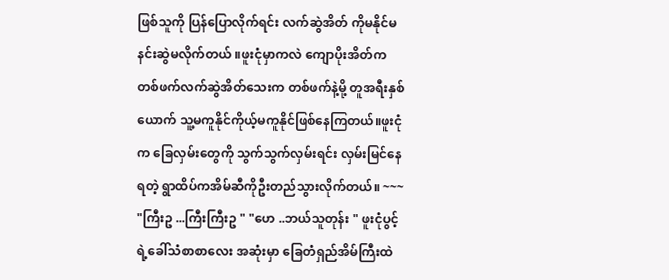ဖြစ်သူကို ပြန်ပြောလိုက်ရင်း လက်ဆွဲအိတ် ကိုမနိုင်မနင်းဆွဲမလိုက်တယ် ။ဖူးငုံမှာကလဲ ကျောပိုးအိတ်ကတစ်ဖက်လက်ဆွဲအိတ်သေးက တစ်ဖက်နဲ့မို့ တူအရီးနှစ်ယောက် သူ့မကူနိုင်ကိုယ့်မကူနိုင်ဖြစ်နေကြတယ်။ဖူးငုံက ခြေလှမ်းတွေကို သွက်သွက်လှမ်းရင်း လှမ်းမြင်နေရတဲ့ ရွာထိပ်ကအိမ်ဆီကိုဦးတည်သွားလိုက်တယ်။ ~~~ "ကြီးဥ ...ကြီးကြီးဥ " "ဟေ ..ဘယ်သူတုန်း " ဖူးငုံပွင့်ရဲ့ခေါ်သံစာစာလေး အဆုံးမှာ ခြေတံရှည်အိမ်ကြီးထဲ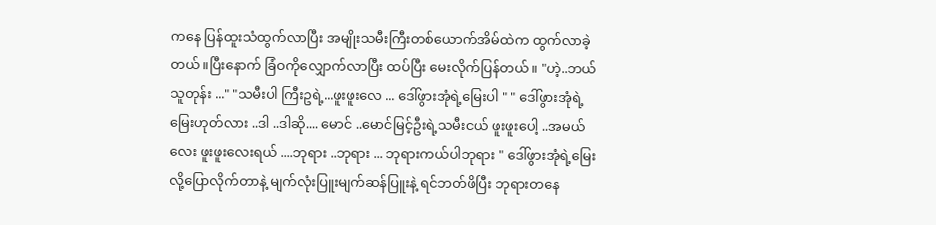ကနေ ပြန်ထူးသံထွက်လာပြီး အမျိုးသမီးကြီးတစ်ယောက်အိမ်ထဲက ထွက်လာခဲ့တယ်။ပြီးနောက် ခြံဝကိုလျှောက်လာပြီး ထပ်ပြီး မေးလိုက်ပြန်တယ်။ "ဟဲ့..ဘယ်သူတုန်း ..." "သမီးပါ ကြီးဥရဲ့...ဖူးဖူးလေ ... ဒေါ်ဖွားအုံရဲ့မြေးပါ " " ဒေါ်ဖွားအုံရဲ့မြေးဟုတ်လား ..ဒါ ..ဒါဆို.... မောင် ..မောင်မြင့်ဦးရဲ့သမီးငယ် ဖူးဖူးပေါ့ ..အမယ်လေး ဖူးဖူးလေးရယ် ....ဘုရား ..ဘုရား ... ဘုရားကယ်ပါဘုရား " ဒေါ်ဖွားအုံရဲ့မြေးလို့ပြောလိုက်တာနဲ့ မျက်လုံးပြူးမျက်ဆန်ပြူးနဲ့ ရင်ဘတ်ဖိပြီး ဘုရားတနေ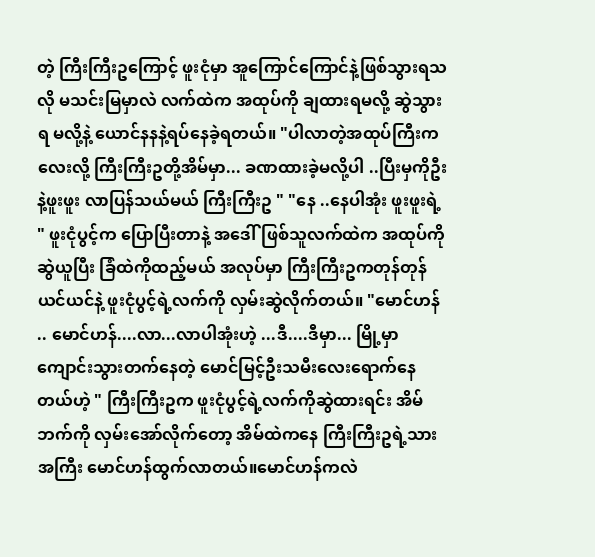တဲ့ ကြီးကြီးဥကြောင့် ဖူးငုံမှာ အူကြောင်ကြောင်နဲ့ဖြစ်သွားရသလို မသင်းမြမှာလဲ လက်ထဲက အထုပ်ကို ချထားရမလို့ ဆွဲသွားရ မလို့နဲ့ ယောင်နနနဲ့ရပ်နေခဲ့ရတယ်။ "ပါလာတဲ့အထုပ်ကြီးက လေးလို့ ကြီးကြီးဥတို့အိမ်မှာ... ခဏထားခဲ့မလို့ပါ ..ပြီးမှကိုဦးနဲ့ဖူးဖူး လာပြန်သယ်မယ် ကြီးကြီးဥ " "နေ ..နေပါအုံး ဖူးဖူးရဲ့ " ဖူးငုံပွင့်က ပြောပြီးတာနဲ့ အဒေါ်ဖြစ်သူလက်ထဲက အထုပ်ကိုဆွဲယူပြီး ခြံထဲကိုထည့်မယ် အလုပ်မှာ ကြီးကြီးဥကတုန်တုန် ယင်ယင်နဲ့ ဖူးငုံပွင့်ရဲ့လက်ကို လှမ်းဆွဲလိုက်တယ်။ "မောင်ဟန် .. မောင်ဟန်....လာ...လာပါအုံးဟဲ့ ...ဒီ....ဒီမှာ... မြို့မှာ ကျောင်းသွားတက်နေတဲ့ မောင်မြင့်ဦးသမီးလေးရောက်နေတယ်ဟဲ့ " ကြီးကြီးဥက ဖူးငုံပွင့်ရဲ့လက်ကိုဆွဲထားရင်း အိမ်ဘက်ကို လှမ်းအော်လိုက်တော့ အိမ်ထဲကနေ ကြီးကြီးဥရဲ့သားအကြီး မောင်ဟန်ထွက်လာတယ်။မောင်ဟန်ကလဲ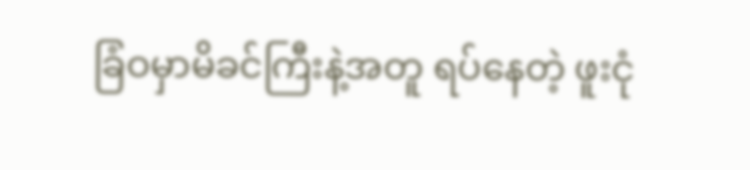ခြံဝမှာမိခင်ကြီးနဲ့အတူ ရပ်နေတဲ့ ဖူးငုံ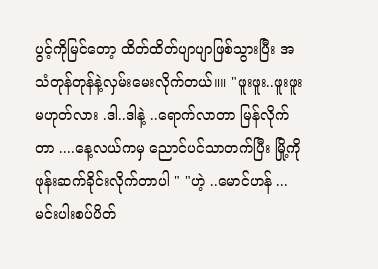ပွင့်ကိုမြင်တော့ ထိတ်ထိတ်ပျာပျာဖြစ်သွားပြီး အသံတုန်တုန်နဲ့လှမ်းမေးလိုက်တယ်။။ "ဖူးဖူး..ဖူးဖူးမဟုတ်လား .ဒါ..ဒါနဲ့ ..ရောက်လာတာ မြန်လိုက်တာ ....နေ့လယ်ကမှ ညောင်ပင်သာတက်ပြီး မြို့ကိုဖုန်းဆက်ခိုင်းလိုက်တာပါ " "ဟဲ့ ..မောင်ဟန် ...မင်းပါးစပ်ပိတ်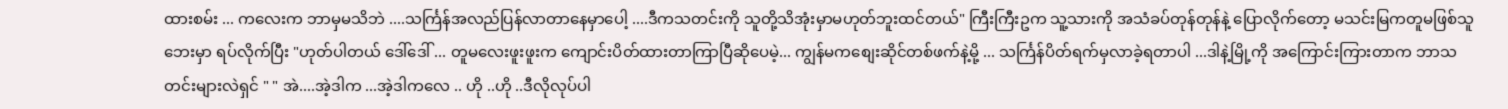ထားစမ်း ... ကလေးက ဘာမှမသိဘဲ ....သင်္ကြန်အလည်ပြန်လာတာနေမှာပေါ့ ....ဒီကသတင်းကို သူတို့သိအုံးမှာမဟုတ်ဘူးထင်တယ်" ကြီးကြီးဥက သူ့သားကို အသံခပ်တုန်တုန်နဲ့ ပြောလိုက်တော့ မသင်းမြကတူမဖြစ်သူ ဘေးမှာ ရပ်လိုက်ပြီး "ဟုတ်ပါတယ် ဒေါ်ဒေါ် ... တူမလေးဖူးဖူးက ကျောင်းပိတ်ထားတာကြာပြီဆိုပေမဲ့... ကျွန်မကစျေးဆိုင်တစ်ဖက်နဲ့မို့ ... သင်္ကြန်ပိတ်ရက်မှလာခဲ့ရတာပါ ...ဒါနဲ့မြို့ကို အကြောင်းကြားတာက ဘာသတင်းများလဲရှင် " " အဲ....အဲ့ဒါက ...အဲ့ဒါကလေ .. ဟို ..ဟို ..ဒီလိုလုပ်ပါ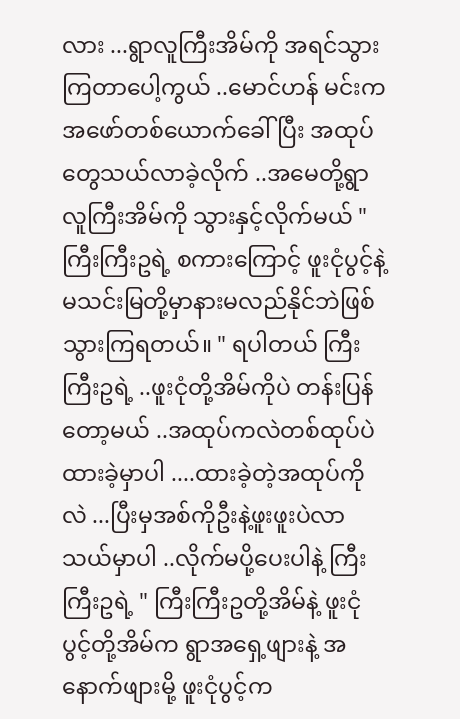လား ...ရွာလူကြီးအိမ်ကို အရင်သွားကြတာပေါ့ကွယ် ..မောင်ဟန် မင်းကအဖော်တစ်ယောက်ခေါ်ပြီး အထုပ်တွေသယ်လာခဲ့လိုက် ..အမေတို့ရွာလူကြီးအိမ်ကို သွားနှင့်လိုက်မယ် " ကြီးကြီးဥရဲ့ စကားကြောင့် ဖူးငုံပွင့်နဲ့ မသင်းမြတို့မှာနားမလည်နိုင်ဘဲဖြစ်သွားကြရတယ်။ " ရပါတယ် ကြီးကြီးဥရဲ့ ..ဖူးငုံတို့အိမ်ကိုပဲ တန်းပြန်တော့မယ် ..အထုပ်ကလဲတစ်ထုပ်ပဲထားခဲ့မှာပါ ....ထားခဲ့တဲ့အထုပ်ကိုလဲ ...ပြီးမှအစ်ကိုဦးနဲ့ဖူးဖူးပဲလာသယ်မှာပါ ..လိုက်မပို့ပေးပါနဲ့ ကြီးကြီးဥရဲ့ " ကြီးကြီးဥတို့အိမ်နဲ့ ဖူးငုံပွင့်တို့အိမ်က ရွာအရှေ့ဖျားနဲ့ အနောက်ဖျားမို့ ဖူးငုံပွင့်က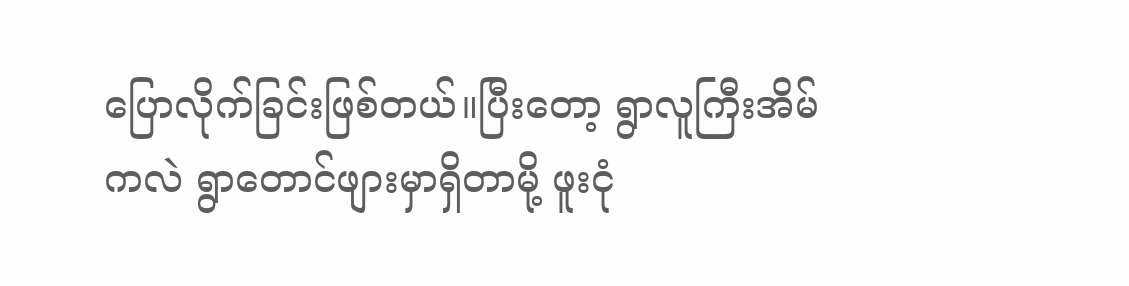ပြောလိုက်ခြင်းဖြစ်တယ်။ပြီးတော့ ရွာလူကြီးအိမ်ကလဲ ရွာတောင်ဖျားမှာရှိတာမို့ ဖူးငုံ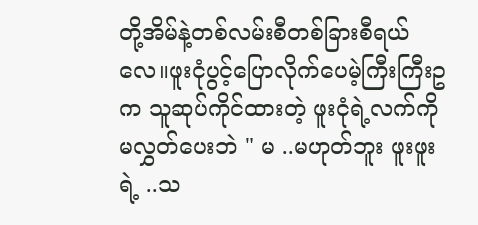တို့အိမ်နဲ့တစ်လမ်းစီတစ်ခြားစီရယ်လေ။ဖူးငုံပွင့်ပြောလိုက်ပေမဲ့ကြီးကြီးဥက သူဆုပ်ကိုင်ထားတဲ့ ဖူးငုံရဲ့လက်ကို မလွှတ်ပေးဘဲ " မ ..မဟုတ်ဘူး ဖူးဖူးရဲ့ ..သ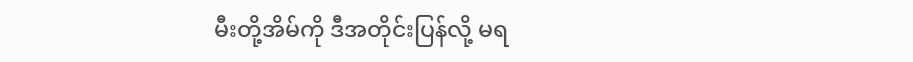မီးတို့အိမ်ကို ဒီအတိုင်းပြန်လို့ မရ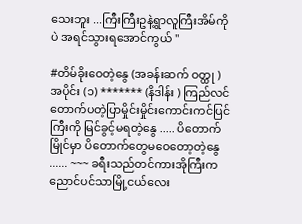သေးဘူး ...ကြီးကြီးဥနဲ့ရွာလူကြီးအိမ်ကိုပဲ အရင်သွားရအောင်ကွယ် "

#တိမ်ခိုးဝေတဲ့နွေ (အခန်းဆက် ဝတ္ထု ) အပိုင်း (၁) ******* (နိဒါန်း ) ကြည်လင်တောက်ပတဲ့ပြာမှိုင်းမှိုင်းကောင်းကင်ပြင်ကြီးကို မြင်ခွင့်မရတဲ့နွေ ..... ပိတောက်မြိုင်မှာ ပိတောက်တွေမဝေတော့တဲ့နွေ ...... ~~~ ခရီးသည်တင်ကားအိုကြီးက ညောင်ပင်သာမြို့ငယ်လေး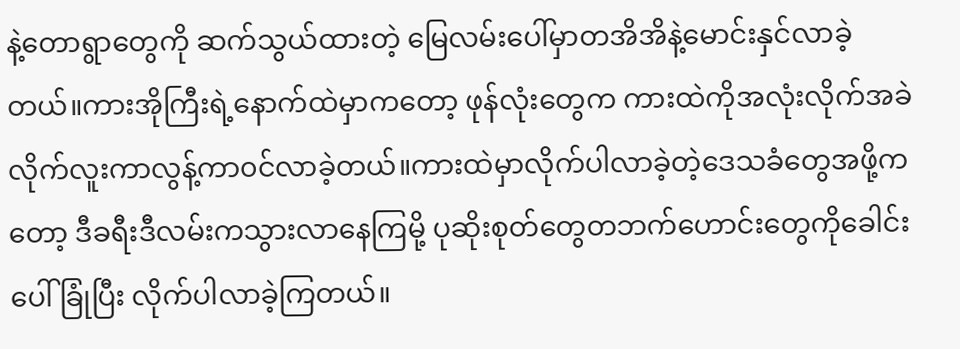နဲ့တောရွာတွေကို ဆက်သွယ်ထားတဲ့ မြေလမ်းပေါ်မှာတအိအိနဲ့မောင်းနှင်လာခဲ့တယ်။ကားအိုကြီးရဲ့နောက်ထဲမှာကတော့ ဖုန်လုံးတွေက ကားထဲကိုအလုံးလိုက်အခဲလိုက်လူးကာလွန့်ကာ၀င်လာခဲ့တယ်။ကားထဲမှာလိုက်ပါလာခဲ့တဲ့ဒေသခံတွေအဖို့ကတော့ ဒီခရီးဒီလမ်းကသွားလာနေကြမို့ ပုဆိုးစုတ်တွေတဘက်ဟောင်းတွေကိုခေါင်းပေါ် ခြုံပြီး လိုက်ပါလာခဲ့ကြတယ်။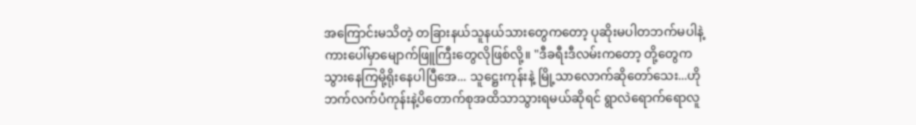အကြောင်းမသိတဲ့ တခြားနယ်သူနယ်သားတွေကတော့ ပုဆိုးမပါတဘက်မပါနဲ့ ကားပေါ်မှာမျောက်ဖြူကြီးတွေလိုဖြစ်လို့။ "ဒီခရီးဒီလမ်းကတော့ တို့တွေက သွားနေကြမို့ရိုးနေပါပြီအေ... သူဋ္ဌေးကုန်းနဲ့ မြို့သာလောက်ဆိုတော်သေး...ဟိုဘက်လက်ပံကုန်းနဲ့ပိတောက်စုအထိသာသွားရမယ်ဆိုရင် ရွာလဲရောက်ရောလူ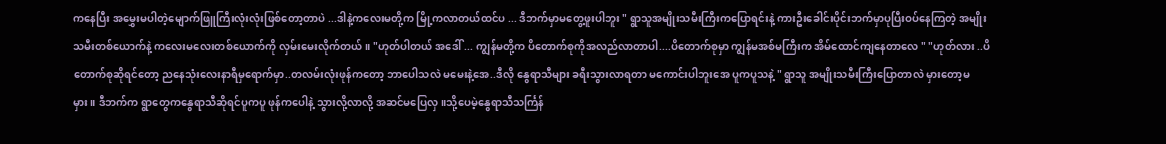ကနေပြီး အမွှေးမပါတဲ့မျောက်ဖြူကြီးလုံးလုံးဖြစ်တော့တာပဲ ...ဒါနဲ့ကလေးမတို့က မြို့ကလာတယ်ထင်ပ ... ဒီဘက်မှာမတွေ့ဖူးပါဘူး " ရွာသူအမျိုးသမီးကြီးကပြောရင်းနဲ့ ကားဦးခေါင်းပိုင်းဘက်မှာပုပြီးဝပ်နေကြတဲ့ အမျိုးသမီးတစ်ယောက်နဲ့ ကလေးမလေးတစ်ယောက်ကို လှမ်းမေးလိုက်တယ်။ "ဟုတ်ပါတယ် အဒေါ် ... ကျွန်မတို့က ပိတောက်စုကိုအလည်လာတာပါ....ပိတောက်စုမှာ ကျွန်မအစ်မကြီးက အိမ်ထောင်ကျနေတာလေ " "ဟုတ်လား ..ပိတောက်စုဆိုရင်တော့ ညနေသုံးလေးနာရီမှရောက်မှာ..တလမ်းလုံးဖုန်ကတော့ ဘာပေါသလဲ မမေးနဲ့အေ..ဒီလို နွေရာသီများ ခရီးသွားလာရတာ မကောင်းပါဘူးအေ ပူကပူသနဲ့ " ရွာသူ အမျိုးသမီးကြီးပြောတာလဲ မှားတော့မမှား။ ဒီဘက်က ရွာတွေကနွေရာသီဆိုရင်ပူကပူ ဖုန်ကပေါနဲ့ သွားလို့လာလို့ အဆင်မပြေလှ။သို့ပေမဲ့နွေရာသီသင်္ကြန်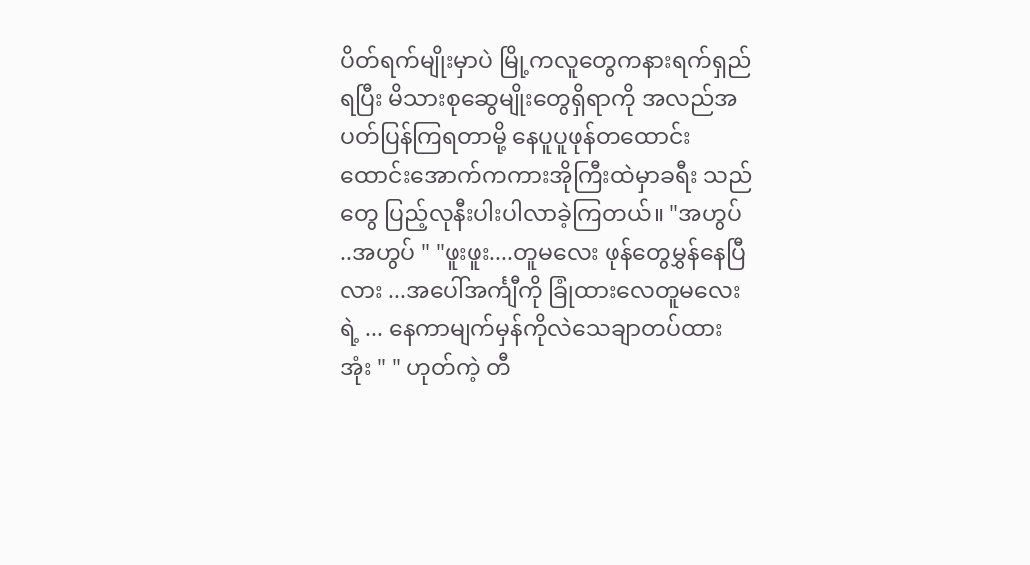ပိတ်ရက်မျိုးမှာပဲ မြို့ကလူတွေကနားရက်ရှည်ရပြီး မိသားစုဆွေမျိုးတွေရှိရာကို အလည်အပတ်ပြန်ကြရတာမို့ နေပူပူဖုန်တထောင်းထောင်းအောက်ကကားအိုကြီးထဲမှာခရီး သည်တွေ ပြည့်လုနီးပါးပါလာခဲ့ကြတယ်။ "အဟွပ် ..အဟွပ် " "ဖူးဖူး....တူမလေး ဖုန်တွေမွှန်နေပြီလား ...အပေါ်အင်္ကျီကို ခြုံထားလေတူမလေးရဲ့ ... နေကာမျက်မှန်ကိုလဲသေချာတပ်ထားအုံး " " ဟုတ်ကဲ့ တီ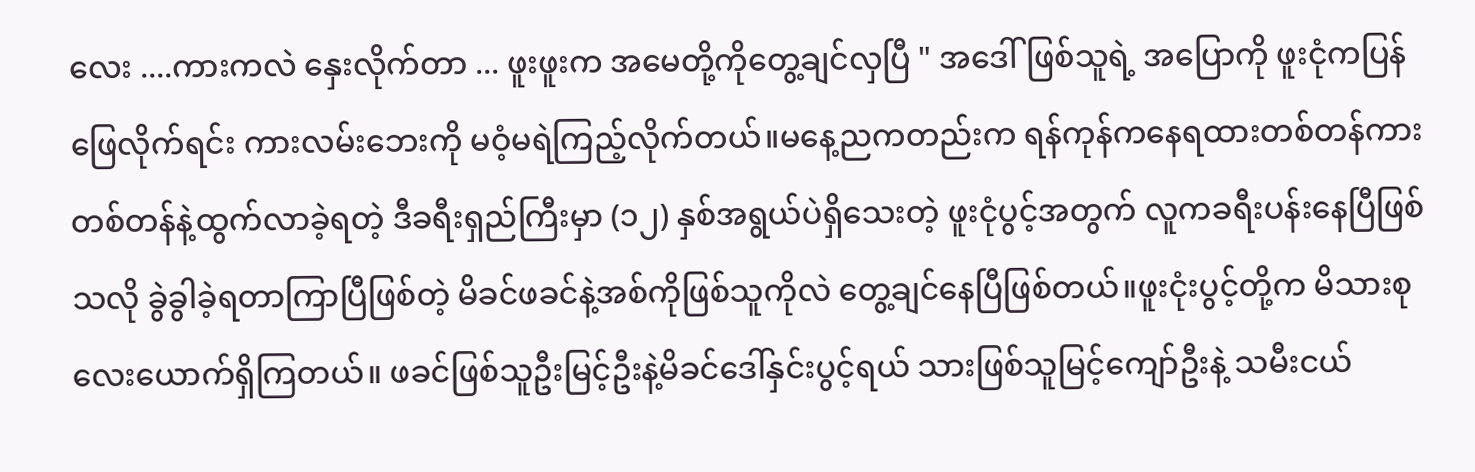လေး ....ကားကလဲ နှေးလိုက်တာ ... ဖူးဖူးက အမေတို့ကိုတွေ့ချင်လှပြီ " အဒေါ်ဖြစ်သူရဲ့ အပြောကို ဖူးငုံကပြန်ဖြေလိုက်ရင်း ကားလမ်းဘေးကို မဝံ့မရဲကြည့်လိုက်တယ်။မနေ့ညကတည်းက ရန်ကုန်ကနေရထားတစ်တန်ကားတစ်တန်နဲ့ထွက်လာခဲ့ရတဲ့ ဒီခရီးရှည်ကြီးမှာ (၁၂) နှစ်အရွယ်ပဲရှိသေးတဲ့ ဖူးငုံပွင့်အတွက် လူကခရီးပန်းနေပြီဖြစ်သလို ခွဲခွါခဲ့ရတာကြာပြီဖြစ်တဲ့ မိခင်ဖခင်နဲ့အစ်ကိုဖြစ်သူကိုလဲ တွေ့ချင်နေပြီဖြစ်တယ်။ဖူးငုံးပွင့်တို့က မိသားစုလေးယောက်ရှိကြတယ်။ ဖခင်ဖြစ်သူဦးမြင့်ဦးနဲ့မိခင်ဒေါ်နှင်းပွင့်ရယ် သားဖြစ်သူမြင့်ကျော်ဦးနဲ့ သမီးငယ်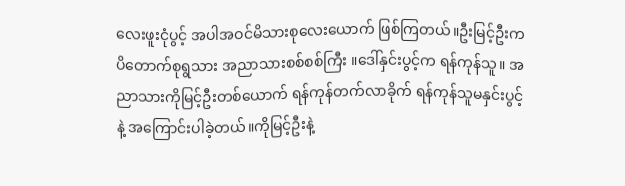လေးဖူးငုံပွင့် အပါအဝင်မိသားစုလေးယောက် ဖြစ်ကြတယ်။ဦးမြင့်ဦးက ပိတောက်စုရွသား အညာသားစစ်စစ်ကြီး ။ဒေါ်နှင်းပွင့်က ရန်ကုန်သူ။ အညာသားကိုမြင့်ဦးတစ်ယောက် ရန်ကုန်တက်လာခိုက် ရန်ကုန်သူမနှင်းပွင့်နဲ့ အကြောင်းပါခဲ့တယ်။ကိုမြင့်ဦးနဲ့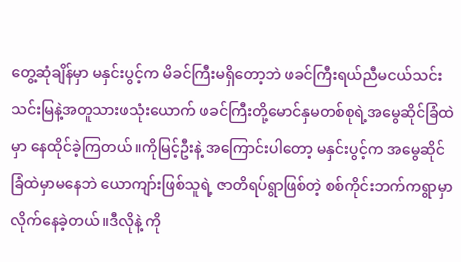တွေ့ဆုံချိန်မှာ မနှင်းပွင့်က မိခင်ကြီးမရှိတော့ဘဲ ဖခင်ကြီးရယ်ညီမငယ်သင်းသင်းမြနဲ့အတူသားဖသုံးယောက် ဖခင်ကြီးတို့မောင်နှမတစ်စုရဲ့အမွေဆိုင်ခြံထဲမှာ နေထိုင်ခဲ့ကြတယ်။ကိုမြင့်ဦးနဲ့ အကြောင်းပါတော့ မနှင်းပွင့်က အမွေဆိုင်ခြံထဲမှာမနေဘဲ ယောကျာ်းဖြစ်သူရဲ့ ဇာတိရပ်ရွာဖြစ်တဲ့ စစ်ကိုင်းဘက်ကရွာမှာလိုက်နေခဲ့တယ်။ဒီလိုနဲ့ ကို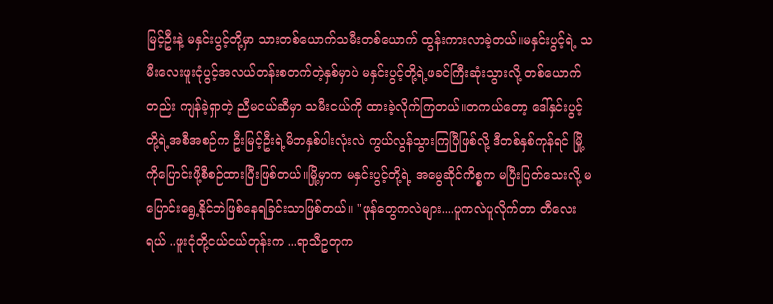မြင့်ဦးနဲ့ မနှင်းပွင့်တို့မှာ သားတစ်ယောက်သမီးတစ်ယောက် ထွန်းကားလာခဲ့တယ်။မနှင်းပွင့်ရဲ့ သမီးလေးဖူးငုံပွင့်အလယ်တန်းစတက်တဲ့နှစ်မှာပဲ မနှင်းပွင့်တို့ရဲ့ဖခင်ကြီးဆုံးသွားလို့ တစ်ယောက်တည်း ကျန်ခဲ့ရှာတဲ့ ညီမငယ်ဆီမှာ သမီးငယ်ကို ထားခဲ့လိုက်ကြတယ်။တကယ်တော့ ဒေါ်နှင်းပွင့်တို့ရဲ့အစီအစဉ်က ဦးမြင့်ဦးရဲ့မိဘနှစ်ပါးလုံးလဲ ကွယ်လွန်သွားကြပြီဖြစ်လို့ ဒီတစ်နှစ်ကုန်ရင် မြို့ကိုပြောင်းဖို့စီစဉ်ထားပြီးဖြစ်တယ်။မြို့မှာက မနှင်းပွင့်တို့ရဲ့ အမွေဆိုင်ကိစ္စက မပြီးပြတ်သေးလို့ မပြောင်းရွေ့နိုင်ဘဲဖြစ်နေရခြင်းသာဖြစ်တယ်။ "ဖုန်တွေကလဲများ....ပူကလဲပူလိုက်တာ တီလေးရယ် ..ဖူးငုံတို့ငယ်ငယ်တုန်းက ...ရာသီဥတုက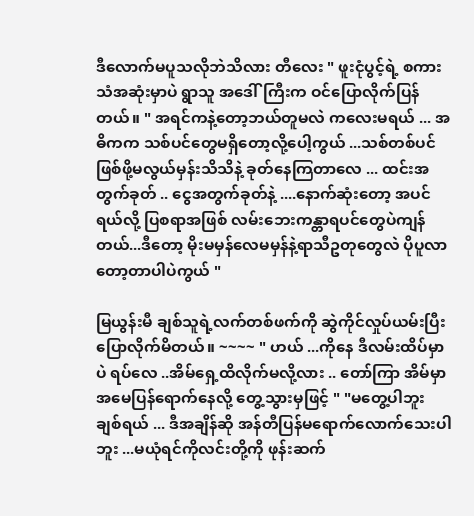ဒီလောက်မပူသလိုဘဲသိလား တီလေး " ဖူးငုံပွင့်ရဲ့ စကားသံအဆုံးမှာပဲ ရွာသူ အဒေါ်ကြီးက ဝင်ပြောလိုက်ပြန်တယ်။ " အရင်ကနဲ့တော့ဘယ်တူမလဲ ကလေးမရယ် ... အဓိကက သစ်ပင်တွေမရှိတော့လို့ပေါ့ကွယ် ...သစ်တစ်ပင်ဖြစ်ဖို့မလွယ်မှန်းသိသိနဲ့ ခုတ်နေကြတာလေ ... ထင်းအတွက်ခုတ် .. ငွေအတွက်ခုတ်နဲ့ ....နောက်ဆုံးတော့ အပင်ရယ်လို့ ပြစရာအဖြစ် လမ်းဘေးကန္တာရပင်တွေပဲကျန်တယ်...ဒီတော့ မိုးမမှန်လေမမှန်နဲ့ရာသီဥတုတွေလဲ ပိုပူလာတော့တာပါပဲကွယ် "

မြယွန်းမီ ချစ်သူရဲ့လက်တစ်ဖက်ကို ဆွဲကိုင်လှုပ်ယမ်းပြီး ပြောလိုက်မိတယ်။ ~~~~ " ဟယ် ...ကိုနေ ဒီလမ်းထိပ်မှာပဲ ရပ်လေ ..အိမ်ရှေ့ထိလိုက်မလို့လား .. တော်ကြာ အိမ်မှာအမေပြန်ရောက်နေလို့ တွေ့သွားမှဖြင့် " "မတွေ့ပါဘူး ချစ်ရယ် ... ဒီအချိန်ဆို အန်တီပြန်မရောက်လောက်သေးပါဘူး ...မယုံရင်ကိုလင်းတို့ကို ဖုန်းဆက်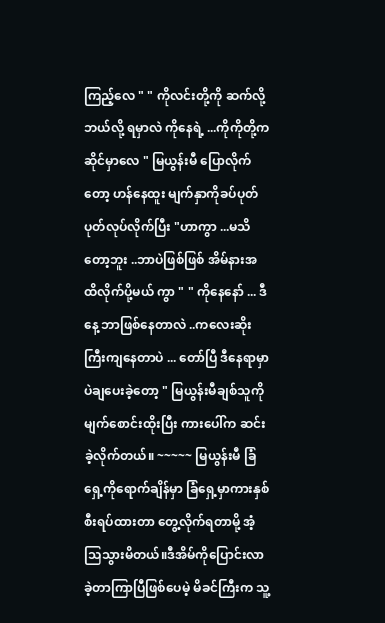ကြည့်လေ " " ကိုလင်းတို့ကို ဆက်လို့ဘယ်လို့ ရမှာလဲ ကိုနေရဲ့ ...ကိုကိုတို့က ဆိုင်မှာလေ " မြယွန်းမီ ပြောလိုက်တော့ ဟန်နေထူး မျက်နှာကိုခပ်ပုတ်ပုတ်လုပ်လိုက်ပြီး "ဟာကွာ ...မသိတော့ဘူး ..ဘာပဲဖြစ်ဖြစ် အိမ်နားအထိလိုက်ပို့မယ် ကွာ " " ကိုနေနော် ... ဒီနေ့ ဘာဖြစ်နေတာလဲ ..ကလေးဆိုးကြီးကျနေတာပဲ ... တော်ပြီ ဒီနေရာမှာပဲချပေးခဲ့တော့ " မြယွန်းမီချစ်သူကို မျက်စောင်းထိုးပြီး ကားပေါ်က ဆင်းခဲ့လိုက်တယ်။ ~~~~~ မြယွန်းမီ ခြံရှေ့ကိုရောက်ချိန်မှာ ခြံရှေ့မှာကားနှစ်စီးရပ်ထားတာ တွေ့လိုက်ရတာမို့ အံ့သြသွားမိတယ်။ဒီအိမ်ကိုပြောင်းလာခဲ့တာကြာပြီဖြစ်ပေမဲ့ မိခင်ကြီးက သူ့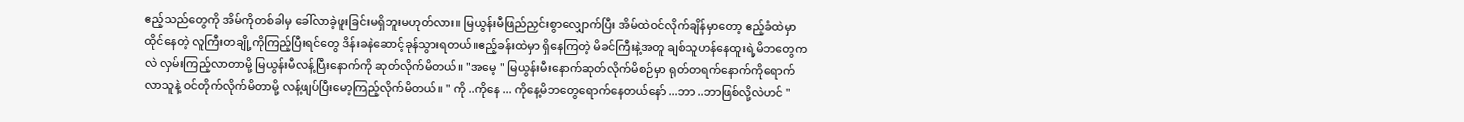ဧည့်သည်တွေကို အိမ်ကိုတစ်ခါမှ ခေါ်လာခဲ့ဖူးခြင်းမရှိဘူးမဟုတ်လား။ မြယွန်းမီဖြည်ညှင်းစွာလျှောက်ပြီး အိမ်ထဲဝင်လိုက်ချိန်မှာတော့ ဧည့်ခံထဲမှာထိုင်နေတဲ့ လူကြီးတချို့ကိုကြည့်ပြီးရင်တွေ ဒိန်းခနဲဆောင့်ခုန်သွားရတယ်။ဧည့်ခန်းထဲမှာ ရှိနေကြတဲ့ မိခင်ကြီးနဲ့အတူ ချစ်သူဟန်နေထူးရဲ့မိဘတွေကလဲ လှမ်းကြည့်လာတာမို့ မြယွန်းမီလန့်ပြီးနောက်ကို ဆုတ်လိုက်မိတယ်။ "အမေ့ " မြယွန်းမီးနောက်ဆုတ်လိုက်မိစဉ်မှာ ရုတ်တရက်နောက်ကိုရောက်လာသူနဲ့ ဝင်တိုက်လိုက်မိတာမို့ လန့်ဖျပ်ပြီးမော့ကြည့်လိုက်မိတယ်။ " ကို ..ကိုနေ ... ကိုနေ့မိဘတွေရောက်နေတယ်နော် ...ဘာ ..ဘာဖြစ်လို့လဲဟင် "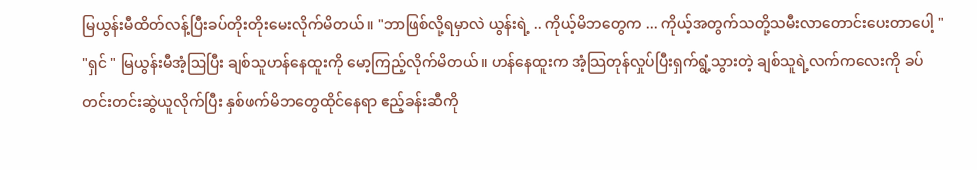မြယွန်းမီထိတ်လန့်ပြီးခပ်တိုးတိုးမေးလိုက်မိတယ်။ "ဘာဖြစ်လို့ရမှာလဲ ယွန်းရဲ့ .. ကိုယ့်မိဘတွေက ... ကိုယ့်အတွက်သတို့သမီးလာတောင်းပေးတာပေါ့ " "ရှင် " မြယွန်းမီအံ့ဩပြီး ချစ်သူဟန်နေထူးကို မော့ကြည့်လိုက်မိတယ်။ ဟန်နေထူးက အံ့သြတုန်လှုပ်ပြီးရှက်ရွံ့သွားတဲ့ ချစ်သူရဲ့လက်ကလေးကို ခပ်တင်းတင်းဆွဲယူလိုက်ပြီး နှစ်ဖက်မိဘတွေထိုင်နေရာ ဧည့်ခန်းဆီကို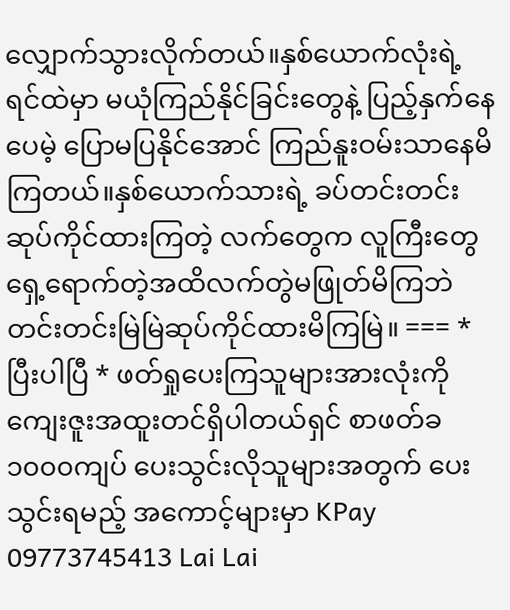လျှောက်သွားလိုက်တယ်။နှစ်ယောက်လုံးရဲ့ ရင်ထဲမှာ မယုံကြည်နိုင်ခြင်းတွေနဲ့ ပြည့်နှက်နေပေမဲ့ ပြောမပြနိုင်အောင် ကြည်နူးဝမ်းသာနေမိကြတယ်။နှစ်ယောက်သားရဲ့ ခပ်တင်းတင်းဆုပ်ကိုင်ထားကြတဲ့ လက်တွေက လူကြီးတွေရှေ့ရောက်တဲ့အထိလက်တွဲမဖြုတ်မိကြဘဲ တင်းတင်းမြဲမြဲဆုပ်ကိုင်ထားမိကြမြဲ။ === * ပြီးပါပြီ * ဖတ်ရှုပေးကြသူများအားလုံးကို ကျေးဇူးအထူးတင်ရှိပါတယ်ရှင် စာဖတ်ခ ၁၀၀၀ကျပ် ပေးသွင်းလိုသူများအတွက် ပေးသွင်းရမည့် အကောင့်များမှာ KPay 09773745413 Lai Lai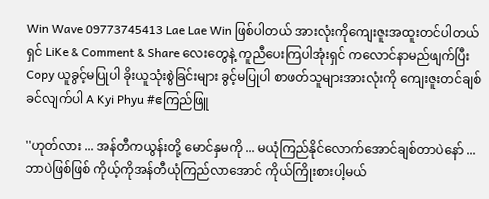Win Wave 09773745413 Lae Lae Win ဖြစ်ပါတယ် အားလုံးကိုကျေးဇူးအထူးတင်ပါတယ်ရှင် LiKe & Comment & Share လေးတွေနဲ့ ကူညီပေးကြပါအုံးရှင် ကလောင်နာမည်ဖျက်ပြီး Copy ယူခွင့်မပြုပါ ခိုးယူသုံးစွဲခြင်းများ ခွင့်မပြုပါ စာဖတ်သူများအားလုံးကို ကျေးဇူးတင်ချစ်ခင်လျက်ပါ A Kyi Phyu #ဧကြည်ဖြူ

''ဟုတ်လား ... အန်တီကယွန်းတို့ မောင်နှမကို ... မယုံကြည်နိုင်လောက်အောင်ချစ်တာပဲနော် ...ဘာပဲဖြစ်ဖြစ် ကိုယ့်ကိုအန်တီယုံကြည်လာအောင် ကိုယ်ကြိုးစားပါ့မယ်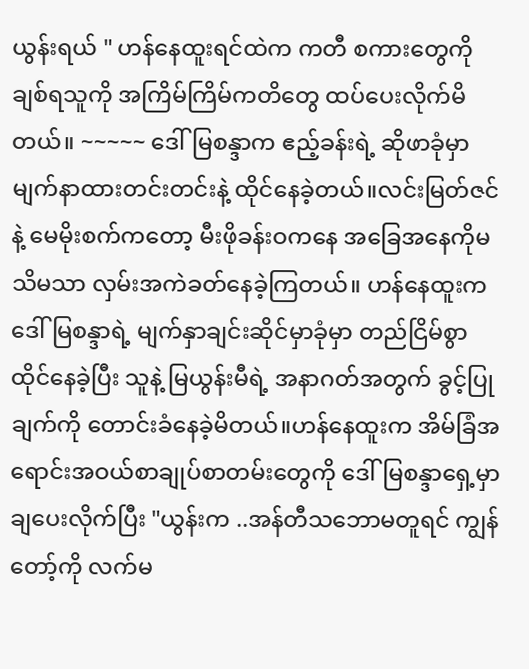ယွန်းရယ် " ဟန်နေထူးရင်ထဲက ကတီ စကားတွေကို ချစ်ရသူကို အကြိမ်ကြိမ်ကတိတွေ ထပ်ပေးလိုက်မိတယ်။ ~~~~~ ဒေါ်မြစန္ဒာက ဧည့်ခန်းရဲ့ ဆိုဖာခုံမှာ မျက်နာထားတင်းတင်းနဲ့ ထိုင်နေခဲ့တယ်။လင်းမြတ်ဇင်နဲ့ မေမိုးစက်ကတော့ မီးဖိုခန်းဝကနေ အခြေအနေကိုမသိမသာ လှမ်းအကဲခတ်နေခဲ့ကြတယ်။ ဟန်နေထူးက ဒေါ်မြစန္ဒာရဲ့ မျက်နှာချင်းဆိုင်မှာခုံမှာ တည်ငြိမ်စွာထိုင်နေခဲ့ပြီး သူနဲ့ မြယွန်းမီရဲ့ အနာဂတ်အတွက် ခွင့်ပြုချက်ကို တောင်းခံနေခဲ့မိတယ်။ဟန်နေထူးက အိမ်ခြံအရောင်းအဝယ်စာချုပ်စာတမ်းတွေကို ဒေါ်မြစန္ဒာရှေ့မှာချပေးလိုက်ပြီး "ယွန်းက ..အန်တီသဘောမတူရင် ကျွန်တော့်ကို လက်မ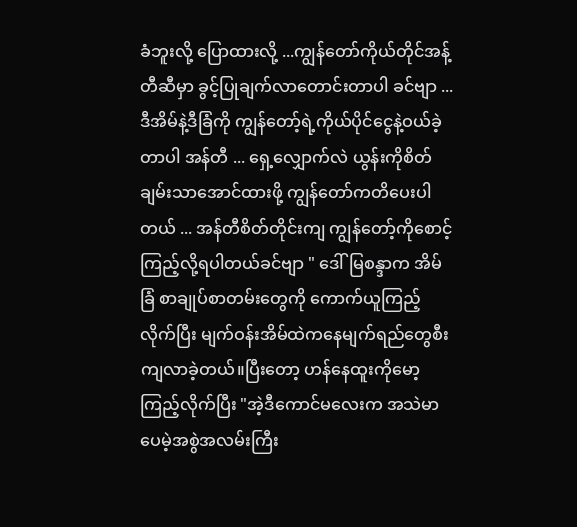ခံဘူးလို့ ပြောထားလို့ ...ကျွန်တော်ကိုယ်တိုင်အန့်တီဆီမှာ ခွင့်ပြုချက်လာတောင်းတာပါ ခင်ဗျာ ... ဒီအိမ်နဲ့ဒီခြံကို ကျွန်တော့်ရဲ့ကိုယ်ပိုင်ငွေနဲ့ဝယ်ခဲ့တာပါ အန်တီ ... ရှေ့လျှောက်လဲ ယွန်းကိုစိတ်ချမ်းသာအောင်ထားဖို့ ကျွန်တော်ကတိပေးပါတယ် ... အန်တီစိတ်တိုင်းကျ ကျွန်တော့်ကိုစောင့်ကြည့်လို့ရပါတယ်ခင်ဗျာ " ဒေါ်မြစန္ဒာက အိမ်ခြံ စာချုပ်စာတမ်းတွေကို ကောက်ယူကြည့်လိုက်ပြီး မျက်ဝန်းအိမ်ထဲကနေမျက်ရည်တွေစီးကျလာခဲ့တယ်။ပြီးတော့ ဟန်နေထူးကိုမော့ကြည့်လိုက်ပြီး "အဲ့ဒီကောင်မလေးက အသဲမာပေမဲ့အစွဲအလမ်းကြီး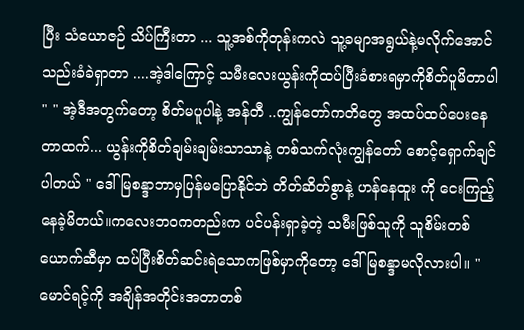ပြီး သံယောဇဉ် သိပ်ကြီးတာ ... သူ့အစ်ကိုတုန်းကလဲ သူ့ခမျာအရွယ်နဲ့မလိုက်အောင်သည်းခံခဲရှာတာ ....အဲ့ဒါကြောင့် သမီးလေးယွန်းကိုထပ်ပြီးခံစားရမှာကိုစိတ်ပူမိတာပါ " " အဲ့ဒီအတွက်တော့ စိတ်မပူပါနဲ့ အန်တီ ..ကျွန်တော်ကတိတွေ အထပ်ထပ်ပေးနေတာထက်... ယွန်းကိုစိတ်ချမ်းချမ်းသာသာနဲ့ တစ်သက်လုံးကျွန်တော် စောင့်ရှောက်ချင်ပါတယ် " ဒေါ်မြစန္ဒာဘာမှပြန်မပြောနိုင်ဘဲ တိတ်ဆိတ်စွာနဲ့ ဟန်နေထူး ကို ငေးကြည့်နေခဲ့မိတယ်။ကလေးဘဝကတည်းက ပင်ပန်းရှာခဲ့တဲ့ သမီးဖြစ်သူကို သူစိမ်းတစ်ယောက်ဆီမှာ ထပ်ပြီးစိတ်ဆင်းရဲသောကဖြစ်မှာကိုတော့ ဒေါ်မြစန္ဒာမလိုလားပါ။ "မောင်ရင့်ကို အချိန်အတိုင်းအတာတစ်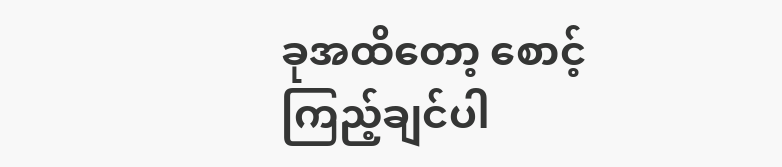ခုအထိတော့ စောင့်ကြည့်ချင်ပါ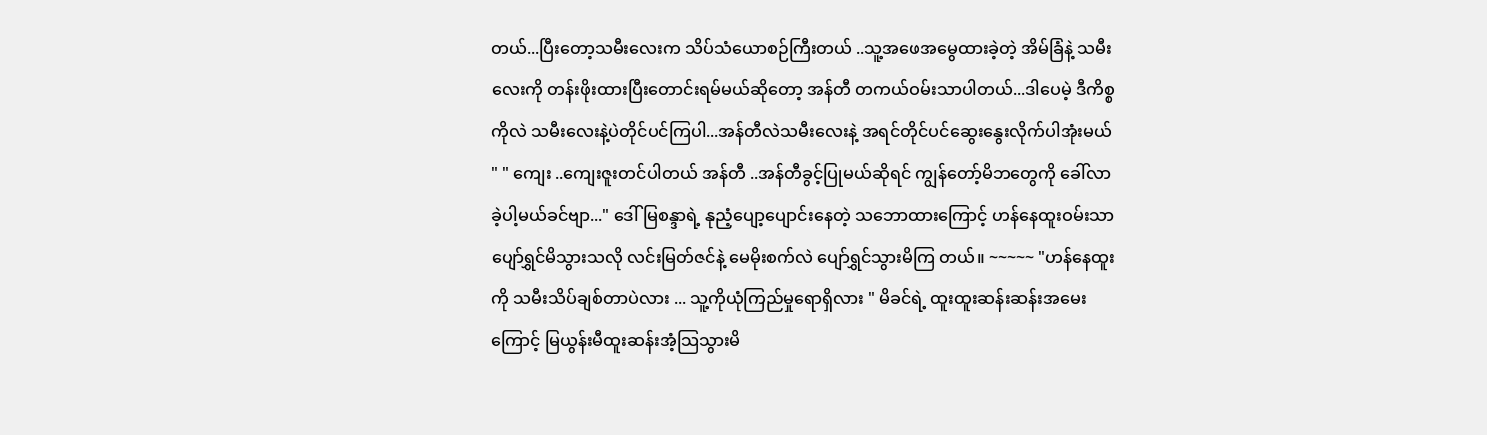တယ်...ပြီးတော့သမီးလေးက သိပ်သံယောစဉ်ကြီးတယ် ..သူ့အဖေအမွေထားခဲ့တဲ့ အိမ်ခြံနဲ့ သမီးလေးကို တန်းဖိုးထားပြီးတောင်းရမ်မယ်ဆိုတော့ အန်တီ တကယ်ဝမ်းသာပါတယ်...ဒါပေမဲ့ ဒီကိစ္စကိုလဲ သမီးလေးနဲ့ပဲတိုင်ပင်ကြပါ...အန်တီလဲသမီးလေးနဲ့ အရင်တိုင်ပင်ဆွေးနွေးလိုက်ပါအုံးမယ် " " ကျေး ..ကျေးဇူးတင်ပါတယ် အန်တီ ..အန်တီခွင့်ပြုမယ်ဆိုရင် ကျွန်တော့်မိဘတွေကို ခေါ်လာခဲ့ပါ့မယ်ခင်ဗျာ..." ဒေါ်မြစန္ဒာရဲ့ နုညံ့ပျော့ပျောင်းနေတဲ့ သဘောထားကြောင့် ဟန်နေထူးဝမ်းသာပျော်ရွှင်မိသွားသလို လင်းမြတ်ဇင်နဲ့ မေမိုးစက်လဲ ပျော်ရွှင်သွားမိကြ တယ်။ ~~~~~ "ဟန်နေထူးကို သမီးသိပ်ချစ်တာပဲလား ... သူ့ကိုယုံကြည်မှုရောရှိလား " မိခင်ရဲ့ ထူးထူးဆန်းဆန်းအမေးကြောင့် မြယွန်းမီထူးဆန်းအံ့သြသွားမိ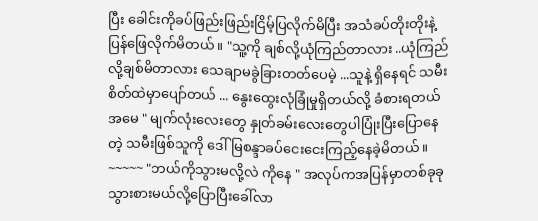ပြီး ခေါင်းကိုခပ်ဖြည်းဖြည်းငြိမ့်ပြလိုက်မိပြီး အသံခပ်တိုးတိုးနဲ့ ပြန်ဖြေလိုက်မိတယ်။ "သူ့ကို ချစ်လို့ယုံကြည်တာလား ..ယုံကြည်လို့ချစ်မိတာလား သေချာမခွဲခြားတတ်ပေမဲ့ ...သူနဲ့ ရှိနေရင် သမီးစိတ်ထဲမှာပျော်တယ် ... နွေးထွေးလုံခြုံမှုရှိတယ်လို့ ခံစားရတယ်အမေ " မျက်လုံးလေးတွေ နှုတ်ခမ်းလေးတွေပါပြုံးပြီးပြောနေတဲ့ သမီးဖြစ်သူကို ဒေါ်မြစန္ဒာခပ်ငေးငေးကြည့်နေခဲ့မိတယ်။ ~~~~~ "ဘယ်ကိုသွားမလို့လဲ ကိုနေ " အလုပ်ကအပြန်မှာတစ်ခုခုသွားစားမယ်လို့ပြောပြီးခေါ်လာ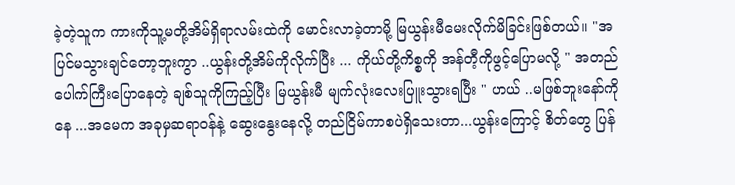ခဲ့တဲ့သူက ကားကိုသူ့မတို့အိမ်ရှိရာလမ်းထဲကို မောင်းလာခဲ့တာမို့ မြယွန်းမီမေးလိုက်မိခြင်းဖြစ်တယ်။ "အပြင်မသွားချင်တော့ဘူးကွာ ..ယွန်းတို့အိမ်ကိုလိုက်ပြီး ... ကိုယ်တို့ကိစ္စကို အန်တီ့ကိုဖွင့်ပြောမလို့ " အတည်ပေါက်ကြီးပြောနေတဲ့ ချစ်သူကိုကြည့်ပြီး မြယွန်းမီ မျက်လုံးလေးပြူးသွားရပြီး " ဟယ် ..မဖြစ်ဘူးနော်ကိုနေ ...အမေက အခုမှဆရာဝန်နဲ့ ဆွေးနွေးနေလို့ တည်ငြိမ်ကာစပဲရှိသေးတာ...ယွန်းကြောင့် စိတ်တွေ ပြန်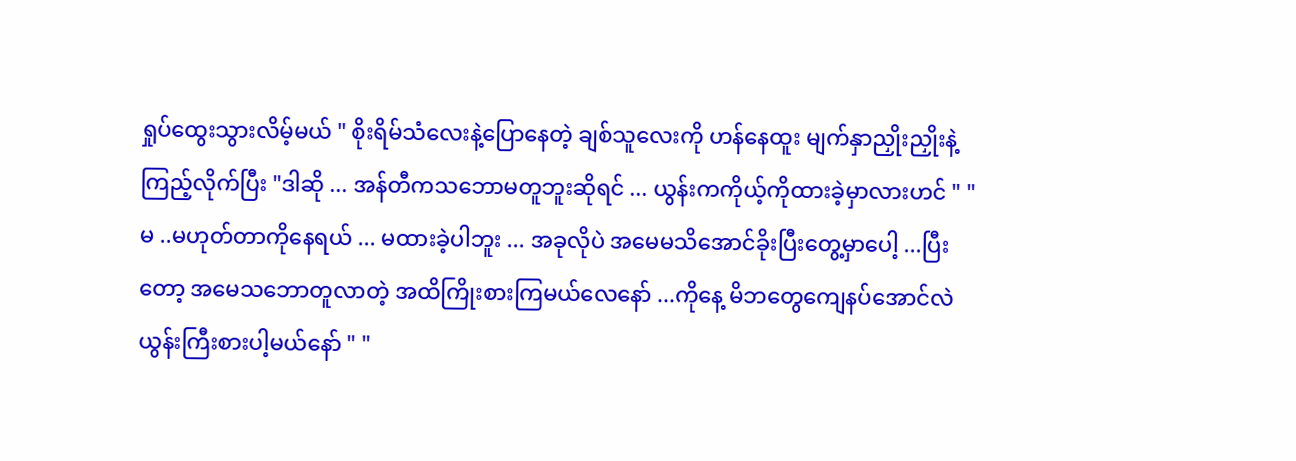ရှုပ်ထွေးသွားလိမ့်မယ် " စိုးရိမ်သံလေးနဲ့ပြောနေတဲ့ ချစ်သူလေးကို ဟန်နေထူး မျက်နှာညှိုးညှိုးနဲ့ကြည့်လိုက်ပြီး "ဒါဆို ... အန်တီကသဘောမတူဘူးဆိုရင် ... ယွန်းကကိုယ့်ကိုထားခဲ့မှာလားဟင် " " မ ..မဟုတ်တာကိုနေရယ် ... မထားခဲ့ပါဘူး ... အခုလိုပဲ အမေမသိအောင်ခိုးပြီးတွေ့မှာပေါ့ ...ပြီးတော့ အမေသဘောတူလာတဲ့ အထိကြိုးစားကြမယ်လေနော် ...ကိုနေ့ မိဘတွေကျေနပ်အောင်လဲ ယွန်းကြီးစားပါ့မယ်နော် " "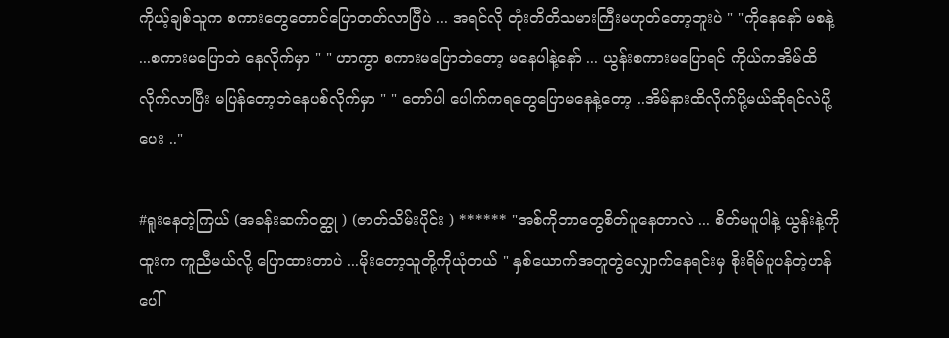ကိုယ့်ချစ်သူက စကားတွေတောင်ပြောတတ်လာပြီပဲ ... အရင်လို တုံးတိတိသမားကြီးမဟုတ်တော့ဘူးပဲ " "ကိုနေနော် မစနဲ့ ...စကားမပြောဘဲ နေလိုက်မှာ " " ဟာကွာ စကားမပြောဘဲတော့ မနေပါနဲ့နော် ... ယွန်းစကားမပြောရင် ကိုယ်ကအိမ်ထိလိုက်လာပြီး မပြန်တော့ဘဲနေပစ်လိုက်မှာ " " တော်ပါ ပေါက်ကရတွေပြောမနေနဲ့တော့ ..အိမ်နားထိလိုက်ပို့မယ်ဆိုရင်လဲပို့ပေး .."

#ရူးနေတဲ့ကြယ် (အခန်းဆက်ဝတ္ထု ) (ဇာတ်သိမ်းပိုင်း ) ****** "အစ်ကိုဘာတွေစိတ်ပူနေတာလဲ ... စိတ်မပူပါနဲ့ ယွန်းနဲ့ကိုထူးက ကူညီမယ်လို့ ပြောထားတာပဲ ...မိုးတော့သူတို့ကိုယုံတယ် " နှစ်ယောက်အတူတွဲလျှောက်နေရင်းမှ စိုးရိမ်ပူပန်တဲ့ဟန်ပေါ်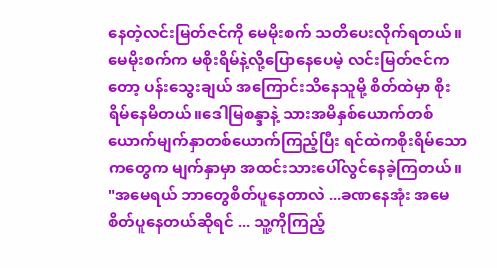နေတဲ့လင်းမြတ်ဇင်ကို မေမိုးစက် သတိပေးလိုက်ရတယ်။ မေမိုးစက်က မစိုးရိမ်နဲ့လို့ပြောနေပေမဲ့ လင်းမြတ်ဇင်ကတော့ ပန်းသွေးချယ် အကြောင်းသိနေသူမို့ စိတ်ထဲမှာ စိုးရိမ်နေမိတယ်။ဒေါမြစန္ဒာနဲ့ သားအမိနှစ်ယောက်တစ်ယောက်မျက်နှာတစ်ယောက်ကြည့်ပြီး ရင်ထဲကစိုးရိမ်သောကတွေက မျက်နှာမှာ အထင်းသားပေါ်လွင်နေခဲ့ကြတယ်။ "အမေရယ် ဘာတွေစိတ်ပူနေတာလဲ ...ခဏနေအုံး အမေစိတ်ပူနေတယ်ဆိုရင် ... သူ့ကိုကြည့်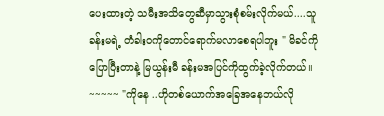ပေးထားတဲ့ သမီးအသိတွေဆီမှာသွားစုံစမ်းလိုက်မယ်....သူ ခန်းမရဲ့ တံခါးဝကိုတောင်ရောက်မလာစေရပါဘူး " မိခင်ကိုပြောပြီးတာနဲ့ မြယွန်းမီ ခန်းမအပြင်ကိုထွက်ခဲ့လိုက်တယ်။ ~~~~~ "ကိုနေ ..ဟိုတစ်ယောက်အခြေအနေဘယ်လို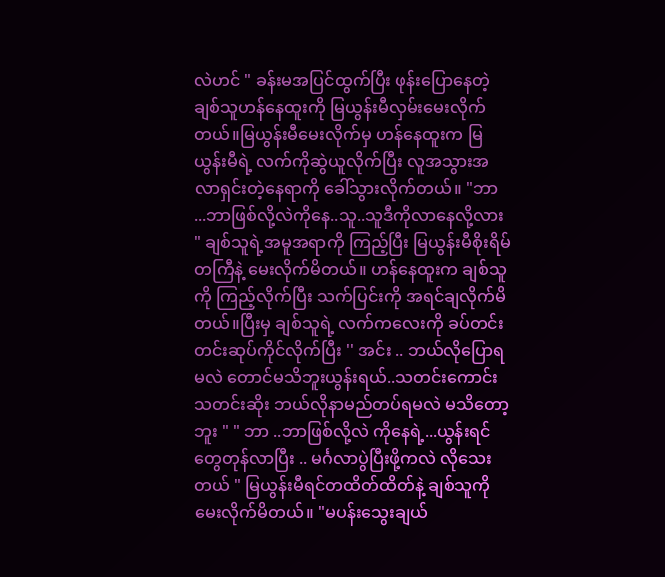လဲဟင် " ခန်းမအပြင်ထွက်ပြီး ဖုန်းပြောနေတဲ့ချစ်သူဟန်နေထူးကို မြယွန်းမီလှမ်းမေးလိုက်တယ်။မြယွန်းမီမေးလိုက်မှ ဟန်နေထူးက မြယွန်းမီရဲ့ လက်ကိုဆွဲယူလိုက်ပြီး လူအသွားအလာရှင်းတဲ့နေရာကို ခေါ်သွားလိုက်တယ်။ "ဘာ ...ဘာဖြစ်လို့လဲကိုနေ..သူ..သူဒီကိုလာနေလို့လား " ချစ်သူရဲ့အမူအရာကို ကြည့်ပြီး မြယွန်းမီစိုးရိမ်တကြီနဲ့ မေးလိုက်မိတယ်။ ဟန်နေထူးက ချစ်သူကို ကြည့်လိုက်ပြီး သက်ပြင်းကို အရင်ချလိုက်မိတယ်။ပြီးမှ ချစ်သူရဲ့ လက်ကလေးကို ခပ်တင်းတင်းဆုပ်ကိုင်လိုက်ပြီး '' အင်း .. ဘယ်လိုပြောရမလဲ တောင်မသိဘူးယွန်းရယ်..သတင်းကောင်းသတင်းဆိုး ဘယ်လိုနာမည်တပ်ရမလဲ မသိတော့ဘူး " " ဘာ ..ဘာဖြစ်လို့လဲ ကိုနေရဲ့...ယွန်းရင်တွေတုန်လာပြီး .. မင်္ဂလာပွဲပြီးဖို့ကလဲ လိုသေးတယ် " မြယွန်းမီရင်တထိတ်ထိတ်နဲ့ ချစ်သူကို မေးလိုက်မိတယ်။ "မပန်းသွေးချယ်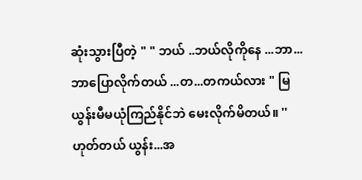ဆုံးသွားပြီတဲ့ " " ဘယ် ..ဘယ်လိုကိုနေ ...ဘာ...ဘာပြောလိုက်တယ် ...တ...တကယ်လား " မြယွန်းမီမယုံကြည်နိုင်ဘဲ မေးလိုက်မိတယ်။ ''ဟုတ်တယ် ယွန်း...အ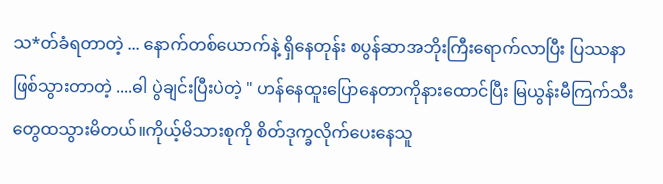သ*တ်ခံရတာတဲ့ ... နောက်တစ်ယောက်နဲ့ ရှိနေတုန်း စပွန်ဆာအဘိုးကြီးရောက်လာပြီး ပြဿနာဖြစ်သွားတာတဲ့ ....ဓါ ပွဲချင်းပြီးပဲတဲ့ " ဟန်နေထူးပြောနေတာကိုနားထောင်ပြီး မြယွန်းမီကြက်သီးတွေထသွားမိတယ်။ကိုယ့်မိသားစုကို စိတ်ဒုက္ခလိုက်ပေးနေသူ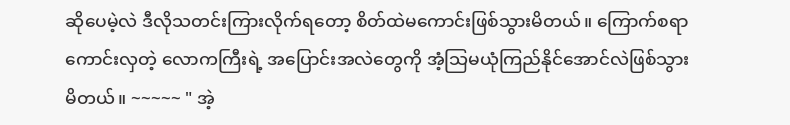ဆိုပေမဲ့လဲ ဒီလိုသတင်းကြားလိုက်ရတော့ စိတ်ထဲမကောင်းဖြစ်သွားမိတယ်။ ကြောက်စရာကောင်းလှတဲ့ လောကကြီးရဲ့ အပြောင်းအလဲတွေကို အံ့သြမယုံကြည်နိုင်အောင်လဲဖြစ်သွားမိတယ်။ ~~~~~ " အဲ့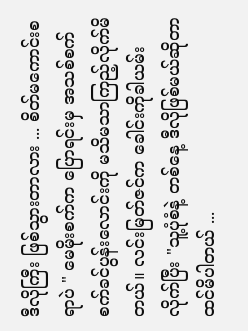ဒီလိုကြီး ဖြစ်သွားတာလား ... စိတ်မကောင်းစရာပဲ " မေမိုးစက်က ပြောရင်းမှ အသစ်စက်စက်ခင်ပွန်းလောင်းကို မသိမသာကြည့်လိုက်မိတယ်။ လင်းမြတ်ဇင်က ခေါင်းကိုခါယမ်းလိုက်ပြီး "သူ့ပုံစံနဲ့ တစ်နေ့ ဒီလိုဖြစ်မယ်ဆိုတာ ထင်မိပါတယ် ...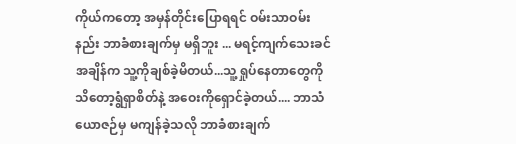ကိုယ်ကတော့ အမှန်တိုင်းပြောရရင် ဝမ်းသာဝမ်းနည်း ဘာခံစားချက်မှ မရှိဘူး ... မရင့်ကျက်သေးခင် အချိန်က သူ့ကိုချစ်ခဲ့မိတယ်...သူ့ ရှုပ်နေတာတွေကို သိတော့ရွံရှာစိတ်နဲ့ အဝေးကိုရှောင်ခဲ့တယ်.... ဘာသံယောဇဉ်မှ မကျန်ခဲ့သလို ဘာခံစားချက်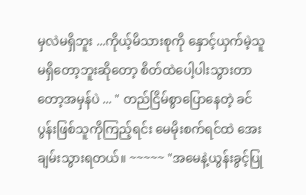မှလဲမရှိဘူး ...ကိုယ့်မိသားစုကို နှောင့်ယှက်မဲ့သူမရှိတော့ဘူးဆိုတော့ စိတ်ထဲပေါ့ပါးသွားတာတော့အမှန်ပဲ ... " တည်ငြိမ်စွာပြောနေတဲ့ ခင်ပွန်းဖြစ်သူကိုကြည့်ရင်း မေမိုးစက်ရင်ထဲ အေးချမ်းသွားရတယ်။ ~~~~~ "အမေနဲ့ယွန်းခွင့်ပြု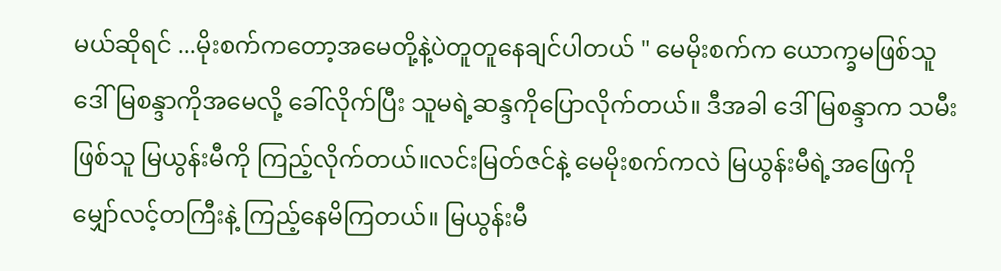မယ်ဆိုရင် ...မိုးစက်ကတော့အမေတို့နဲ့ပဲတူတူနေချင်ပါတယ် " မေမိုးစက်က ယောက္ခမဖြစ်သူ ဒေါ်မြစန္ဒာကိုအမေလို့ ခေါ်လိုက်ပြီး သူမရဲ့ဆန္ဒကိုပြောလိုက်တယ်။ ဒီအခါ ဒေါ်မြစန္ဒာက သမီးဖြစ်သူ မြယွန်းမီကို ကြည့်လိုက်တယ်။လင်းမြတ်ဇင်နဲ့ မေမိုးစက်ကလဲ မြယွန်းမီရဲ့အဖြေကို မျှော်လင့်တကြီးနဲ့ ကြည့်နေမိကြတယ်။ မြယွန်းမီ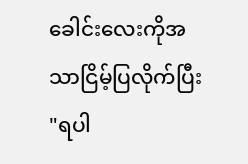ခေါင်းလေးကိုအသာငြိမ့်ပြလိုက်ပြီး "ရပါ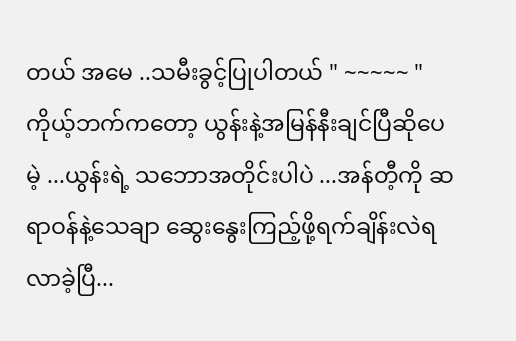တယ် အမေ ..သမီးခွင့်ပြုပါတယ် " ~~~~~ "ကိုယ့်ဘက်ကတော့ ယွန်းနဲ့အမြန်နီးချင်ပြီဆိုပေမဲ့ ...ယွန်းရဲ့ သဘောအတိုင်းပါပဲ ...အန်တီ့ကို ဆရာဝန်နဲ့သေချာ ဆွေးနွေးကြည့်ဖို့ရက်ချိန်းလဲရလာခဲ့ပြီ...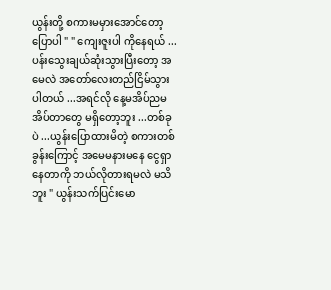ယွန်းတို့ စကားမမှားအောင်တော့ ပြောပါ " " ကျေးဇူးပါ ကိုနေရယ် ...ပန်းသွေးချယ်ဆုံးသွားပြီးတော့ အမေလဲ အတော်လေးတည်ငြိမ်သွားပါတယ် ...အရင်လို နေ့မအိပ်ညမအိပ်တာတွေ မရှိတော့ဘူး ...တစ်ခုပဲ ...ယွန်းပြောထားမိတဲ့ စကားတစ်ခွန်းကြောင့် အမေမနားမနေ ငွေရှာနေတာကို ဘယ်လိုတားရမလဲ မသိဘူး " ယွန်းသက်ပြင်းမော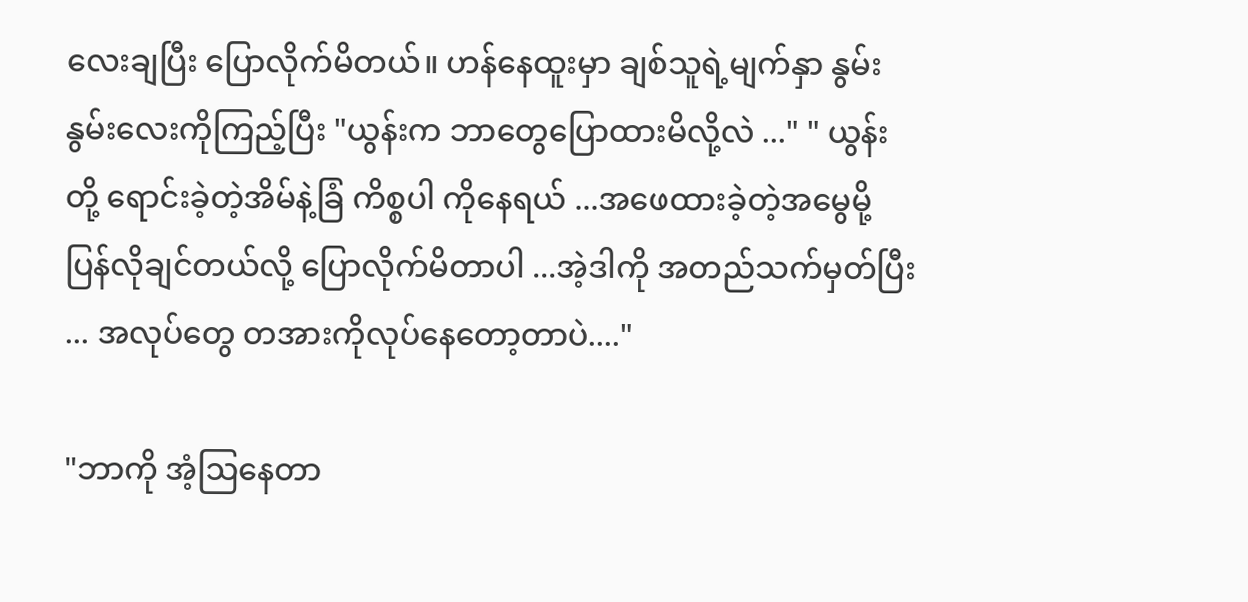လေးချပြီး ပြောလိုက်မိတယ်။ ဟန်နေထူးမှာ ချစ်သူရဲ့မျက်နှာ နွမ်းနွမ်းလေးကိုကြည့်ပြီး "ယွန်းက ဘာတွေပြောထားမိလို့လဲ ..." " ယွန်းတို့ ရောင်းခဲ့တဲ့အိမ်နဲ့ခြံ ကိစ္စပါ ကိုနေရယ် ...အဖေထားခဲ့တဲ့အမွေမို့ ပြန်လိုချင်တယ်လို့ ပြောလိုက်မိတာပါ ...အဲ့ဒါကို အတည်သက်မှတ်ပြီး ... အလုပ်တွေ တအားကိုလုပ်နေတော့တာပဲ...."

"ဘာကို အံ့ဩနေတာ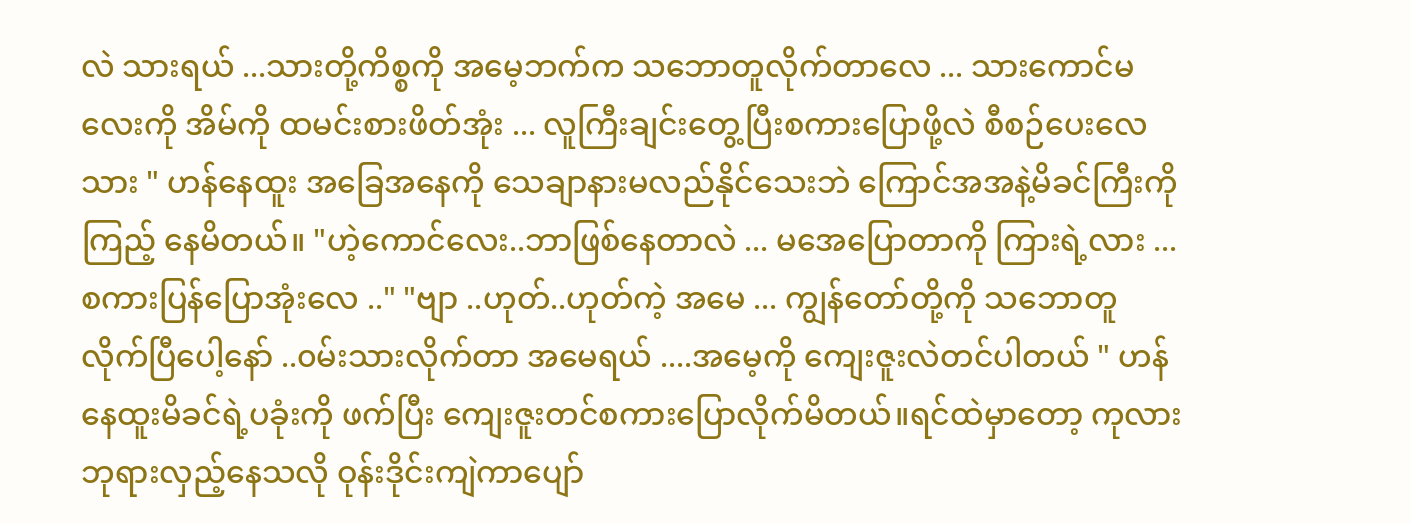လဲ သားရယ် ...သားတို့ကိစ္စကို အမေ့ဘက်က သဘောတူလိုက်တာလေ ... သားကောင်မလေးကို အိမ်ကို ထမင်းစားဖိတ်အုံး ... လူကြီးချင်းတွေ့ပြီးစကားပြောဖို့လဲ စီစဉ်ပေးလေသား " ဟန်နေထူး အခြေအနေကို သေချာနားမလည်နိုင်သေးဘဲ ကြောင်အအနဲ့မိခင်ကြီးကို ကြည့် နေမိတယ်။ "ဟဲ့ကောင်လေး..ဘာဖြစ်နေတာလဲ ... မအေပြောတာကို ကြားရဲ့လား ...စကားပြန်ပြောအုံးလေ .." "ဗျာ ..ဟုတ်..ဟုတ်ကဲ့ အမေ ... ကျွန်တော်တို့ကို သဘောတူလိုက်ပြီပေါ့နော် ..၀မ်းသားလိုက်တာ အမေရယ် ....အမေ့ကို ကျေးဇူးလဲတင်ပါတယ် " ဟန်နေထူးမိခင်ရဲ့ပခုံးကို ဖက်ပြီး ကျေးဇူးတင်စကားပြောလိုက်မိတယ်။ရင်ထဲမှာတော့ ကုလားဘုရားလှည့်နေသလို ဝုန်းဒိုင်းကျဲကာပျော်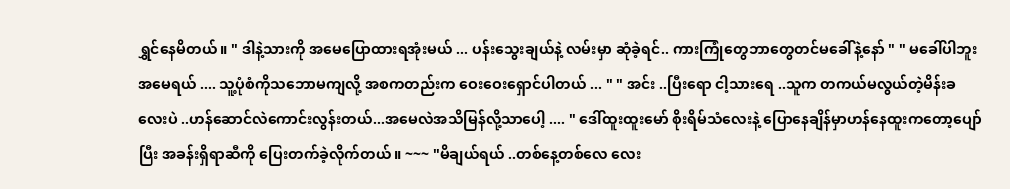ရွှင်နေမိတယ်။ " ဒါနဲ့သားကို အမေပြောထားရအုံးမယ် ... ပန်းသွေးချယ်နဲ့ လမ်းမှာ ဆုံခဲ့ရင်.. ကားကြုံတွေဘာတွေတင်မခေါ်နဲ့နော် " " မခေါ်ပါဘူး အမေရယ် .... သူ့ပုံစံကိုသဘောမကျလို့ အစကတည်းက ဝေးဝေးရှောင်ပါတယ် ... " " အင်း ..ပြီးရော ငါ့သားရေ ..သူက တကယ်မလွယ်တဲ့မိန်းခလေးပဲ ..ဟန်ဆောင်လဲကောင်းလွန်းတယ်...အမေလဲအသိမြန်လို့သာပေါ့ .... " ဒေါ်ထူးထူးမော် စိုးရိမ်သံလေးနဲ့ ပြောနေချိန်မှာဟန်နေထူးကတော့ပျော်ပြီး အခန်းရှိရာဆီကို ပြေးတက်ခဲ့လိုက်တယ်။ ~~~ "မိချယ်ရယ် ..တစ်နေ့တစ်လေ လေး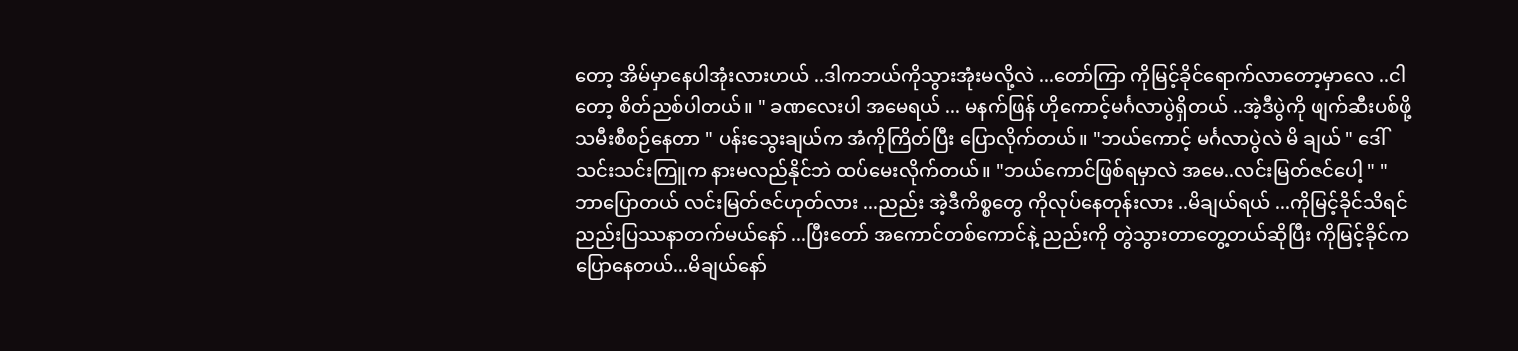တော့ အိမ်မှာနေပါအုံးလားဟယ် ..ဒါကဘယ်ကိုသွားအုံးမလို့လဲ ...တော်ကြာ ကိုမြင့်ခိုင်ရောက်လာတော့မှာလေ ..ငါတော့ စိတ်ညစ်ပါတယ်။ " ခဏလေးပါ အမေရယ် ... မနက်ဖြန် ဟိုကောင့်မင်္ဂလာပွဲရှိတယ် ..အဲ့ဒီပွဲကို ဖျက်ဆီးပစ်ဖို့ သမီးစီစဉ်နေတာ " ပန်းသွေးချယ်က အံကိုကြိတ်ပြီး ပြောလိုက်တယ်။ "ဘယ်ကောင့် မင်္ဂလာပွဲလဲ မိ ချယ် " ဒေါ်သင်းသင်းကြူက နားမလည်နိုင်ဘဲ ထပ်မေးလိုက်တယ်။ "ဘယ်ကောင်ဖြစ်ရမှာလဲ အမေ..လင်းမြတ်ဇင်ပေါ့ " " ဘာပြောတယ် လင်းမြတ်ဇင်ဟုတ်လား ...ညည်း အဲ့ဒီကိစ္စတွေ ကိုလုပ်နေတုန်းလား ..မိချယ်ရယ် ...ကိုမြင့်ခိုင်သိရင် ညည်းပြဿနာတက်မယ်နော် ...ပြီးတော် အကောင်တစ်ကောင်နဲ့ ညည်းကို တွဲသွားတာတွေ့တယ်ဆိုပြီး ကိုမြင့်ခိုင်က ပြောနေတယ်...မိချယ်နော်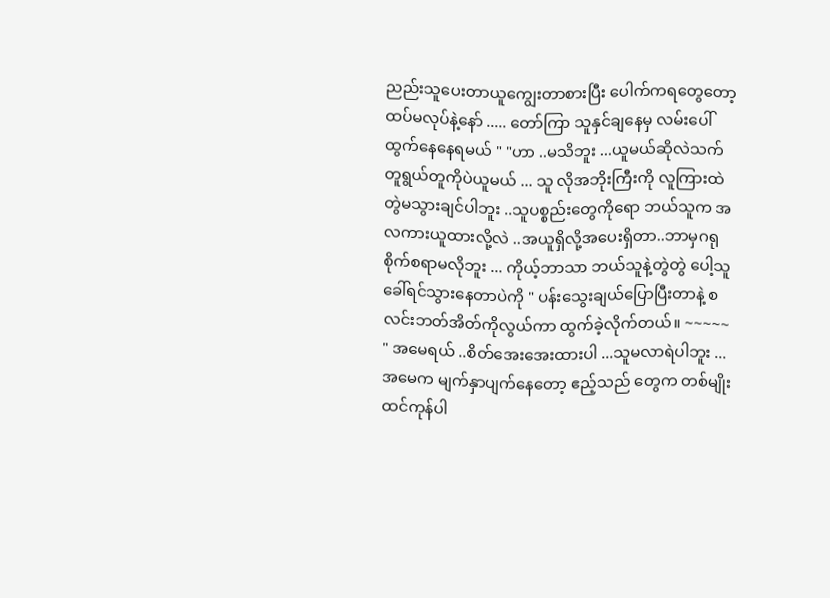ညည်းသူပေးတာယူကျွေးတာစားပြီး ပေါက်ကရတွေတော့ ထပ်မလုပ်နဲ့နော် ..... တော်ကြာ သူနှင်ချနေမှ လမ်းပေါ်ထွက်နေနေရမယ် " "ဟာ ..မသိဘူး ...ယူမယ်ဆိုလဲသက်တူရွယ်တူကိုပဲယူမယ် ... သူ လိုအဘိုးကြီးကို လူကြားထဲတွဲမသွားချင်ပါဘူး ..သူပစ္စည်းတွေကိုရော ဘယ်သူက အလကားယူထားလို့လဲ ..အယူရှိလို့အပေးရှိတာ..ဘာမှဂရုစိုက်စရာမလိုဘူး ... ကိုယ့်ဘာသာ ဘယ်သူနဲ့တွဲတွဲ ပေါ့သူခေါ်ရင်သွားနေတာပဲကို " ပန်းသွေးချယ်ပြောပြီးတာနဲ့ စလင်းဘတ်အိတ်ကိုလွယ်ကာ ထွက်ခဲ့လိုက်တယ်။ ~~~~~ " အမေရယ် ..စိတ်အေးအေးထားပါ ...သူမလာရဲပါဘူး ...အမေက မျက်နှာပျက်နေတော့ ဧည့်သည် တွေက တစ်မျိုးထင်ကုန်ပါ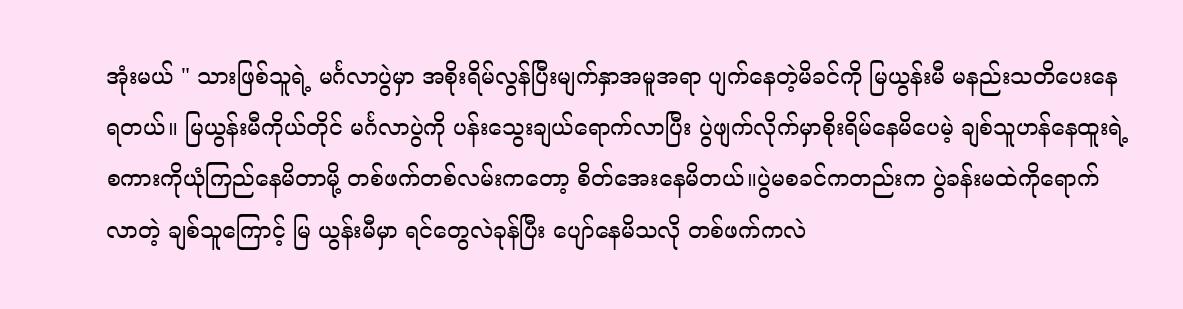အုံးမယ် " သားဖြစ်သူရဲ့ မင်္ဂလာပွဲမှာ အစိုးရိမ်လွန်ပြီးမျက်နှာအမူအရာ ပျက်နေတဲ့မိခင်ကို မြယွန်းမီ မနည်းသတိပေးနေရတယ်။ မြယွန်းမီကိုယ်တိုင် မင်္ဂလာပွဲကို ပန်းသွေးချယ်ရောက်လာပြီး ပွဲဖျက်လိုက်မှာစိုးရိမ်နေမိပေမဲ့ ချစ်သူဟန်နေထူးရဲ့စကားကိုယုံကြည်နေမိတာမို့ တစ်ဖက်တစ်လမ်းကတော့ စိတ်အေးနေမိတယ်။ပွဲမစခင်ကတည်းက ပွဲခန်းမထဲကိုရောက်လာတဲ့ ချစ်သူကြောင့် မြ ယွန်းမီမှာ ရင်တွေလဲခုန်ပြီး ပျော်နေမိသလို တစ်ဖက်ကလဲ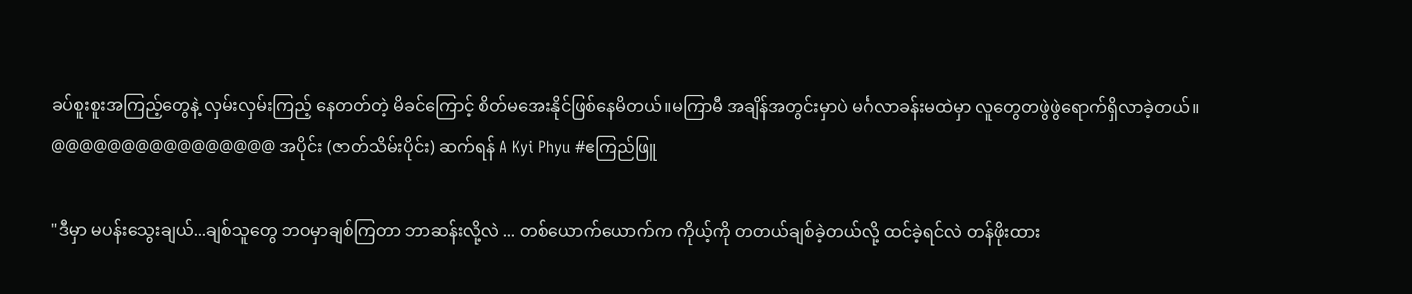ခပ်စူးစူးအကြည့်တွေနဲ့ လှမ်းလှမ်းကြည့် နေတတ်တဲ့ မိခင်ကြောင့် စိတ်မအေးနိုင်ဖြစ်နေမိတယ်။မကြာမီ အချိန်အတွင်းမှာပဲ မင်္ဂလာခန်းမထဲမှာ လူတွေတဖွဲဖွဲရောက်ရှိလာခဲ့တယ်။ @@@@@@@@@@@@@@@@ အပိုင်း (ဇာတ်သိမ်းပိုင်း) ဆက်ရန် A Kyi Phyu #ဧကြည်ဖြူ

"ဒီမှာ မပန်းသွေးချယ်...ချစ်သူတွေ ဘဝမှာချစ်ကြတာ ဘာဆန်းလို့လဲ ... တစ်ယောက်ယောက်က ကိုယ့်ကို တတယ်ချစ်ခဲ့တယ်လို့ ထင်ခဲ့ရင်လဲ တန်ဖိုးထား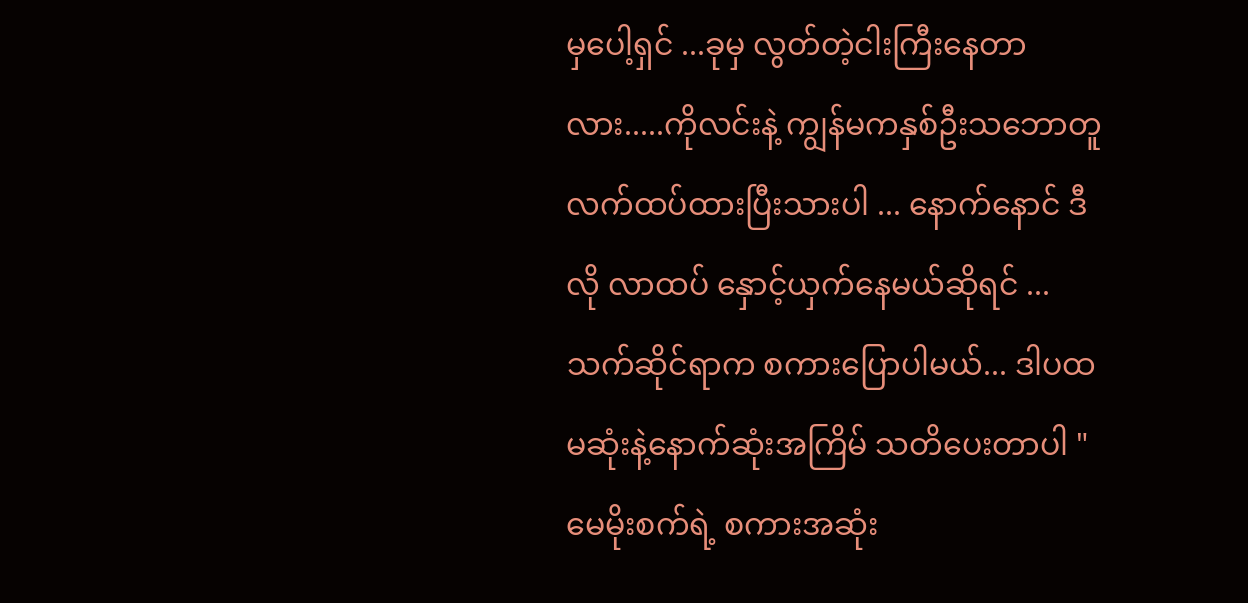မှပေါ့ရှင် ...ခုမှ လွတ်တဲ့ငါးကြီးနေတာလား.....ကိုလင်းနဲ့ ကျွန်မကနှစ်ဦးသဘောတူလက်ထပ်ထားပြီးသားပါ ... နောက်နောင် ဒီလို လာထပ် နှောင့်ယှက်နေမယ်ဆိုရင် ... သက်ဆိုင်ရာက စကားပြောပါမယ်... ဒါပထမဆုံးနဲ့နောက်ဆုံးအကြိမ် သတိပေးတာပါ " မေမိုးစက်ရဲ့ စကားအဆုံး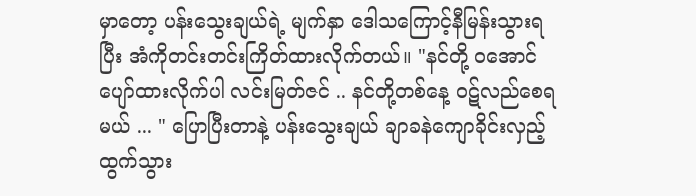မှာတော့ ပန်းသွေးချယ်ရဲ့ မျက်နှာ ဒေါသကြောင့်နီမြန်းသွားရပြီး အံကိုတင်းတင်းကြိတ်ထားလိုက်တယ်။ "နင်တို့ ၀အောင်ပျော်ထားလိုက်ပါ လင်းမြတ်ဇင် .. နင်တို့တစ်နေ့ ဝဋ်လည်စေရမယ် ... " ပြောပြီးတာနဲ့ ပန်းသွေးချယ် ချာခနဲကျောခိုင်းလှည့်ထွက်သွား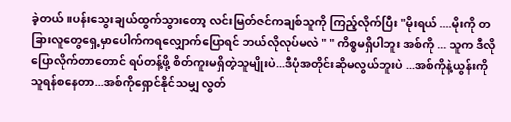ခဲ့တယ်။ပန်းသွေးချယ်ထွက်သွားတော့ လင်းမြတ်ဇင်ကချစ်သူကို ကြည့်လိုက်ပြီး "မိုးရယ် ....မိုးကို တခြားလူတွေရှေ့မှာပေါက်ကရလျှောက်ပြောရင် ဘယ်လိုလုပ်မလဲ " " ကိစ္စမရှိပါဘူး အစ်ကို ... သူက ဒီလိုပြောလိုက်တာတောင် ရပ်တန့်ဖို့ စိတ်ကူးမရှိတဲ့သူမျိုးပဲ...ဒီပုံအတိုင်းဆိုမလွယ်ဘူးပဲ ...အစ်ကိုနဲ့ယွန်းကို သူရန်စနေတာ...အစ်ကိုရှောင်နိုင်သမျှ လွတ်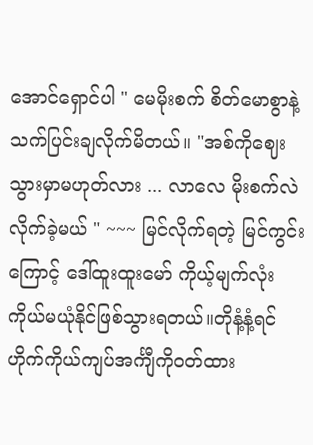အောင်ရှောင်ပါ " မေမိုးစက် စိတ်မောစွာနဲ့ သက်ပြင်းချလိုက်မိတယ်။ "အစ်ကိုဈေးသွားမှာမဟုတ်လား ... လာလေ မိုးစက်လဲလိုက်ခဲ့မယ် " ~~~ မြင်လိုက်ရတဲ့ မြင်ကွင်းကြောင့် ဒေါ်ထူးထူးမော် ကိုယ့်မျက်လုံးကိုယ်မယုံနိုင်ဖြစ်သွားရတယ်။တိုနံ့နံ့ရင်ဟိုက်ကိုယ်ကျပ်အင်္ကျီကိုဝတ်ထား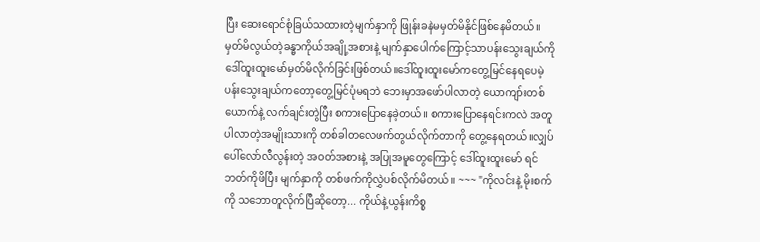ပြီး ဆေးရောင်စုံခြယ်သထားတဲ့မျက်နှာကို ဖြုန်းခနဲမမှတ်မိနိုင်ဖြစ်နေမိတယ်။မှတ်မိလွယ်တဲ့ခန္ဓာကိုယ်အချို့အစားနဲ့ မျက်နှာပေါက်ကြောင့်သာပန်းသွေးချယ်ကို ဒေါ်ထူးထူးမော်မှတ်မိလိုက်ခြင်းဖြစ်တယ်။ဒေါ်ထူးထူးမော်ကတွေ့မြင်နေရပေမဲ့ ပန်းသွေးချယ်ကတော့တွေ့မြင်ပုံမရဘဲ ဘေးမှာအဖော်ပါလာတဲ့ ယောကျာ်းတစ်ယောက်နဲ့ လက်ချင်းတွဲပြီး စကားပြောနေခဲ့တယ်၊၊ စကားပြောနေရင်းကလဲ အတူပါလာတဲ့အမျိုးသားကို တစ်ခါတလေဖက်တွယ်လိုက်တာကို တွေ့နေရတယ်။လျှပ်ပေါ်လော်လီလွန်းတဲ့ အဝတ်အစားနဲ့ အပြုအမူတွေကြောင့် ဒေါ်ထူးထူးမော် ရင်ဘတ်ကိုဖိပြီး မျက်နှာကို တစ်ဖက်ကိုလွှဲပစ်လိုက်မိတယ်၊၊ ~~~ "ကိုလင်းနဲ့ မိုးစက်ကို သဘောတူလိုက်ပြီဆိုတော့... ကိုယ်နဲ့ယွန်းကိစ္စ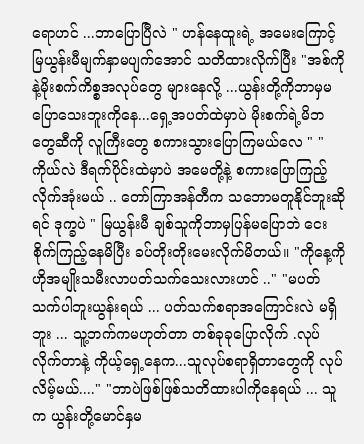ရောဟင် ...ဘာပြောပြီလဲ " ဟန်နေထူးရဲ့ အမေးကြောင့် မြယွန်းမီမျက်နှာမပျက်အောင် သတိထားလိုက်ပြီး "အစ်ကိုနဲ့မိုးစက်ကိစ္စအလုပ်တွေ များနေလို့ ...ယွန်းတို့ကိုဘာမှမပြောသေးဘူးကိုနေ...ရှေ့အပတ်ထဲမှာပဲ မိုးစက်ရဲ့မိဘတွေဆီကို လူကြီးတွေ စကားသွားပြောကြမယ်လေ " " ကိုယ်လဲ ဒီရက်ပိုင်းထဲမှာပဲ အမေတို့နဲ့ စကားပြောကြည့်လိုက်အုံးမယ် .. တော်ကြာအန်တီက သဘောမတူနိုင်ဘူးဆိုရင် ဒုက္ခပဲ " မြယွန်းမီ ချစ်သူကိုဘာမှပြန်မပြောဘဲ ငေးစိုက်ကြည့်နေမိပြီး ခပ်တိုးတိုးမေးလိုက်မိတယ်။ "ကိုနေ့ကို ဟိုအမျိုးသမီးလာပတ်သက်သေးလားဟင် .." "မပတ်သက်ပါဘူးယွန်းရယ် ... ပတ်သက်စရာအကြောင်းလဲ မရှိဘူး ... သူ့ဘက်ကမဟုတ်တာ တစ်ခုခုပြောလိုက် .လုပ်လိုက်တာနဲ့ ကိုယ့်ရှေ့နေက...သူလုပ်စရာရှိတာတွေကို လုပ်လိမ့်မယ်...." "ဘာပဲဖြစ်ဖြစ်သတိထားပါကိုနေရယ် ... သူက ယွန်းတို့မောင်နှမ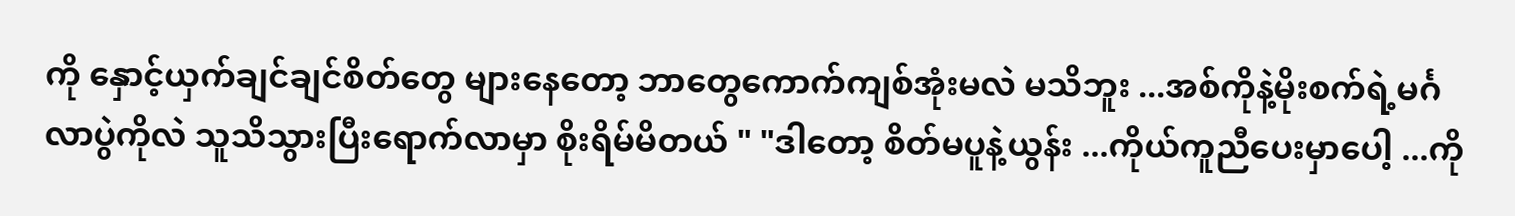ကို နှောင့်ယှက်ချင်ချင်စိတ်တွေ များနေတော့ ဘာတွေကောက်ကျစ်အုံးမလဲ မသိဘူး ...အစ်ကိုနဲ့မိုးစက်ရဲ့မင်္ဂလာပွဲကိုလဲ သူသိသွားပြီးရောက်လာမှာ စိုးရိမ်မိတယ် " "ဒါတော့ စိတ်မပူနဲ့ယွန်း ...ကိုယ်ကူညီပေးမှာပေါ့ ...ကို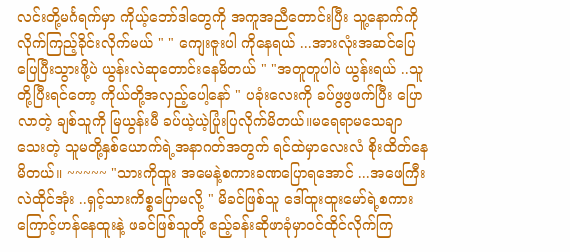လင်းတို့မင်္ဂရက်မှာ ကိုယ့်ဘော်ဒါတွေကို အကူအညီတောင်းပြီး သူ့နောက်ကိုလိုက်ကြည့်ခိုင်းလိုက်မယ် " " ကျေးဇူးပါ ကိုနေရယ် ...အားလုံးအဆင်ပြေပြေပြီးသွားဖို့ပဲ ယွန်းလဲဆုတောင်းနေမိတယ် " "အတူတူပါပဲ ယွန်းရယ် ..သူတို့ပြီးရင်တော့ ကိုယ်တို့အလှည့်ပေါ့နော် " ပခုံးလေးကို ခပ်ဖွဖွဖက်ပြီး ပြောလာတဲ့ ချစ်သူကို မြယွန်းမီ ခပ်ယဲ့ယဲ့ပြုံးပြလိုက်မိတယ်။မရေရာမသေချာသေးတဲ့ သူမတို့နှစ်ယောက်ရဲ့အနာဂတ်အတွက် ရင်ထဲမှာလေးလံ စိုးထိတ်နေမိတယ်။ ~~~~~ "သားကိုထူး အမေနဲ့စကားခဏပြောရအောင် ...အဖေကြီးလဲထိုင်အုံး ..ရှင့်သားကိစ္စပြောမလို့ " မိခင်ဖြစ်သူ ဒေါ်ထူးထူးမော်ရဲ့စကားကြောင့်ဟန်နေထူးနဲ့ ဖခင်ဖြစ်သူတို့ ဧည့်ခန်းဆိုဖာခုံမှာဝင်ထိုင်လိုက်ကြ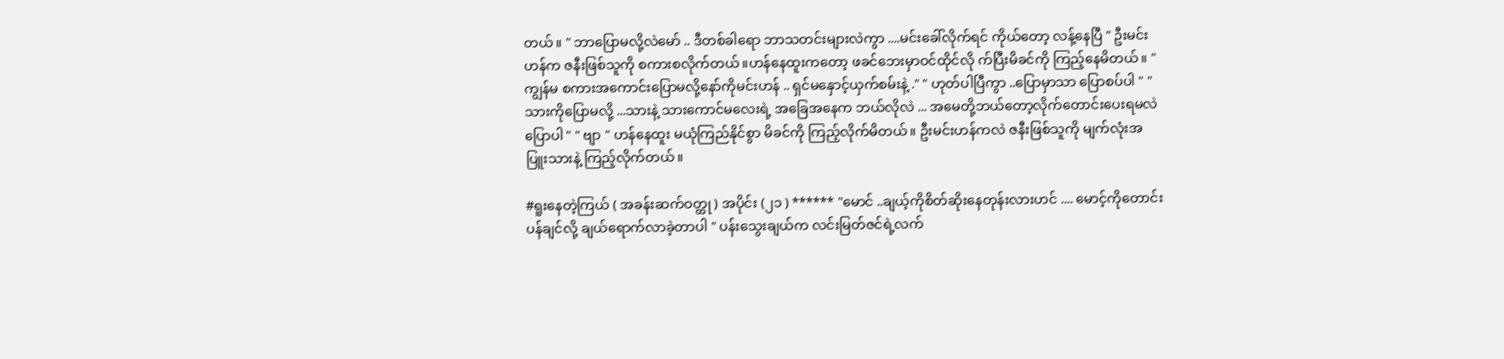တယ်။ " ဘာပြောမလို့လဲမော် .. ဒီတစ်ခါရော ဘာသတင်းများလဲကွာ ....မင်းခေါ်လိုက်ရင် ကိုယ်တော့ လန့်နေပြီ " ဦးမင်းဟန်က ဇနီးဖြစ်သူကို စကားစလိုက်တယ်။ဟန်နေထူးကတော့ ဖခင်ဘေးမှာဝင်ထိုင်လို က်ပြီးမိခင်ကို ကြည့်နေမိတယ်။ " ကျွန်မ စကားအကောင်းပြောမလို့နော်ကိုမင်းဟန် .. ရှင်မနှောင့်ယှက်စမ်းနဲ့ ." " ဟုတ်ပါပြီကွာ ..ပြောမှာသာ ပြောစပ်ပါ " " သားကိုပြောမလို့ ...သားနဲ့ သားကောင်မလေးရဲ့ အခြေအနေက ဘယ်လိုလဲ ... အမေတို့ဘယ်တော့လိုက်တောင်းပေးရမလဲ ပြောပါ " " ဗျာ " ဟန်နေထူး မယုံကြည်နိုင်စွာ မိခင်ကို ကြည့်လိုက်မိတယ်။ ဦးမင်းဟန်ကလဲ ဇနီးဖြစ်သူကို မျက်လုံးအပြူးသားနဲ့ ကြည့်လိုက်တယ်။

#ရူးနေတဲ့ကြယ် ( အခန်းဆက်ဝတ္ထု ) အပိုင်း (၂၁ ) ****** "မောင် ..ချယ့်ကိုစိတ်ဆိုးနေတုန်းလားဟင် .... မောင့်ကိုတောင်းပန်ချင်လို့ ချယ်ရောက်လာခဲ့တာပါ " ပန်းသွေးချယ်က လင်းမြတ်ဇင်ရဲ့လက်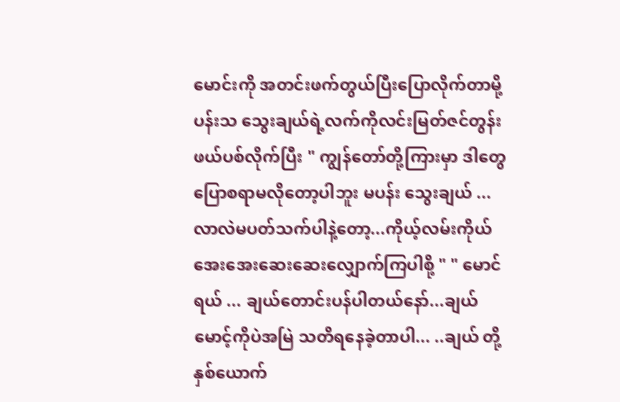မောင်းကို အတင်းဖက်တွယ်ပြီးပြောလိုက်တာမို့ ပန်းသ သွေးချယ်ရဲ့လက်ကိုလင်းမြတ်ဇင်တွန်းဖယ်ပစ်လိုက်ပြီး " ကျွန်တော်တို့ကြားမှာ ဒါတွေပြောစရာမလိုတော့ပါဘူး မပန်း သွေးချယ် ... လာလဲမပတ်သက်ပါနဲ့တော့...ကိုယ့်လမ်းကိုယ် အေးအေးဆေးဆေးလျှောက်ကြပါစို့ " " မောင်ရယ် ... ချယ်တောင်းပန်ပါတယ်နော်...ချယ် မောင့်ကိုပဲအမြဲ သတိရနေခဲ့တာပါ... ..ချယ် တို့နှစ်ယောက်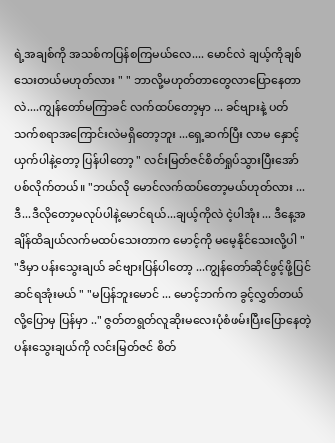ရဲ့အချစ်ကို အသစ်ကပြန်စကြမယ်လေ.... မောင်လဲ ချယ့်ကိုချစ်သေးတယ်မဟုတ်လား " " ဘာလို့မဟုတ်တာတွေလာပြောနေတာလဲ....ကျွန်တော်မကြာခင် လက်ထပ်တော့မှာ ... ခင်ဗျားနဲ့ ပတ်သက်စရာအကြောင်းလဲမရှိတော့ဘူး ...ရှေ့ဆက်ပြီး လာမ နှောင့်ယှက်ပါနဲ့တော့ ပြန်ပါတော့ " လင်းမြတ်ဇင်စိတ်ရှုပ်သွားပြီးအော်ပစ်လိုက်တယ်။ "ဘယ်လို မောင်လက်ထပ်တော့မယ်ဟုတ်လား ...ဒီ...ဒီလိုတော့မလုပ်ပါနဲ့မောင်ရယ်...ချယ့်ကိုလဲ ငဲ့ပါအုံး ... ဒီနေ့အချိန်ထိချယ်လက်မထပ်သေးတာက မောင့်ကို မမေ့နိုင်သေးလို့ပါ " "ဒီမှာ ပန်းသွေးချယ် ခင်ဗျားပြန်ပါတော့ ...ကျွန်တော်ဆိုင်ဖွင့်ဖို့ပြင်ဆင်ရအုံးမယ် " "မပြန်ဘူးမောင် ... မောင့်ဘက်က ခွင့်လွှတ်တယ်လို့ပြောမှ ပြန်မှာ .." ဇွတ်တရွတ်လူဆိုးမလေးပုံစံဖမ်းပြီးပြောနေတဲ့ ပန်းသွေးချယ်ကို လင်းမြတ်ဇင် စိတ်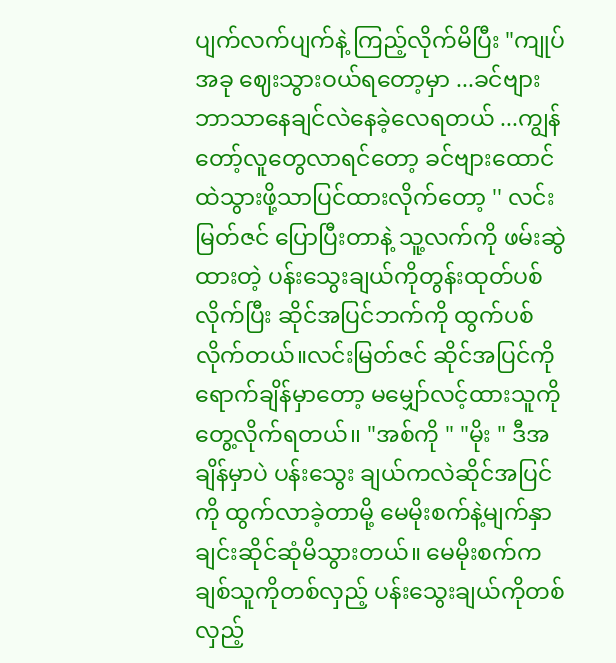ပျက်လက်ပျက်နဲ့ ကြည့်လိုက်မိပြီး "ကျုပ်အခု ဈေးသွားဝယ်ရတော့မှာ ...ခင်ဗျားဘာသာနေချင်လဲနေခဲ့လေရတယ် ...ကျွန်တော့်လူတွေလာရင်တော့ ခင်ဗျားထောင်ထဲသွားဖို့သာပြင်ထားလိုက်တော့ '' လင်းမြတ်ဇင် ပြောပြီးတာနဲ့ သူ့လက်ကို ဖမ်းဆွဲထားတဲ့ ပန်းသွေးချယ်ကိုတွန်းထုတ်ပစ်လိုက်ပြီး ဆိုင်အပြင်ဘက်ကို ထွက်ပစ်လိုက်တယ်။လင်းမြတ်ဇင် ဆိုင်အပြင်ကိုရောက်ချိန်မှာတော့ မမျှော်လင့်ထားသူကိုတွေ့လိုက်ရတယ်၊၊ "အစ်ကို " "မိုး " ဒီအချိန်မှာပဲ ပန်းသွေး ချယ်ကလဲဆိုင်အပြင်ကို ထွက်လာခဲ့တာမို့ မေမိုးစက်နဲ့မျက်နှာချင်းဆိုင်ဆုံမိသွားတယ်။ မေမိုးစက်က ချစ်သူကိုတစ်လှည့် ပန်းသွေးချယ်ကိုတစ်လှည့်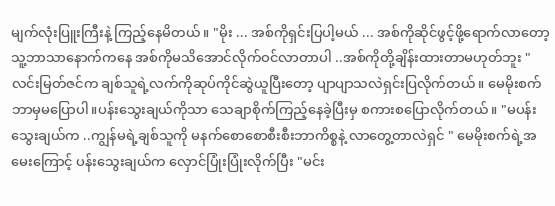မျက်လုံးပြူးကြီးနဲ့ ကြည့်နေမိတယ်။ "မိုး ... အစ်ကိုရှင်းပြပါ့မယ် ... အစ်ကိုဆိုင်ဖွင့်ဖို့ရောက်လာတော့ သူ့ဘာသာနောက်ကနေ အစ်ကိုမသိအောင်လိုက်ဝင်လာတာပါ ..အစ်ကိုတို့ချိန်းထားတာမဟုတ်ဘူး " လင်းမြတ်ဇင်က ချစ်သူရဲ့လက်ကိုဆုပ်ကိုင်ဆွဲယူပြီးတော့ ပျာပျာသလဲရှင်းပြလိုက်တယ်။ မေမိုးစက်ဘာမှမပြောပါ။ပန်းသွေးချယ်ကိုသာ သေချာစိုက်ကြည့်နေခဲ့ပြီးမှ စကားစပြောလိုက်တယ်။ "မပန်းသွေးချယ်က ..ကျွန်မရဲ့ချစ်သူကို မနက်စောစောစီးစီးဘာကိစ္စနဲ့ လာတွေ့တာလဲရှင် " မေမိုးစက်ရဲ့အမေးကြောင့် ပန်းသွေးချယ်က လှောင်ပြုံးပြုံးလိုက်ပြီး "မင်း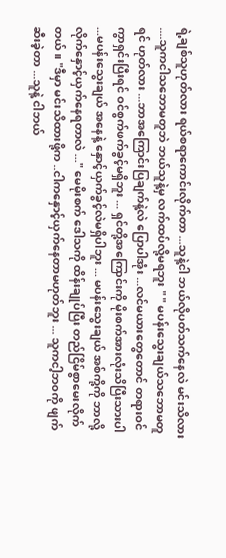ရဲ့ချစ်သူဟုတ်လား ရယ်စရာကောင်းလိုက်တာ ...သူနဲ့ငါ ဘယ်လိုပတ်သက်နေလဲ မင်းသိလား ....သူကငါသဘောမတူဘဲ ဘယ်သူနဲ့မှ လက်ထပ်လို့မရဘူး " " မပန်းသွေးချယ်သဘောမတူရင် ဟုတ်လား ...ဘာအကြောင်းပြချက်နဲ့လဲ ပြောပါအုံး ...လင်မယားတွေတောင် တရားဝင်ကွာရှင်းပြီးရင် ဝင်စွက်ဖက်ခွင့်မရှိဘူး ... ရှင်တို့အကြောင်းကို မိုးစက်အားလုံးသိပြီးသားပါ ...မပန်းသွေးချယ် အနေနဲ့ နှောင့်ယှက်ခွင့်လဲမရှိပါဘူး ... မပန်းသွေးချယ် အစ်ကို့ကို ဘာလို့လိုက်နှောင့်ယှက်နေရတာလဲ ..." မေမိုးစက် ဒေါသကို ထိန်းချုပ်ပြီး တည်ငြိမ်စွာမေးလိုက်တယ်။ "ဒီမှာ မင်းသိထားဖို့က ..ငါကနှောင့်ယှက်နေတာမဟုတ်ဘူး ... သူကငါ့ဘ၀ကို ဖျက်ဆီးခဲ့တာ ...သူနဲ့ ငါဘယ်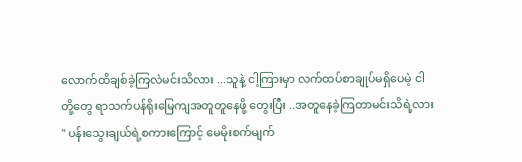လောက်ထိချစ်ခဲ့ကြလဲမင်းသိလား ...သူနဲ့ ငါ့ကြားမှာ လက်ထပ်စာချုပ်မရှိပေမဲ့ ငါတို့တွေ ရာသက်ပန်ရိုးမြေကျအတူတူနေဖို့ တွေးပြီး ..အတူနေခဲ့ကြတာမင်းသိရဲ့လား " ပန်းသွေးချယ်ရဲ့စကားကြောင့် မေမိုးစက်မျက်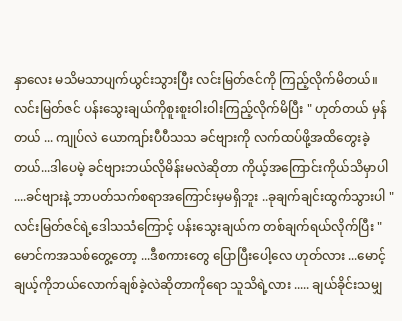နှာလေး မသိမသာပျက်ယွင်းသွားပြီး လင်းမြတ်ဇင်ကို ကြည့်လိုက်မိတယ်။ လင်းမြတ်ဇင် ပန်းသွေးချယ်ကိုစူးစူးဝါးဝါးကြည့်လိုက်မိပြီး " ဟုတ်တယ် မှန်တယ် ... ကျုပ်လဲ ယောကျာ်းပီပီသသ ခင်ဗျားကို လက်ထပ်ဖို့အထိတွေးခဲ့တယ်...ဒါပေမဲ့ ခင်ဗျားဘယ်လိုမိန်းမလဲဆိုတာ ကိုယ့်အကြောင်းကိုယ်သိမှာပါ ....ခင်ဗျားနဲ့ ဘာပတ်သက်စရာအကြောင်းမှမရှိဘူး ..ခုချက်ချင်းထွက်သွားပါ " လင်းမြတ်ဇင်ရဲ့ဒေါသသံကြောင့် ပန်းသွေးချယ်က တစ်ချက်ရယ်လိုက်ပြီး "မောင်ကအသစ်တွေ့တော့ ...ဒီစကားတွေ ပြောပြီးပေါ့လေ ဟုတ်လား ...မောင့် ချယ့်ကိုဘယ်လောက်ချစ်ခဲ့လဲဆိုတာကိုရော သူသိရဲ့လား ..... ချယ်ခိုင်းသမျှ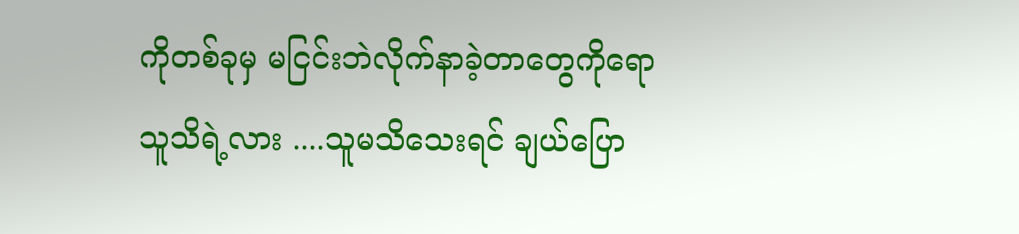ကိုတစ်ခုမှ မငြင်းဘဲလိုက်နာခဲ့တာတွေကိုရောသူသိရဲ့လား ....သူမသိသေးရင် ချယ်ပြော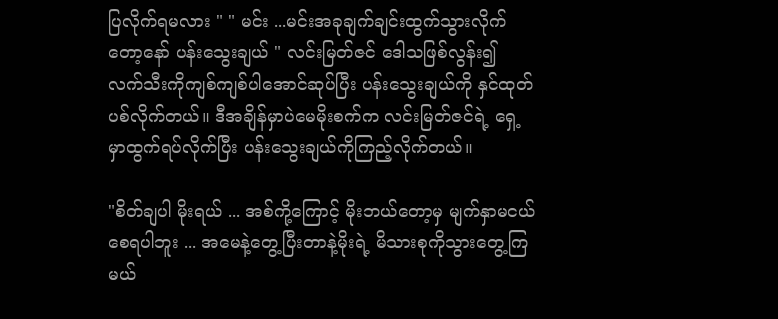ပြလိုက်ရမလား " " မင်း ...မင်းအခုချက်ချင်းထွက်သွားလိုက်တော့နော် ပန်းသွေးချယ် " လင်းမြတ်ဇင် ဒေါသဖြစ်လွန်း၍ လက်သီးကိုကျစ်ကျစ်ပါအောင်ဆုပ်ပြီး ပန်းသွေးချယ်ကို နှင်ထုတ်ပစ်လိုက်တယ်။ ဒီအချိန်မှာပဲမေမိုးစက်က လင်းမြတ်ဇင်ရဲ့ ရှေ့မှာထွက်ရပ်လိုက်ပြီး ပန်းသွေးချယ်ကိုကြည့်လိုက်တယ်။

"စိတ်ချပါ မိုးရယ် ... အစ်ကို့ကြောင့် မိုးဘယ်တော့မှ မျက်နှာမငယ်စေရပါဘူး ... အမေနဲ့တွေ့ပြီးတာနဲ့မိုးရဲ့ မိသားစုကိုသွားတွေ့ကြမယ်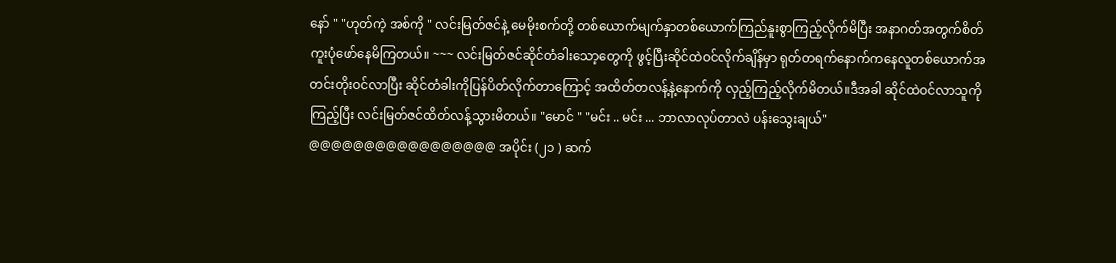နော် " "ဟုတ်ကဲ့ အစ်ကို " လင်းမြတ်ဇင်နဲ့ မေမိုးစက်တို့ တစ်ယောက်မျက်နှာတစ်ယောက်ကြည်နူးစွာကြည့်လိုက်မိပြီး အနာဂတ်အတွက်စိတ်ကူးပုံဖော်နေမိကြတယ်။ ~~~ လင်းမြတ်ဇင်ဆိုင်တံခါးသော့တွေကို ဖွင့်ပြီးဆိုင်ထဲဝင်လိုက်ချိန်မှာ ရုတ်တရက်နောက်ကနေလူတစ်ယောက်အတင်းတိုးဝင်လာပြီး ဆိုင်တံခါးကိုပြန်ပိတ်လိုက်တာကြောင့် အထိတ်တလန့်နဲ့နောက်ကို လှည့်ကြည့်လိုက်မိတယ်။ဒီအခါ ဆိုင်ထဲဝင်လာသူကိုကြည့်ပြီး လင်းမြတ်ဇင်ထိတ်လန့်သွားမိတယ်။ "မောင် " "မင်း .. မင်း ... ဘာလာလုပ်တာလဲ ပန်းသွေးချယ်" @@@@@@@@@@@@@@@@@ အပိုင်း (၂၁ ) ဆက်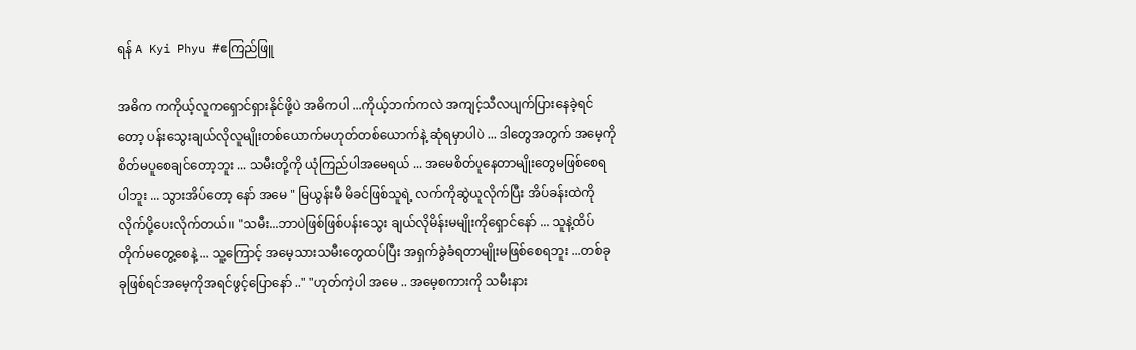ရန် A Kyi Phyu #ဧကြည်ဖြူ

အဓိက ကကိုယ့်လူကရှောင်ရှားနိုင်ဖို့ပဲ အဓိကပါ ...ကိုယ့်ဘက်ကလဲ အကျင့်သီလပျက်ပြားနေခဲ့ရင်တော့ ပန်းသွေးချယ်လိုလူမျိုးတစ်ယောက်မဟုတ်တစ်ယောက်နဲ့ ဆုံရမှာပါပဲ ... ဒါတွေအတွက် အမေ့ကိုစိတ်မပူစေချင်တော့ဘူး ... သမီးတို့ကို ယုံကြည်ပါအမေရယ် ... အမေစိတ်ပူနေတာမျိုးတွေမဖြစ်စေရပါဘူး ... သွားအိပ်တော့ နော် အမေ " မြယွန်းမီ မိခင်ဖြစ်သူရဲ့ လက်ကိုဆွဲယူလိုက်ပြီး အိပ်ခန်းထဲကိုလိုက်ပို့ပေးလိုက်တယ်၊၊ "သမီး...ဘာပဲဖြစ်ဖြစ်ပန်းသွေး ချယ်လိုမိန်းမမျိုးကိုရှောင်နော် ... သူနဲ့ထိပ်တိုက်မတွေ့စေနဲ့ ... သူ့ကြောင့် အမေ့သားသမီးတွေထပ်ပြီး အရှက်ခွဲခံရတာမျိုးမဖြစ်စေရဘူး ...တစ်ခုခုဖြစ်ရင်အမေ့ကိုအရင်ဖွင့်ပြောနော် .." "ဟုတ်ကဲ့ပါ အမေ .. အမေ့စကားကို သမီးနား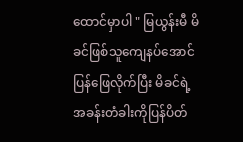ထောင်မှာပါ " မြယွန်းမီ မိခင်ဖြစ်သူကျေနပ်အောင်ပြန်ဖြေလိုက်ပြီး မိခင်ရဲ့ အခန်းတံခါးကိုပြန်ပိတ်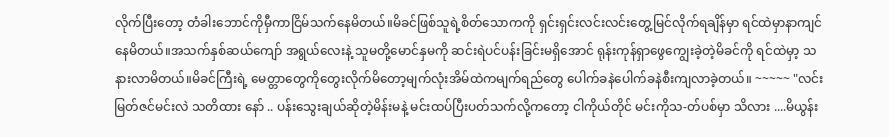လိုက်ပြီးတော့ တံခါးဘောင်ကိုမှီကာငြိမ်သက်နေမိတယ်။မိခင်ဖြစ်သူရဲ့စိတ်သောကကို ရှင်းရှင်းလင်းလင်းတွေ့မြင်လိုက်ရချိန်မှာ ရင်ထဲမှာနာကျင်နေမိတယ်။အသက်နှစ်ဆယ်ကျော် အရွယ်လေးနဲ့ သူမတို့မောင်နှမကို ဆင်းရဲပင်ပန်းခြင်းမရှိအောင် ရုန်းကုန်ရှာဖွေကျွေးခဲ့တဲ့မိခင်ကို ရင်ထဲမှာ့ သနားလာမိတယ်။မိခင်ကြီးရဲ့ မေတ္တာတွေကိုတွေးလိုက်မိတော့မျက်လုံးအိမ်ထဲကမျက်ရည်တွေ ပေါက်ခနဲပေါက်ခနဲစီးကျလာခဲ့တယ်။ ~~~~~ "လင်းမြတ်ဇင်မင်းလဲ သတိထား နော် .. ပန်းသွေးချယ်ဆိုတဲ့မိန်းမနဲ့ မင်းထပ်ပြီးပတ်သက်လို့ကတော့ ငါကိုယ်တိုင် မင်းကိုသ-တ်ပစ်မှာ သိလား ....မိယွန်း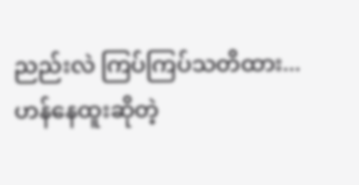ညည်းလဲ ကြပ်ကြပ်သတိထား...ဟန်နေထူးဆိုတဲ့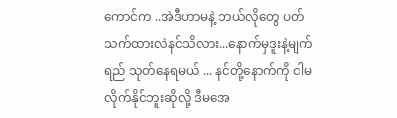ကောင်က ..အဲဒီဟာမနဲ့ ဘယ်လိုတွေ ပတ်သက်ထားလဲနင်သိလား...နောက်မှဒူးနဲ့မျက်ရည် သုတ်နေရမယ် ... နင်တို့နောက်ကို ငါမလိုက်နိုင်ဘူးဆိုလို့ ဒီမအေ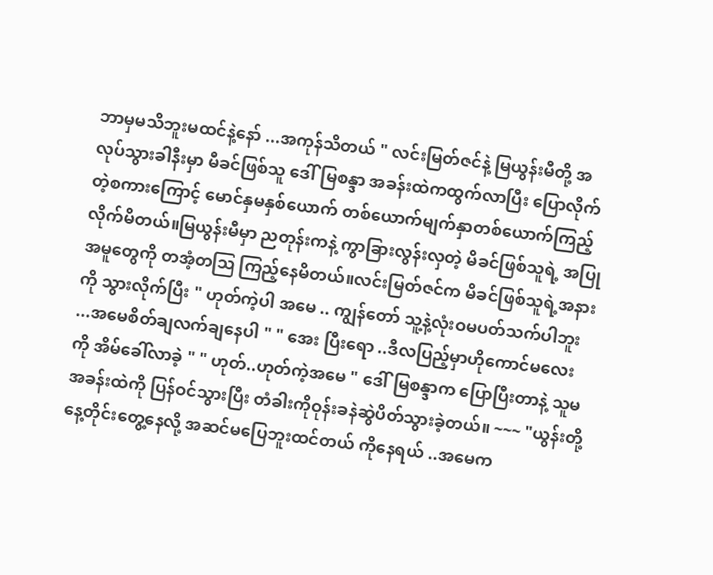ဘာမှမသိဘူးမထင်နဲ့နော် ...အကုန်သိတယ် " လင်းမြတ်ဇင်နဲ့ မြယွန်းမီတို့ အလုပ်သွားခါနီးမှာ မီခင်ဖြစ်သူ ဒေါ်မြစန္ဒာ အခန်းထဲကထွက်လာပြီး ပြောလိုက်တဲ့စကားကြောင့် မောင်နှမနှစ်ယောက် တစ်ယောက်မျက်နှာတစ်ယောက်ကြည့်လိုက်မိတယ်။မြယွန်းမီမှာ ညတုန်းကနဲ့ ကွာခြားလွန်းလှတဲ့ မိခင်ဖြစ်သူရဲ့ အပြုအမူတွေကို တအံ့တဩ ကြည့်နေမိတယ်။လင်းမြတ်ဇင်က မိခင်ဖြစ်သူရဲ့အနားကို သွားလိုက်ပြီး " ဟုတ်ကဲ့ပါ အမေ .. ကျွန်တော် သူ့နဲ့လုံးဝမပတ်သက်ပါဘူး ...အမေစိတ်ချလက်ချနေပါ " " အေး ပြီးရော ..ဒီလပြည့်မှာဟိုကောင်မလေးကို အိမ်ခေါ်လာခဲ့ " " ဟုတ်..ဟုတ်ကဲ့အမေ " ဒေါ်မြစန္ဒာက ပြောပြီးတာနဲ့ သူမအခန်းထဲကို ပြန်ဝင်သွားပြီး တံခါးကိုဝုန်းခနဲဆွဲပိတ်သွားခဲ့တယ်။ ~~~ "ယွန်းတို့ နေ့တိုင်းတွေ့နေလို့ အဆင်မပြေဘူးထင်တယ် ကိုနေရယ် ..အမေက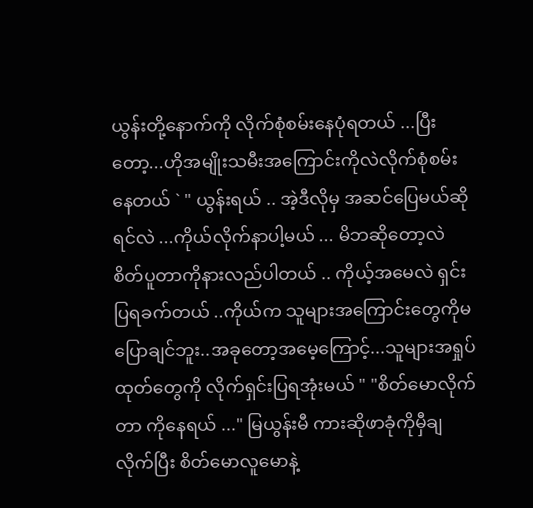ယွန်းတို့နောက်ကို လိုက်စုံစမ်းနေပုံရတယ် ...ပြီးတော့...ဟိုအမျိုးသမီးအကြောင်းကိုလဲလိုက်စုံစမ်းနေတယ် ` " ယွန်းရယ် .. အဲ့ဒီလိုမှ အဆင်ပြေမယ်ဆိုရင်လဲ ...ကိုယ်လိုက်နာပါ့မယ် ... မိဘဆိုတော့လဲ စိတ်ပူတာကိုနားလည်ပါတယ် .. ကိုယ့်အမေလဲ ရှင်းပြရခက်တယ် ..ကိုယ်က သူများအကြောင်းတွေကိုမပြောချင်ဘူး..အခုတော့အမေ့ကြောင့်...သူများအရှုပ်ထုတ်တွေကို လိုက်ရှင်းပြရအုံးမယ် " "စိတ်မောလိုက်တာ ကိုနေရယ် ..." မြယွန်းမီ ကားဆိုဖာခုံကိုမှီချလိုက်ပြီး စိတ်မောလူမောနဲ့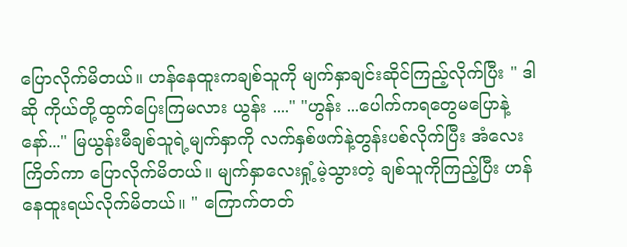ပြောလိုက်မိတယ်။ ဟန်နေထူးကချစ်သူကို မျက်နှာချင်းဆိုင်ကြည့်လိုက်ပြီး " ဒါဆို ကိုယ်တို့ထွက်ပြေးကြမလား ယွန်း ...." "ဟွန်း ...ပေါက်ကရတွေမပြောနဲ့နော်..." မြယွန်းမီချစ်သူရဲ့မျက်နှာကို လက်နှစ်ဖက်နဲ့တွန်းပစ်လိုက်ပြီး အံလေးကြိတ်ကာ ပြောလိုက်မိတယ်။ မျက်နှာလေးရှုံ့မဲ့သွားတဲ့ ချစ်သူကိုကြည့်ပြီး ဟန်နေထူးရယ်လိုက်မိတယ်။ " ကြောက်တတ်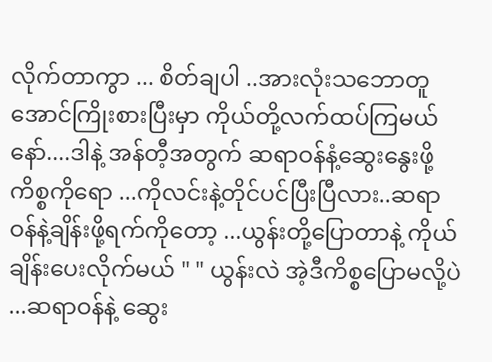လိုက်တာကွာ ... စိတ်ချပါ ..အားလုံးသဘောတူအောင်ကြိုးစားပြီးမှာ ကိုယ်တို့လက်ထပ်ကြမယ်နော်....ဒါနဲ့ အန်တီ့အတွက် ဆရာဝန်နံ့ဆွေးနွေးဖို့ကိစ္စကိုရော ...ကိုလင်းနဲ့တိုင်ပင်ပြီးပြီလား..ဆရာဝန်နဲ့ချိန်းဖို့ရက်ကိုတော့ ...ယွန်းတို့ပြောတာနဲ့ ကိုယ်ချိန်းပေးလိုက်မယ် " " ယွန်းလဲ အဲ့ဒီကိစ္စပြောမလို့ပဲ ...ဆရာဝန်နဲ့ ဆွေး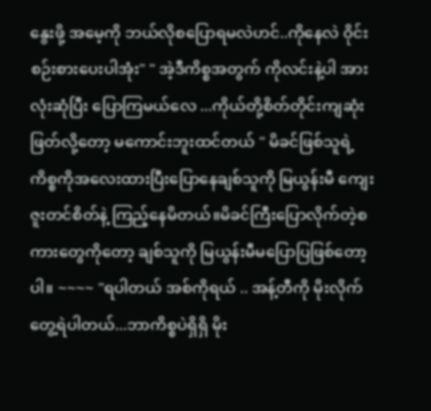နွေးဖို့ အမေ့ကို ဘယ်လိုစပြောရမလဲဟင်..ကိုနေလဲ ဝိုင်းစဉ်းစားပေးပါအုံး" " အဲ့ဒီကိစ္စအတွက် ကိုလင်းနဲ့ပါ အားလုံးဆုံပြီး ပြောကြမယ်လေ ...ကိုယ်တို့စိတ်တိုင်းကျဆုံးဖြတ်လို့တော့ မကောင်းဘူးထင်တယ် " မိခင်ဖြစ်သူရဲ့ ကိစ္စကိုအလေးထားပြီးပြောနေချစ်သူကို မြယွန်းမီ ကျေးဇူးတင်စိတ်နဲ့ ကြည့်နေမိတယ်။မိခင်ကြီးပြောလိုက်တဲ့စကားတွေကိုတော့ ချစ်သူကို မြယွန်းမီမပြောပြဖြစ်တော့ပါ။ ~~~~ "ရပါတယ် အစ်ကိုရယ် .. အန့်တီကို မိုးလိုက်တွေ့ရဲပါတယ်...ဘာကိစ္စပဲရှိရှိ မိုး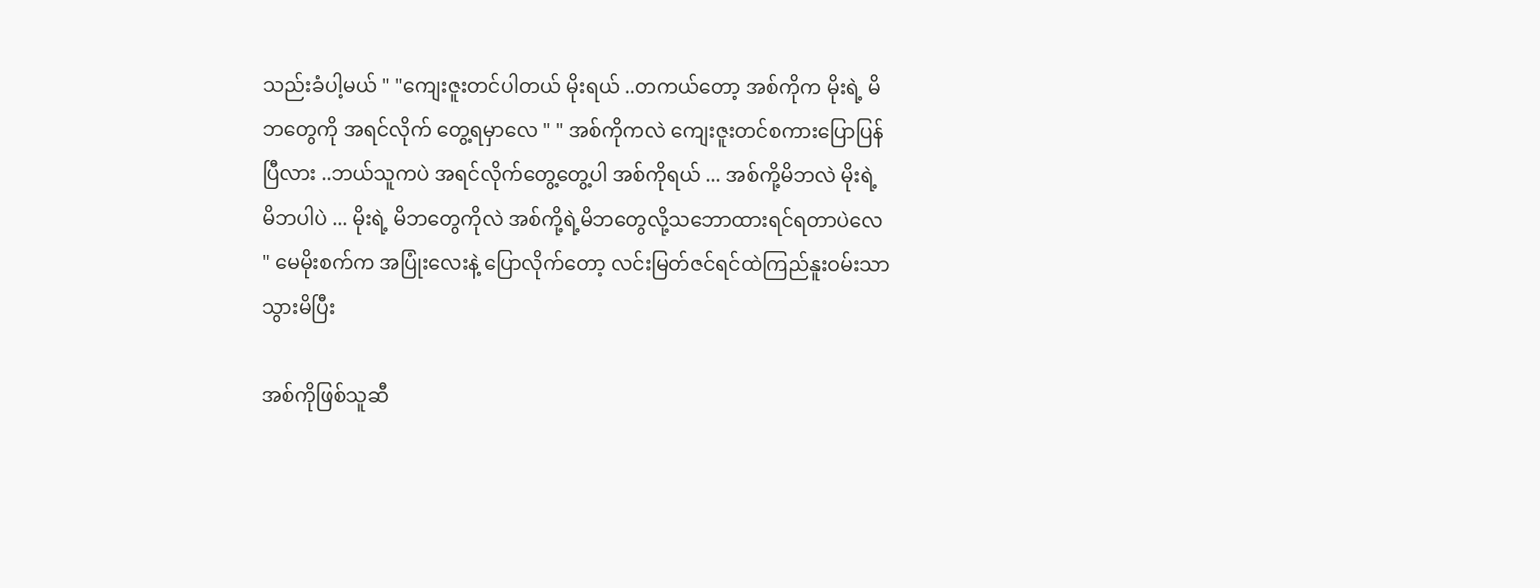သည်းခံပါ့မယ် " "ကျေးဇူးတင်ပါတယ် မိုးရယ် ..တကယ်တော့ အစ်ကိုက မိုးရဲ့ မိဘတွေကို အရင်လိုက် တွေ့ရမှာလေ " " အစ်ကိုကလဲ ကျေးဇူးတင်စကားပြောပြန်ပြီလား ..ဘယ်သူကပဲ အရင်လိုက်တွေ့တွေ့ပါ အစ်ကိုရယ် ... အစ်ကို့မိဘလဲ မိုးရဲ့ မိဘပါပဲ ... မိုးရဲ့ မိဘတွေကိုလဲ အစ်ကို့ရဲ့မိဘတွေလို့သဘောထားရင်ရတာပဲလေ " မေမိုးစက်က အပြုံးလေးနဲ့ ပြောလိုက်တော့ လင်းမြတ်ဇင်ရင်ထဲကြည်နူးဝမ်းသာသွားမိပြီး

အစ်ကိုဖြစ်သူဆီ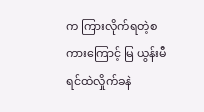က ကြားလိုက်ရတဲ့စကားကြောင့် မြ ယွန်းမီရင်ထဲလှိုက်ခနဲ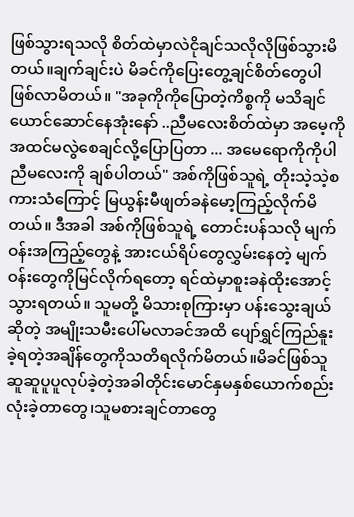ဖြစ်သွားရသလို စိတ်ထဲမှာလဲငိုချင်သလိုလိုဖြစ်သွားမိတယ်။ချက်ချင်းပဲ မိခင်ကိုပြေးတွေ့ချင်စိတ်တွေပါ ဖြစ်လာမိတယ်။ "အခုကိုကိုပြောတဲ့ကိစ္စကို မသိချင်ယောင်ဆောင်နေအုံးနော် ..ညီမလေးစိတ်ထဲမှာ အမေ့ကိုအထင်မလွဲစေချင်လို့ပြောပြတာ ... အမေရောကိုကိုပါညီမလေးကို ချစ်ပါတယ်" အစ်ကိုဖြစ်သူရဲ့ တိုးသဲ့သဲ့စကားသံကြောင့် မြယွန်းမီဖျတ်ခနဲမော့ကြည့်လိုက်မိတယ်။ ဒီအခါ အစ်ကိုဖြစ်သူရဲ့ တောင်းပန်သလို မျက်ဝန်းအကြည့်တွေနဲ့ အားငယ်ရိပ်တွေလွှမ်းနေတဲ့ မျက်ဝန်းတွေကိုမြင်လိုက်ရတော့ ရင်ထဲမှာစူးခနဲထိုးအောင့်သွားရတယ်။ သူမတို့ မိသားစုကြားမှာ ပန်းသွေးချယ်ဆိုတဲ့ အမျိုးသမီးပေါ်မလာခင်အထိ ပျော်ရွှင်ကြည်နူးခဲ့ရတဲ့အချိန်တွေကိုသတိရလိုက်မိတယ်။မိခင်ဖြစ်သူ ဆူဆူပူပူလုပ်ခဲ့တဲ့အခါတိုင်းမောင်နှမနှစ်ယောက်စည်းလုံးခဲ့တာတွေ၊သူမစားချင်တာတွေ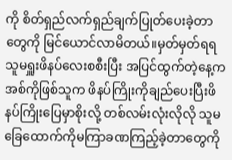ကို စိတ်ရှည်လက်ရှည်ချက်ပြုတ်ပေးခဲ့တာတွေကို မြင်ယောင်လာမိတယ်။မှတ်မှတ်ရရ သူမရှူးဖိနပ်လေးစစီးပြီး အပြင်ထွက်တဲ့နေ့က အစ်ကိုဖြစ်သူက ဖိနပ်ကြိုးကိုချည်ပေးပြီးဖိနပ်ကြိုးပြေမှာစိုးလို့ တစ်လမ်းလုံးလိုလို သူမခြေထောက်ကိုမကြာခဏကြည့်ခဲ့တာတွေကို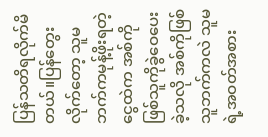ပြန်သတိရလိုက်မိတယ်။ပြန်တွေးလိုက်တော့ သူမဘက်ကမုန့်ဖိုးရတဲ့ငွေထဲက အစ်ကိုဖြစ်သူကိုခွဲဝေပေးခဲ့သလို အစ်ကိုဖြစ်သူဘက်ကလဲ သူမရဲ့အဝတ်အစား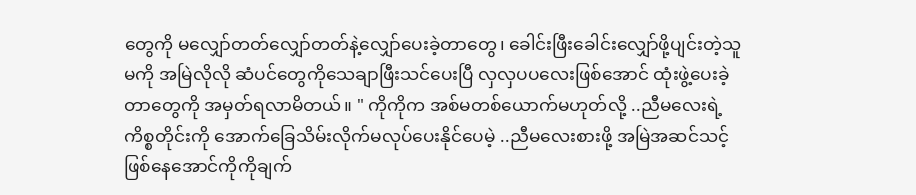တွေကို မလျှော်တတ်လျှော်တတ်နဲ့လျှော်ပေးခဲ့တာတွေ၊ ခေါင်းဖြီးခေါင်းလျှော်ဖို့ပျင်းတဲ့သူမကို အမြဲလိုလို ဆံပင်တွေကိုသေချာဖြီးသင်ပေးပြီ လှလှပပလေးဖြစ်အောင် ထုံးဖွဲ့ပေးခဲ့တာတွေကို အမှတ်ရလာမိတယ်။ " ကိုကိုက အစ်မတစ်ယောက်မဟုတ်လို့ ..ညီမလေးရဲ့ကိစ္စတိုင်းကို အောက်ခြေသိမ်းလိုက်မလုပ်ပေးနိုင်ပေမဲ့ ..ညီမလေးစားဖို့ အမြဲအဆင်သင့်ဖြစ်နေအောင်ကိုကိုချက်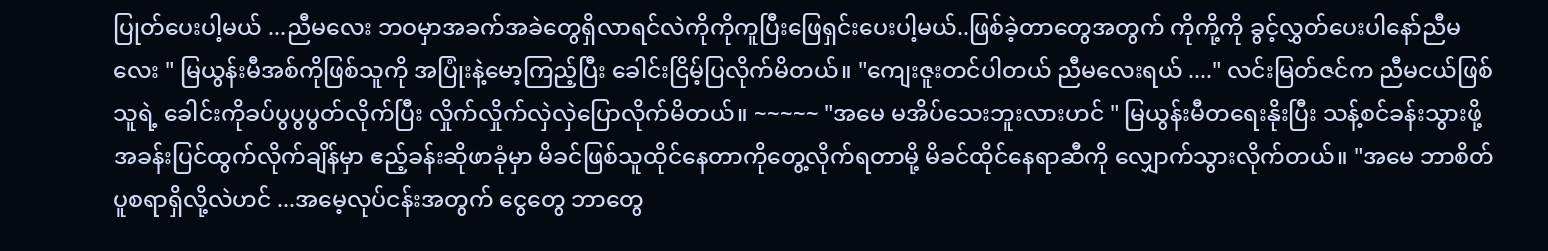ပြုတ်ပေးပါ့မယ် ...ညီမလေး ဘဝမှာအခက်အခဲတွေရှိလာရင်လဲကိုကိုကူပြီးဖြေရှင်းပေးပါ့မယ်..ဖြစ်ခဲ့တာတွေအတွက် ကိုကို့ကို ခွင့်လွှတ်ပေးပါနော်ညီမလေး " မြယွန်းမီအစ်ကိုဖြစ်သူကို အပြုံးနဲ့မော့ကြည့်ပြီး ခေါင်းငြိမ့်ပြလိုက်မိတယ်။ "ကျေးဇူးတင်ပါတယ် ညီမလေးရယ် ...." လင်းမြတ်ဇင်က ညီမငယ်ဖြစ်သူရဲ့ ခေါင်းကိုခပ်ပွပွပွတ်လိုက်ပြီး လှိုက်လှိုက်လှဲလှဲပြောလိုက်မိတယ်။ ~~~~~ "အမေ မအိပ်သေးဘူးလားဟင် " မြယွန်းမီတရေးနိုးပြီး သန့်စင်ခန်းသွားဖို့ အခန်းပြင်ထွက်လိုက်ချိန်မှာ ဧည့်ခန်းဆိုဖာခုံမှာ မိခင်ဖြစ်သူထိုင်နေတာကိုတွေ့လိုက်ရတာမို့ မိခင်ထိုင်နေရာဆီကို လျှောက်သွားလိုက်တယ်။ "အမေ ဘာစိတ်ပူစရာရှိလို့လဲဟင် ...အမေ့လုပ်ငန်းအတွက် ငွေတွေ ဘာတွေ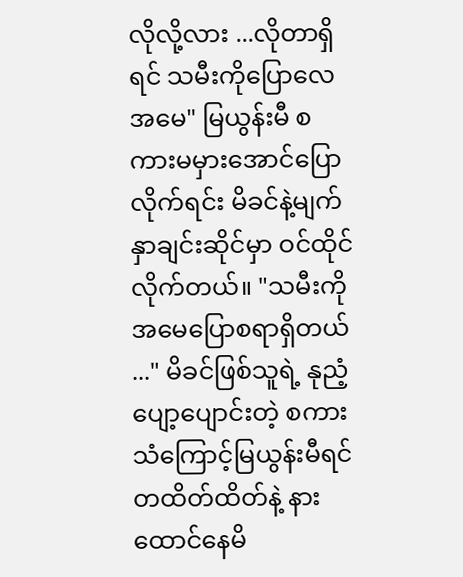လိုလို့လား ...လိုတာရှိရင် သမီးကိုပြောလေအမေ" မြယွန်းမီ စကားမမှားအောင်ပြောလိုက်ရင်း မိခင်နဲ့မျက်နှာချင်းဆိုင်မှာ ဝင်ထိုင်လိုက်တယ်။ "သမီးကို အမေပြောစရာရှိတယ် ..." မိခင်ဖြစ်သူရဲ့ နုညံ့ပျော့ပျောင်းတဲ့ စကားသံကြောင့်မြယွန်းမီရင်တထိတ်ထိတ်နဲ့ နားထောင်နေမိ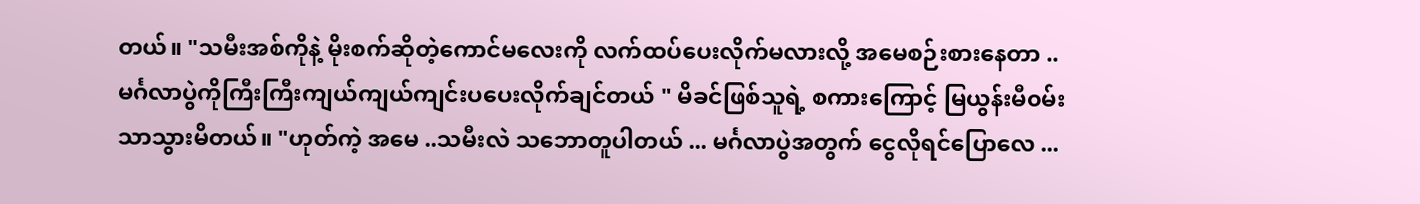တယ်။ "သမီးအစ်ကိုနဲ့ မိုးစက်ဆိုတဲ့ကောင်မလေးကို လက်ထပ်ပေးလိုက်မလားလို့ အမေစဉ်းစားနေတာ ..မင်္ဂလာပွဲကိုကြီးကြီးကျယ်ကျယ်ကျင်းပပေးလိုက်ချင်တယ် " မိခင်ဖြစ်သူရဲ့ စကားကြောင့် မြယွန်းမီ၀မ်းသာသွားမိတယ်။ "ဟုတ်ကဲ့ အမေ ..သမီးလဲ သဘောတူပါတယ် ... မင်္ဂလာပွဲအတွက် ငွေလိုရင်ပြောလေ ...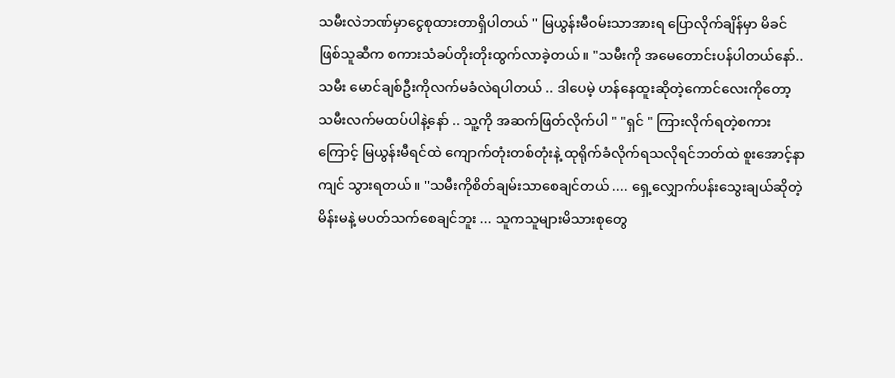သမီးလဲဘဏ်မှာငွေစုထားတာရှိပါတယ် '' မြယွန်းမီ၀မ်းသာအားရ ပြောလိုက်ချိန်မှာ မိခင်ဖြစ်သူဆီက စကားသံခပ်တိုးတိုးထွက်လာခဲ့တယ်။ "သမီးကို အမေတောင်းပန်ပါတယ်နော်..သမီး မောင်ချစ်ဦးကိုလက်မခံလဲရပါတယ် .. ဒါပေမဲ့ ဟန်နေထူးဆိုတဲ့ကောင်လေးကိုတော့ သမီးလက်မထပ်ပါနဲ့နော် .. သူ့ကို အဆက်ဖြတ်လိုက်ပါ " "ရှင် " ကြားလိုက်ရတဲ့စကားကြောင့် မြယွန်းမီရင်ထဲ ကျောက်တုံးတစ်တုံးနဲ့ ထုရိုက်ခံလိုက်ရသလိုရင်ဘတ်ထဲ စူးအောင့်နာကျင် သွားရတယ်။ ''သမီးကိုစိတ်ချမ်းသာစေချင်တယ် .... ရှေ့လျှောက်ပန်းသွေးချယ်ဆိုတဲ့ မိန်းမနဲ့ မပတ်သက်စေချင်ဘူး ... သူကသူများမိသားစုတွေ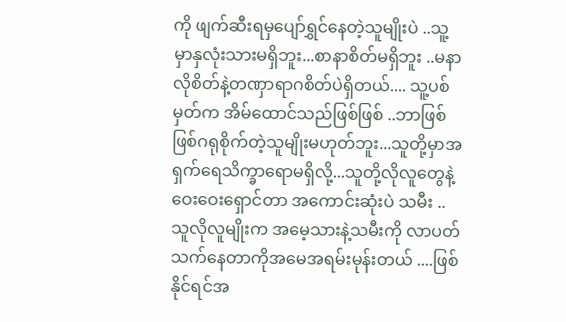ကို ဖျက်ဆီးရမှပျော်ရွှင်နေတဲ့သူမျိုးပဲ ..သူ့မှာနှလုံးသားမရှိဘူး...စာနာစိတ်မရှိဘူး ..မနာလိုစိတ်နဲ့တဏှာရာဂစိတ်ပဲရှိတယ်.... သူ့ပစ်မှတ်က အိမ်ထောင်သည်ဖြစ်ဖြစ် ..ဘာဖြစ်ဖြစ်ဂရုစိုက်တဲ့သူမျိုးမဟုတ်ဘူး...သူတို့မှာအရှက်ရေသိက္ခာရောမရှိလို့...သူတို့လိုလူတွေနဲ့ဝေးဝေးရှောင်တာ အကောင်းဆုံးပဲ သမီး .. သူလိုလူမျိုးက အမေ့သားနဲ့သမီးကို လာပတ်သက်နေတာကိုအမေအရမ်းမုန်းတယ် ....ဖြစ်နိုင်ရင်အ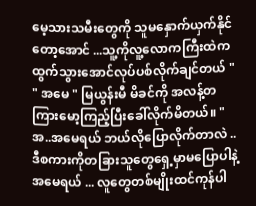မေ့သားသမီးတွေကို သူမနှောက်ယှက်နိုင်တော့အောင် ...သူ့ကိုလူ့လောကကြီးထဲက ထွက်သွားအောင်လုပ်ပစ်လိုက်ချင်တယ် " " အမေ " မြယွန်းမီ မိခင်ကို အလန့်တကြားမော့ကြည့်ပြီးခေါ်လိုက်မိတယ်။ "အ..အမေရယ် ဘယ်လိုပြောလိုက်တာလဲ .. ဒီစကားကိုတခြားသူတွေရှေ့မှာမပြောပါနဲ့ အမေရယ် ... လူတွေတစ်မျိုးထင်ကုန်ပါ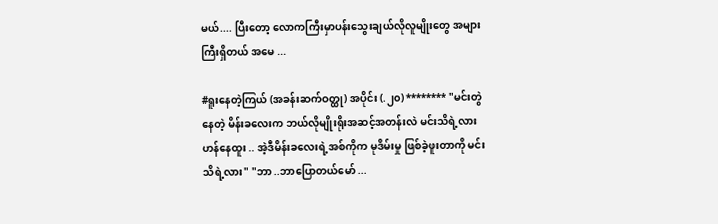မယ်.... ပြီးတော့ လောကကြီးမှာပန်းသွေးချယ်လိုလူမျိုးတွေ အများကြီးရှိတယ် အမေ ...

#ရူးနေတဲ့ကြယ် (အခန်းဆက်ဝတ္ထု) အပိုင်း (.၂၀) ******** "မင်းတွဲနေတဲ့ မိန်းခလေးက ဘယ်လိုမျိုးရိုးအဆင့်အတန်းလဲ မင်းသိရဲ့လား ဟန်နေထူး .. အဲ့ဒီမိန်းခလေးရဲ့အစ်ကိုက မုဒိမ်းမှု ဖြစ်ခဲ့ဖူးတာကို မင်းသိရဲ့လား" "ဘာ ..ဘာပြောတယ်မော် ...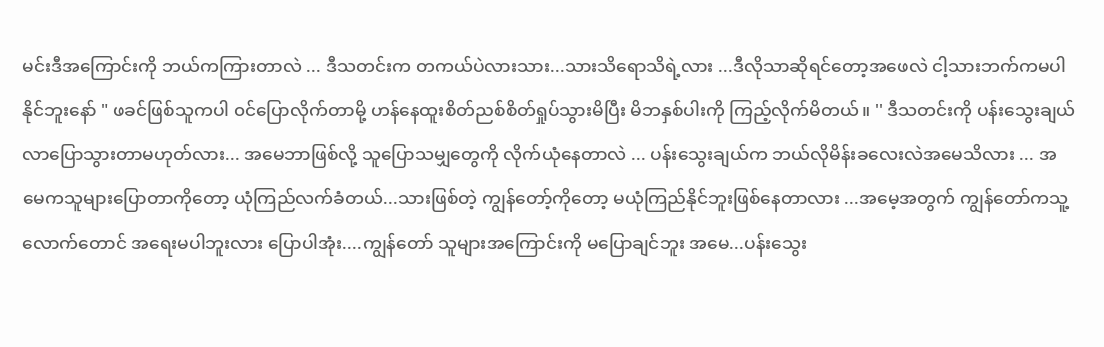မင်းဒီအကြောင်းကို ဘယ်ကကြားတာလဲ ... ဒီသတင်းက တကယ်ပဲလားသား...သားသိရောသိရဲ့လား ...ဒီလိုသာဆိုရင်တော့အဖေလဲ ငါ့သားဘက်ကမပါနိုင်ဘူးနော် " ဖခင်ဖြစ်သူကပါ ၀င်ပြောလိုက်တာမို့ ဟန်နေထူးစိတ်ညစ်စိတ်ရှုပ်သွားမိပြီး မိဘနှစ်ပါးကို ကြည့်လိုက်မိတယ်။ '' ဒီသတင်းကို ပန်းသွေးချယ်လာပြောသွားတာမဟုတ်လား... အမေဘာဖြစ်လို့ သူပြောသမျှတွေကို လိုက်ယုံနေတာလဲ ... ပန်းသွေးချယ်က ဘယ်လိုမိန်းခလေးလဲအမေသိလား ... အမေကသူများပြောတာကိုတော့ ယုံကြည်လက်ခံတယ်...သားဖြစ်တဲ့ ကျွန်တော့်ကိုတော့ မယုံကြည်နိုင်ဘူးဖြစ်နေတာလား ...အမေ့အတွက် ကျွန်တော်ကသူ့လောက်တောင် အရေးမပါဘူးလား ပြောပါအုံး....ကျွန်တော် သူများအကြောင်းကို မပြောချင်ဘူး အမေ...ပန်းသွေး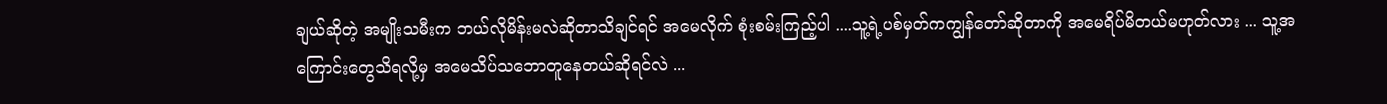ချယ်ဆိုတဲ့ အမျိုးသမီးက ဘယ်လိုမိန်းမလဲဆိုတာသိချင်ရင် အမေလိုက် စုံးစမ်းကြည့်ပါ ....သူ့ရဲ့ပစ်မှတ်ကကျွန်တော်ဆိုတာကို အမေရိပ်မိတယ်မဟုတ်လား ... သူ့အကြောင်းတွေသိရလို့မှ အမေသိပ်သဘောတူနေတယ်ဆိုရင်လဲ ...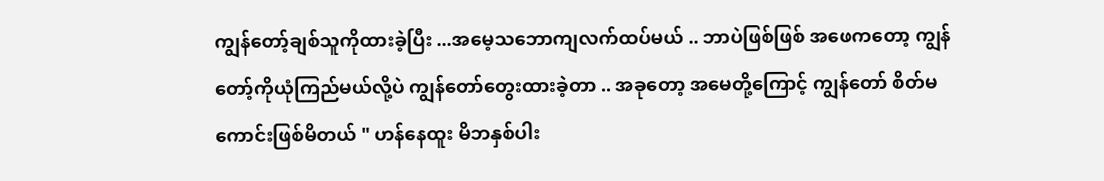ကျွန်တော့်ချစ်သူကိုထားခဲ့ပြီး ...အမေ့သဘောကျလက်ထပ်မယ် .. ဘာပဲဖြစ်ဖြစ် အဖေကတော့ ကျွန်တော့်ကိုယုံကြည်မယ်လို့ပဲ ကျွန်တော်တွေးထားခဲ့တာ .. အခုတော့ အမေတို့ကြောင့် ကျွန်တော် စိတ်မကောင်းဖြစ်မိတယ် " ဟန်နေထူး မိဘနှစ်ပါး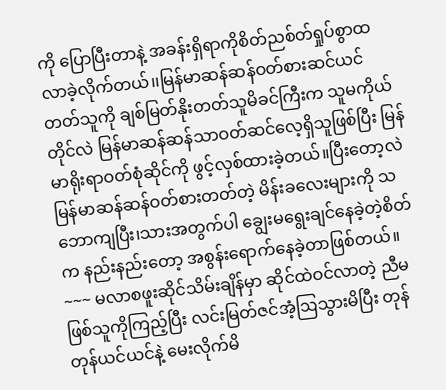ကို ပြောပြီးတာနဲ့ အခန်းရှိရာကိုစိတ်ညစ်တ်ရှုပ်စွာထလာခဲ့လိုက်တယ်၊၊မြန်မာဆန်ဆန်ဝတ်စားဆင်ယင်တတ်သူကို ချစ်မြတ်နိုးတတ်သူမိခင်ကြီးက သူမကိုယ်တိုင်လဲ မြန်မာဆန်ဆန်သာဝတ်ဆင်လေ့ရှိသူဖြစ်ပြီး မြန်မာရိုးရာဝတ်စုံဆိုင်ကို ဖွင့်လှစ်ထားခဲ့တယ်။ပြီးတော့လဲ မြန်မာဆန်ဆန်ဝတ်စားတတ်တဲ့ မိန်းခလေးများကို သဘောကျပြီး၊သားအတွက်ပါ ချွေးမရွေးချင်နေခဲ့တဲ့စိတ်က နည်းနည်းတော့ အစွန်းရောက်နေခဲ့တာဖြစ်တယ်။ ~~~ မလာစဖူးဆိုင်သိမ်းချိန်မှာ ဆိုင်ထဲဝင်လာတဲ့ ညီမဖြစ်သူကိုကြည့်ပြီး လင်းမြတ်ဇင်အံ့ဩသွားမိပြီး တုန်တုန်ယင်ယင်နဲ့ မေးလိုက်မိ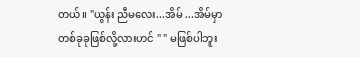တယ်။ "ယွန်း ညီမလေး...အိမ် ...အိမ်မှာ တစ်ခုခုဖြစ်လို့လားဟင် " " မဖြစ်ပါဘူး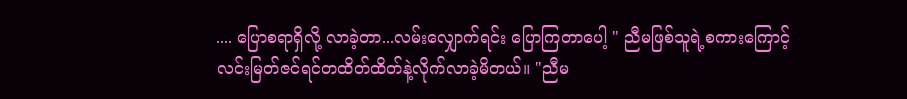.... ပြောစရာရှိလို့ လာခဲ့တာ...လမ်းလျှောက်ရင်း ပြောကြတာပေါ့ " ညီမဖြစ်သူရဲ့စကားကြောင့် လင်းမြတ်ဇင်ရင်တထိတ်ထိတ်နဲ့လိုက်လာခဲ့မိတယ်။ "ညီမ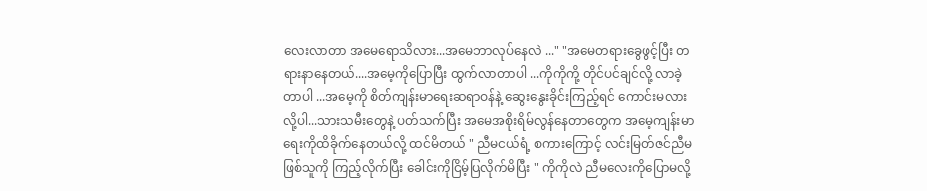လေးလာတာ အမေရောသိလား...အမေဘာလုပ်နေလဲ ..." "အမေတရားခွေဖွင့်ပြီး တရားနာနေတယ်....အမေ့ကိုပြောပြီး ထွက်လာတာပါ ...ကိုကိုကို့ တိုင်ပင်ချင်လို့ လာခဲ့တာပါ ...အမေ့ကို စိတ်ကျန်းမာရေးဆရာဝန်နဲ့ ဆွေးနွေးခိုင်းကြည့်ရင် ကောင်းမလားလို့ပါ...သားသမီးတွေနဲ့ ပတ်သက်ပြီး အမေအစိုးရိမ်လွန်နေတာတွေက အမေ့ကျန်းမာရေးကိုထိခိုက်နေတယ်လို့ ထင်မိတယ် " ညီမငယ်ရံ့ စကားကြောင့် လင်းမြတ်ဇင်ညီမဖြစ်သူကို ကြည့်လိုက်ပြီး ခေါင်းကိုငြိမ့်ပြလိုက်မိပြီး " ကိုကိုလဲ ညီမလေးကိုပြောမလို့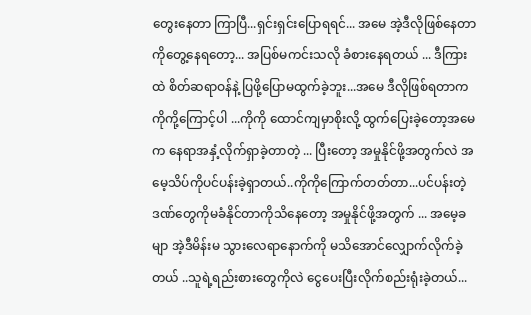တွေးနေတာ ကြာပြီ...ရှင်းရှင်းပြောရရင်... အမေ အဲ့ဒီလိုဖြစ်နေတာကိုတွေ့နေရတော့... အပြစ်မကင်းသလို ခံစားနေရတယ် ... ဒီကြားထဲ စိတ်ဆရာဝန်နဲ့ ပြဖို့ပြောမထွက်ခဲ့ဘူး...အမေ ဒီလိုဖြစ်ရတာက ကိုကို့ကြောင့်ပါ ...ကိုကို ထောင်ကျမှာစိုးလို့ ထွက်ပြေးခဲ့တော့အမေက နေရာအနှံ့လိုက်ရှာခဲ့တာတဲ့ ... ပြီးတော့ အမှုနိုင်ဖို့အတွက်လဲ အမေ့သိပ်ကိုပင်ပန်းခဲ့ရှာတယ်..ကိုကိုကြောက်တတ်တာ...ပင်ပန်းတဲ့ဒဏ်တွေကိုမခံနိုင်တာကိုသိနေတော့ အမှုနိုင်ဖို့အတွက် ... အမေ့ခမျာ အဲ့ဒီမိန်းမ သွားလေရာနောက်ကို မသိအောင်လျှောက်လိုက်ခဲ့တယ် ..သူရဲ့ရည်းစားတွေကိုလဲ ငွေပေးပြီးလိုက်စည်းရုံးခဲ့တယ်...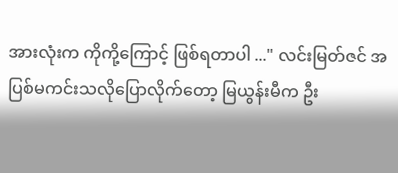အားလုံးက ကိုကို့ကြောင့် ဖြစ်ရတာပါ ..." လင်းမြတ်ဇင် အပြစ်မကင်းသလိုပြောလိုက်တော့ မြယွန်းမီက ဦး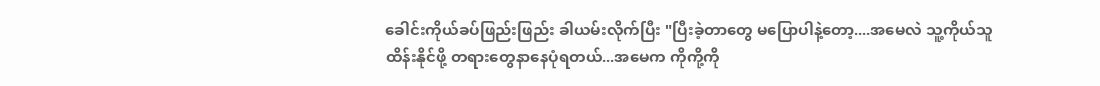ခေါင်းကိုယ်ခပ်ဖြည်းဖြည်း ခါယမ်းလိုက်ပြီး "ပြီးခဲ့တာတွေ မပြောပါနဲ့တော့....အမေလဲ သူ့ကိုယ်သူထိန်းနိုင်ဖို့ တရားတွေနာနေပုံရတယ်...အမေက ကိုကို့ကို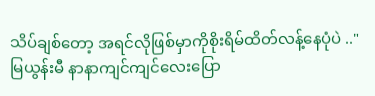သိပ်ချစ်တော့ အရင်လိုဖြစ်မှာကိုစိုးရိမ်ထိတ်လန့်နေပုံပဲ .." မြယွန်းမီ နာနာကျင်ကျင်လေးပြော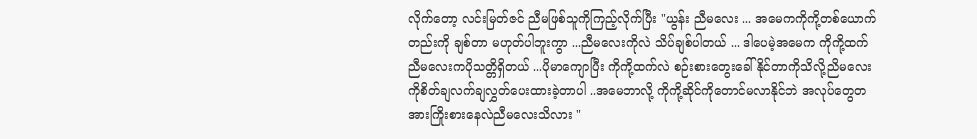လိုက်တော့ လင်းမြတ်ဇင် ညီမဖြစ်သူကိုကြည့်လိုက်ပြီး "ယွန်း ညီမလေး ... အမေကကိုကို့တစ်ယောက်တည်းကို ချစ်တာ မဟုတ်ပါဘူးကွာ ...ညီမလေးကိုလဲ သိပ်ချစ်ပါတယ် ... ဒါပေမဲ့အမေက ကိုကို့ထက်ညီမလေးကပိုသတ္တိရှိတယ် ...ပိုမာကျောပြီး ကိုကို့ထက်လဲ စဉ်းစားတွေးခေါ်နိုင်တာကိုသိလို့ညိမလေးကိုစိတ်ချလက်ချလွှတ်ပေးထားခဲ့တာပါ ..အမေဘာလို့ ကိုကို့ဆိုင်ကိုတောင်မလာနိုင်ဘဲ အလုပ်တွေတအားကြိုးစားနေလဲညီမလေးသိလား "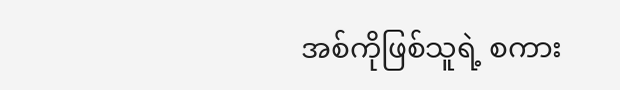အစ်ကိုဖြစ်သူရဲ့ စကား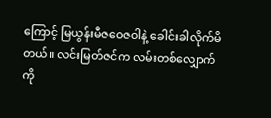ကြောင့် မြယွန်းမီဇဝေဇဝါနဲ့ ခေါင်းခါလိုက်မိတယ်။ လင်းမြတ်ဇင်က လမ်းတစ်လျှောက်ကို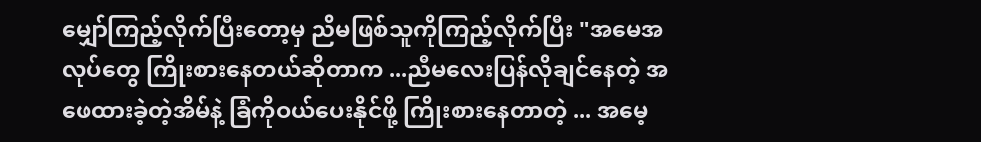မျှော်ကြည့်လိုက်ပြီးတော့မှ ညိမဖြစ်သူကိုကြည့်လိုက်ပြီး "အမေအလုပ်တွေ ကြိုးစားနေတယ်ဆိုတာက ...ညီမလေးပြန်လိုချင်နေတဲ့ အဖေထားခဲ့တဲ့အိမ်နဲ့ ခြံကိုဝယ်ပေးနိုင်ဖို့ ကြိုးစားနေတာတဲ့ ... အမေ့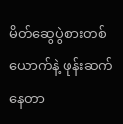မိတ်ဆွေပွဲစားတစ်ယောက်နဲ့ ဖုန်းဆက်နေတာ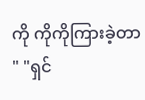ကို ကိုကိုကြားခဲ့တာ " "ရှင်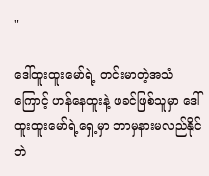"

ဒေါ်ထူးထူးမော်ရဲ့ တင်းမာတဲ့အသံကြောင့် ဟန်နေထူးနဲ့ ဖခင်ဖြစ်သူမှာ ဒေါ်ထူးထူးမော်ရဲ့ရှေ့မှာ ဘာမှနားမလည်နိုင်ဘဲ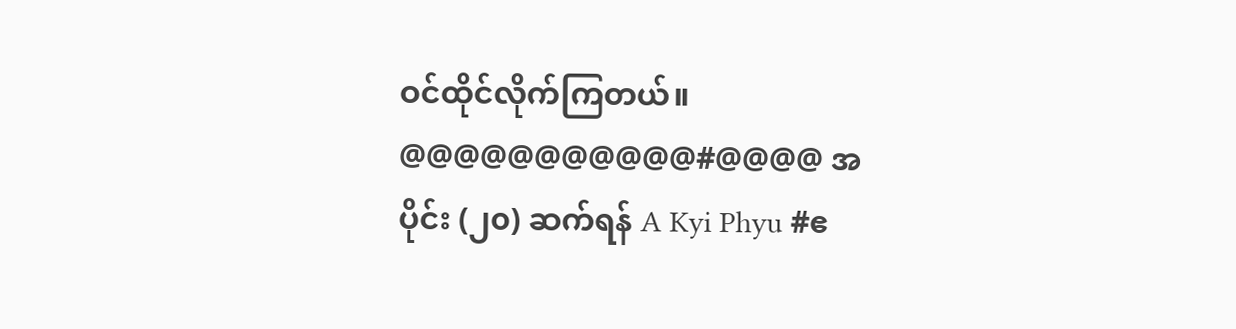ဝင်ထိုင်လိုက်ကြတယ်။ @@@@@@@@@@@#@@@@ အပိုင်း (၂၀) ဆက်ရန် A Kyi Phyu #ဧ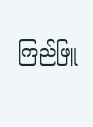ကြည်ဖြူ